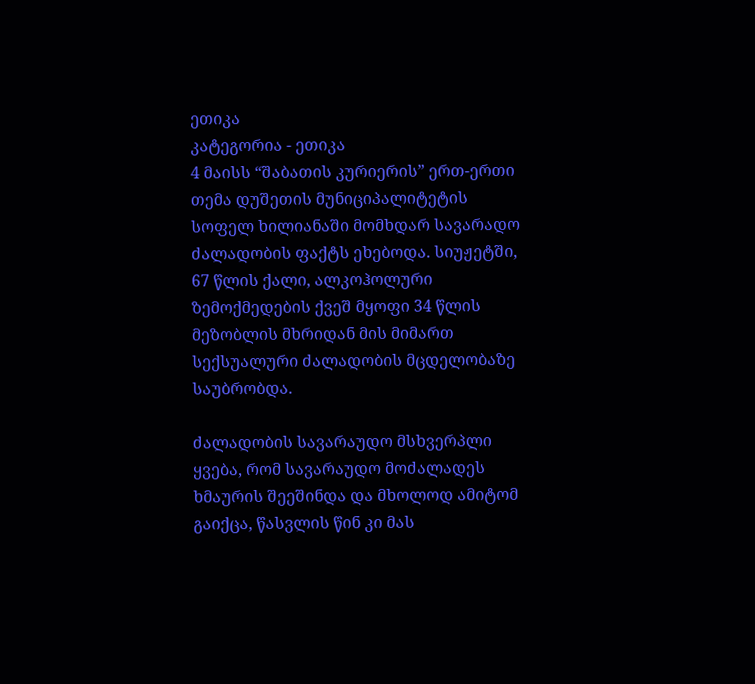ეთიკა
კატეგორია - ეთიკა
4 მაისს “შაბათის კურიერის” ერთ-ერთი თემა დუშეთის მუნიციპალიტეტის სოფელ ხილიანაში მომხდარ სავარადო ძალადობის ფაქტს ეხებოდა. სიუჟეტში, 67 წლის ქალი, ალკოჰოლური ზემოქმედების ქვეშ მყოფი 34 წლის მეზობლის მხრიდან მის მიმართ სექსუალური ძალადობის მცდელობაზე საუბრობდა.

ძალადობის სავარაუდო მსხვერპლი ყვება, რომ სავარაუდო მოძალადეს ხმაურის შეეშინდა და მხოლოდ ამიტომ გაიქცა, წასვლის წინ კი მას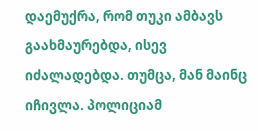დაემუქრა, რომ თუკი ამბავს გაახმაურებდა, ისევ იძალადებდა. თუმცა, მან მაინც იჩივლა. პოლიციამ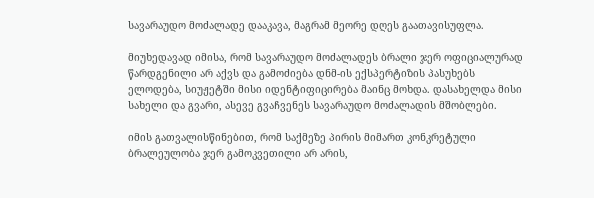სავარაუდო მოძალადე დააკავა, მაგრამ მეორე დღეს გაათავისუფლა.

მიუხედავად იმისა, რომ სავარაუდო მოძალადეს ბრალი ჯერ ოფიციალურად წარდგენილი არ აქვს და გამოძიება დნმ-ის ექსპერტიზის პასუხებს ელოდება, სიუჟეტში მისი იდენტიფიცირება მაინც მოხდა. დასახელდა მისი სახელი და გვარი, ასევე გვაჩვენეს სავარაუდო მოძალადის მშობლები.

იმის გათვალისწინებით, რომ საქმეზე პირის მიმართ კონკრეტული ბრალეულობა ჯერ გამოკვეთილი არ არის,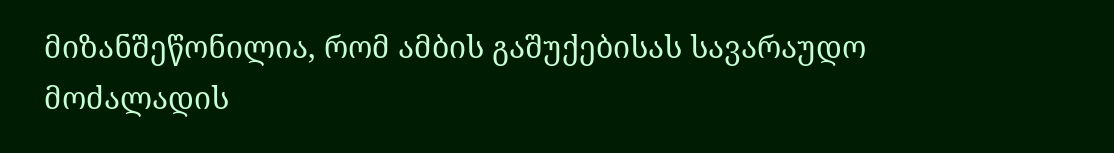მიზანშეწონილია, რომ ამბის გაშუქებისას სავარაუდო მოძალადის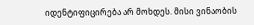იდენტიფიცირება არ მოხდეს. მისი ვინაობის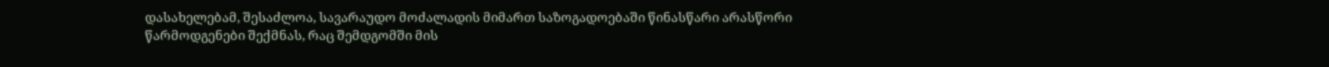დასახელებამ, შესაძლოა, სავარაუდო მოძალადის მიმართ საზოგადოებაში წინასწარი არასწორი წარმოდგენები შექმნას, რაც შემდგომში მის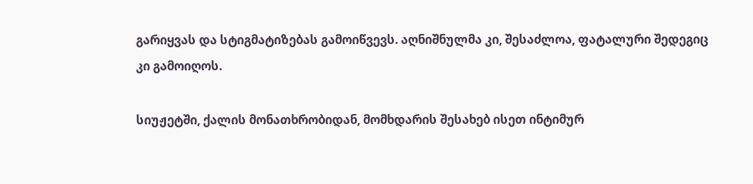გარიყვას და სტიგმატიზებას გამოიწვევს. აღნიშნულმა კი, შესაძლოა, ფატალური შედეგიც კი გამოიღოს.

სიუჟეტში, ქალის მონათხრობიდან, მომხდარის შესახებ ისეთ ინტიმურ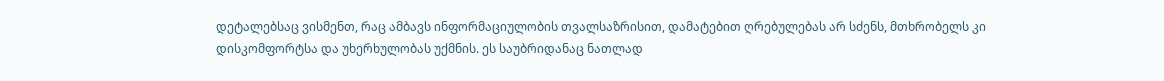დეტალებსაც ვისმენთ, რაც ამბავს ინფორმაციულობის თვალსაზრისით, დამატებით ღრებულებას არ სძენს, მთხრობელს კი დისკომფორტსა და უხერხულობას უქმნის. ეს საუბრიდანაც ნათლად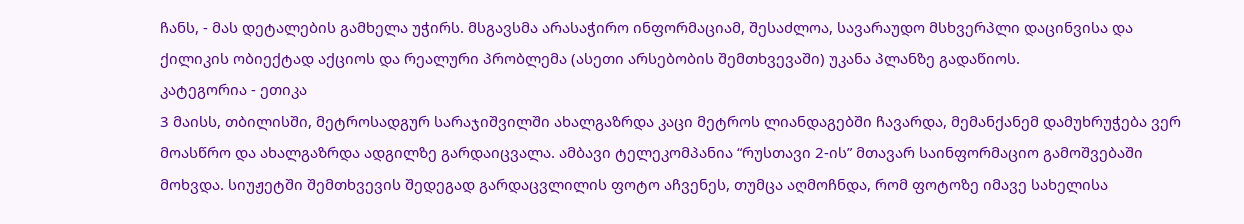ჩანს, - მას დეტალების გამხელა უჭირს. მსგავსმა არასაჭირო ინფორმაციამ, შესაძლოა, სავარაუდო მსხვერპლი დაცინვისა და ქილიკის ობიექტად აქციოს და რეალური პრობლემა (ასეთი არსებობის შემთხვევაში) უკანა პლანზე გადაწიოს.
კატეგორია - ეთიკა
3 მაისს, თბილისში, მეტროსადგურ სარაჯიშვილში ახალგაზრდა კაცი მეტროს ლიანდაგებში ჩავარდა, მემანქანემ დამუხრუჭება ვერ მოასწრო და ახალგაზრდა ადგილზე გარდაიცვალა. ამბავი ტელეკომპანია “რუსთავი 2-ის” მთავარ საინფორმაციო გამოშვებაში მოხვდა. სიუჟეტში შემთხვევის შედეგად გარდაცვლილის ფოტო აჩვენეს, თუმცა აღმოჩნდა, რომ ფოტოზე იმავე სახელისა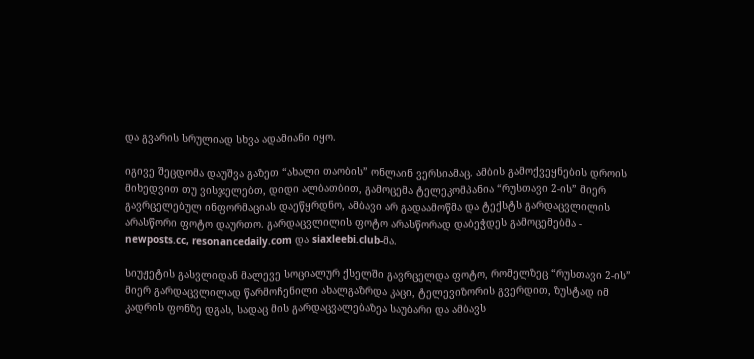და გვარის სრულიად სხვა ადამიანი იყო.

იგივე შეცდომა დაუშვა გაზეთ “ახალი თაობის” ონლაინ ვერსიამაც. ამბის გამოქვეყნების დროის მიხედვით თუ ვისჯელებთ, დიდი ალბათბით, გამოცემა ტელეკომპანია “რუსთავი 2-ის” მიერ გავრცელებულ ინფორმაციას დაეწყრდნო, ამბავი არ გადაამოწმა და ტექსტს გარდაცვლილის არასწორი ფოტო დაურთო. გარდაცვლილის ფოტო არასწორად დაბეჭდეს გამოცემებმა - newposts.cc, resonancedaily.com და siaxleebi.club-მა.

სიუჟეტის გასვლიდან მალევე სოციალურ ქსელში გავრცელდა ფოტო, რომელზეც “რუსთავი 2-ის” მიერ გარდაცვლილად წარმოჩენილი ახალგაზრდა კაცი, ტელევიზორის გვერდით, ზუსტად იმ კადრის ფონზე დგას, სადაც მის გარდაცვალებაზეა საუბარი და ამბავს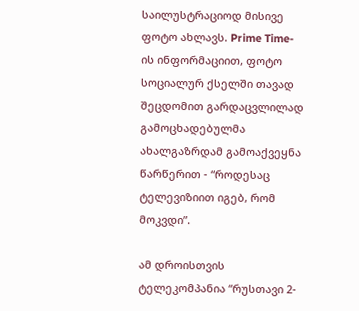საილუსტრაციოდ მისივე ფოტო ახლავს. Prime Time-ის ინფორმაციით, ფოტო სოციალურ ქსელში თავად შეცდომით გარდაცვლილად გამოცხადებულმა ახალგაზრდამ გამოაქვეყნა წარწერით - “როდესაც ტელევიზიით იგებ, რომ მოკვდი”.

ამ დროისთვის ტელეკომპანია “რუსთავი 2-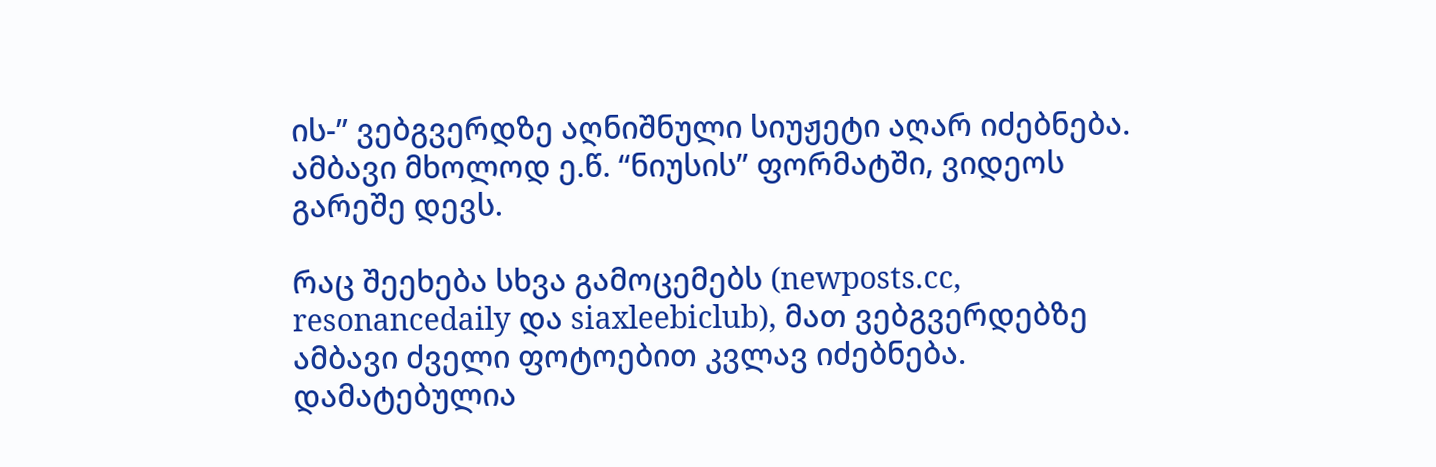ის-” ვებგვერდზე აღნიშნული სიუჟეტი აღარ იძებნება. ამბავი მხოლოდ ე.წ. “ნიუსის” ფორმატში, ვიდეოს გარეშე დევს.

რაც შეეხება სხვა გამოცემებს (newposts.cc, resonancedaily და siaxleebiclub), მათ ვებგვერდებზე ამბავი ძველი ფოტოებით კვლავ იძებნება. დამატებულია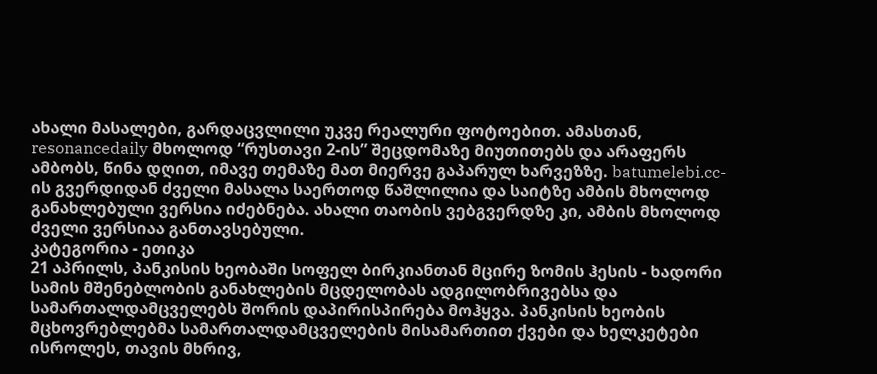ახალი მასალები, გარდაცვლილი უკვე რეალური ფოტოებით. ამასთან, resonancedaily მხოლოდ “რუსთავი 2-ის” შეცდომაზე მიუთითებს და არაფერს ამბობს, წინა დღით, იმავე თემაზე მათ მიერვე გაპარულ ხარვეზზე. batumelebi.cc-ის გვერდიდან ძველი მასალა საერთოდ წაშლილია და საიტზე ამბის მხოლოდ განახლებული ვერსია იძებნება. ახალი თაობის ვებგვერდზე კი, ამბის მხოლოდ ძველი ვერსიაა განთავსებული.
კატეგორია - ეთიკა
21 აპრილს, პანკისის ხეობაში სოფელ ბირკიანთან მცირე ზომის ჰესის - ხადორი სამის მშენებლობის განახლების მცდელობას ადგილობრივებსა და სამართალდამცველებს შორის დაპირისპირება მოჰყვა. პანკისის ხეობის მცხოვრებლებმა სამართალდამცველების მისამართით ქვები და ხელკეტები ისროლეს, თავის მხრივ,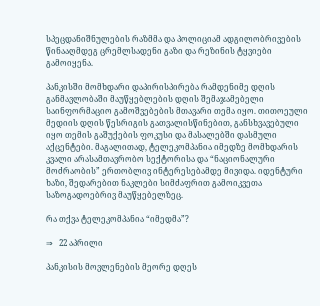სპეცდანიშნულების რაზმმა და პოლიციამ ადგილობრივების წინააღმდეგ ცრემლსადენი გაზი და რეზინის ტყვიები გამოიყენა.

პანკისში მომხდარი დაპირისპირება რამდენიმე დღის განმავლობაში მაუწყებლების დღის შემაჯამებელი საინფორმაციო გამოშვებების მთავარი თემა იყო. თითოეული მედიის დღის წესრიგის გათვალისწინებით, განსხვავებული იყო თემის გაშუქების ფოკუსი და მასალებში დასმული აქცენტები. მაგალითად, ტელეკომპანია იმედზე მომხდარის კვალი არასამთავრობო სექტორისა და “ნაციონალური მოძრაობის” ერთობლივ ინტერესებამდე მივიდა. იდენტური ხაზი, შედარებით ნაკლები სიმძაფრით გამოიკვეთა საზოგადოებრივ მაუწყებელზეც.

რა თქვა ტელეკომპანია “იმედმა”?

⇒   22 აპრილი

პანკისის მოვლენების მეორე დღეს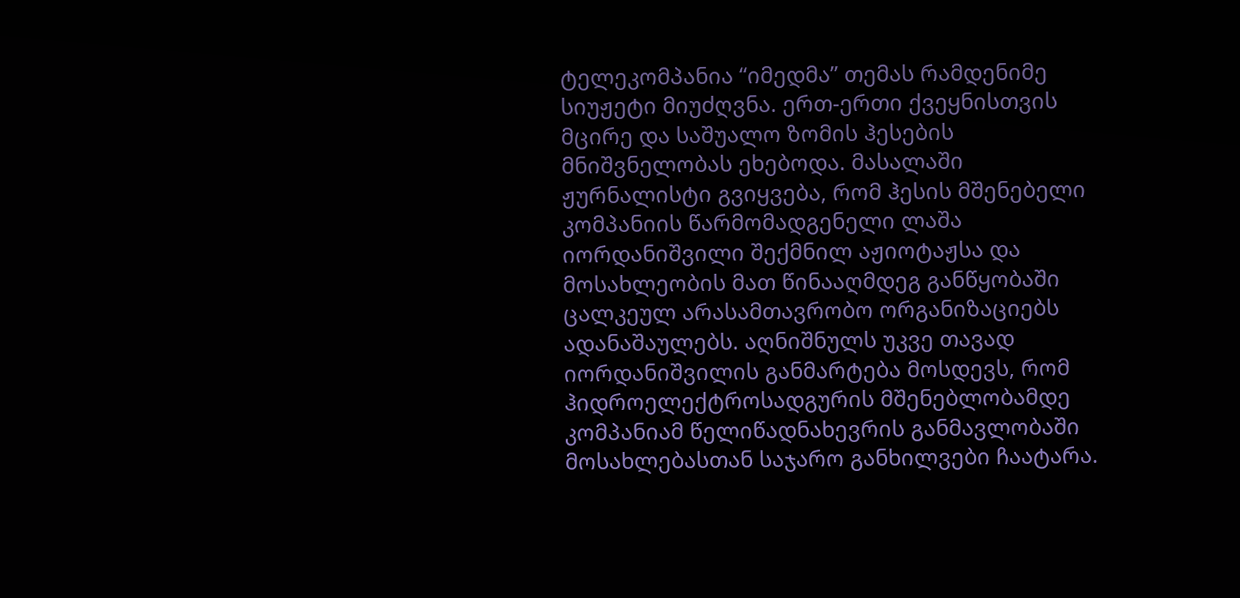ტელეკომპანია “იმედმა” თემას რამდენიმე სიუჟეტი მიუძღვნა. ერთ-ერთი ქვეყნისთვის მცირე და საშუალო ზომის ჰესების მნიშვნელობას ეხებოდა. მასალაში ჟურნალისტი გვიყვება, რომ ჰესის მშენებელი კომპანიის წარმომადგენელი ლაშა იორდანიშვილი შექმნილ აჟიოტაჟსა და მოსახლეობის მათ წინააღმდეგ განწყობაში ცალკეულ არასამთავრობო ორგანიზაციებს ადანაშაულებს. აღნიშნულს უკვე თავად იორდანიშვილის განმარტება მოსდევს, რომ ჰიდროელექტროსადგურის მშენებლობამდე კომპანიამ წელიწადნახევრის განმავლობაში მოსახლებასთან საჯარო განხილვები ჩაატარა.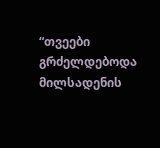“თვეები გრძელდებოდა მილსადენის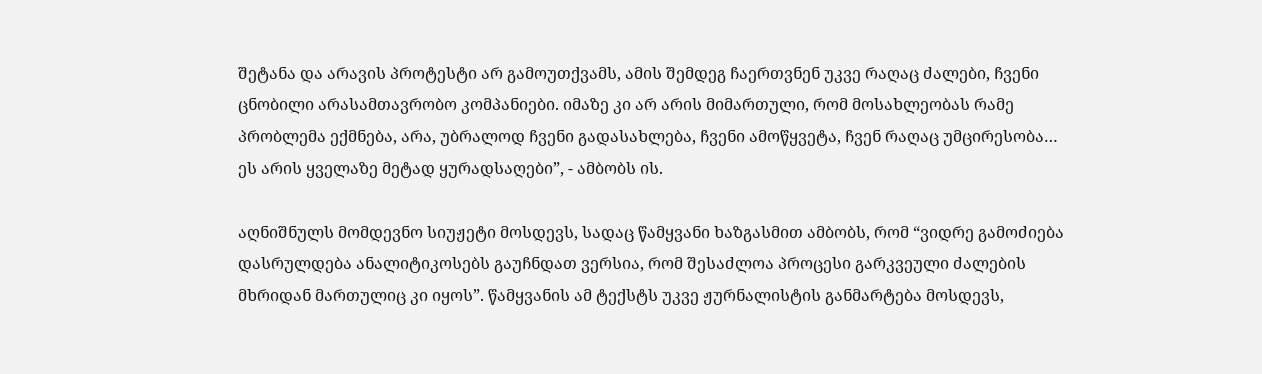შეტანა და არავის პროტესტი არ გამოუთქვამს, ამის შემდეგ ჩაერთვნენ უკვე რაღაც ძალები, ჩვენი ცნობილი არასამთავრობო კომპანიები. იმაზე კი არ არის მიმართული, რომ მოსახლეობას რამე პრობლემა ექმნება, არა, უბრალოდ ჩვენი გადასახლება, ჩვენი ამოწყვეტა, ჩვენ რაღაც უმცირესობა… ეს არის ყველაზე მეტად ყურადსაღები”, - ამბობს ის.

აღნიშნულს მომდევნო სიუჟეტი მოსდევს, სადაც წამყვანი ხაზგასმით ამბობს, რომ “ვიდრე გამოძიება დასრულდება ანალიტიკოსებს გაუჩნდათ ვერსია, რომ შესაძლოა პროცესი გარკვეული ძალების მხრიდან მართულიც კი იყოს”. წამყვანის ამ ტექსტს უკვე ჟურნალისტის განმარტება მოსდევს,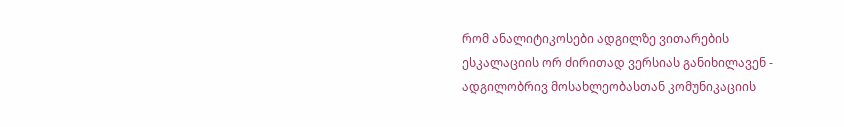რომ ანალიტიკოსები ადგილზე ვითარების ესკალაციის ორ ძირითად ვერსიას განიხილავენ - ადგილობრივ მოსახლეობასთან კომუნიკაციის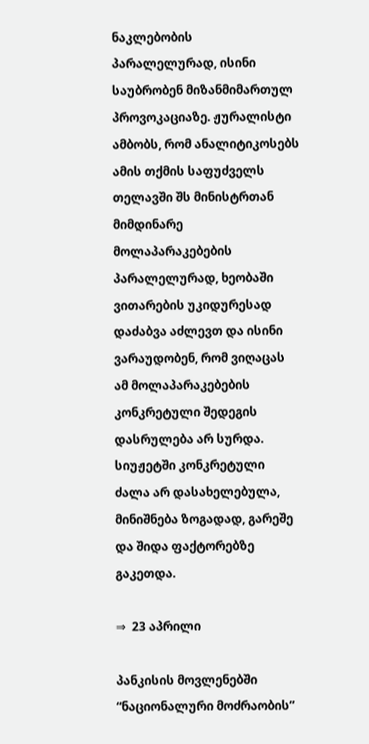ნაკლებობის პარალელურად, ისინი საუბრობენ მიზანმიმართულ პროვოკაციაზე. ჟურალისტი ამბობს, რომ ანალიტიკოსებს ამის თქმის საფუძველს თელავში შს მინისტრთან მიმდინარე მოლაპარაკებების პარალელურად, ხეობაში ვითარების უკიდურესად დაძაბვა აძლევთ და ისინი ვარაუდობენ, რომ ვიღაცას ამ მოლაპარაკებების კონკრეტული შედეგის დასრულება არ სურდა. სიუჟეტში კონკრეტული ძალა არ დასახელებულა, მინიშნება ზოგადად, გარეშე და შიდა ფაქტორებზე გაკეთდა.

⇒  23 აპრილი

პანკისის მოვლენებში “ნაციონალური მოძრაობის”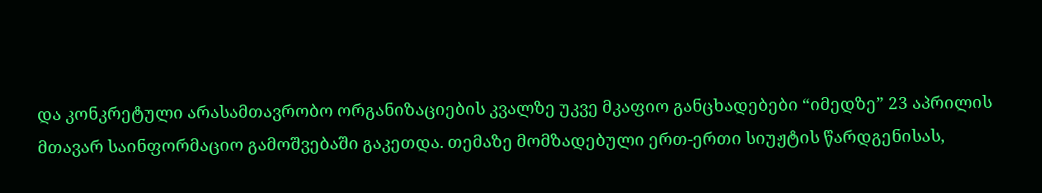და კონკრეტული არასამთავრობო ორგანიზაციების კვალზე უკვე მკაფიო განცხადებები “იმედზე” 23 აპრილის მთავარ საინფორმაციო გამოშვებაში გაკეთდა. თემაზე მომზადებული ერთ-ერთი სიუჟტის წარდგენისას,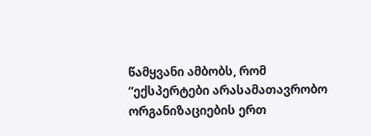წამყვანი ამბობს, რომ “ექსპერტები არასამათავრობო ორგანიზაციების ერთ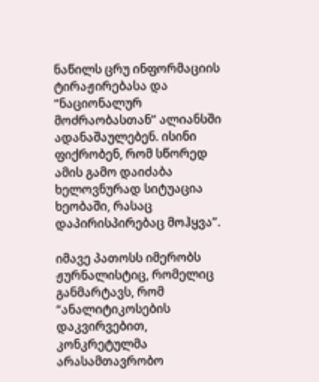ნაწილს ცრუ ინფორმაციის ტირაჟირებასა და “ნაციონალურ მოძრაობასთან” ალიანსში ადანაშაულებენ. ისინი ფიქრობენ, რომ სწორედ ამის გამო დაიძაბა ხელოვნურად სიტუაცია ხეობაში, რასაც დაპირისპირებაც მოჰყვა”.

იმავე პათოსს იმერობს ჟურნალისტიც, რომელიც განმარტავს, რომ “ანალიტიკოსების დაკვირვებით, კონკრეტულმა არასამთავრობო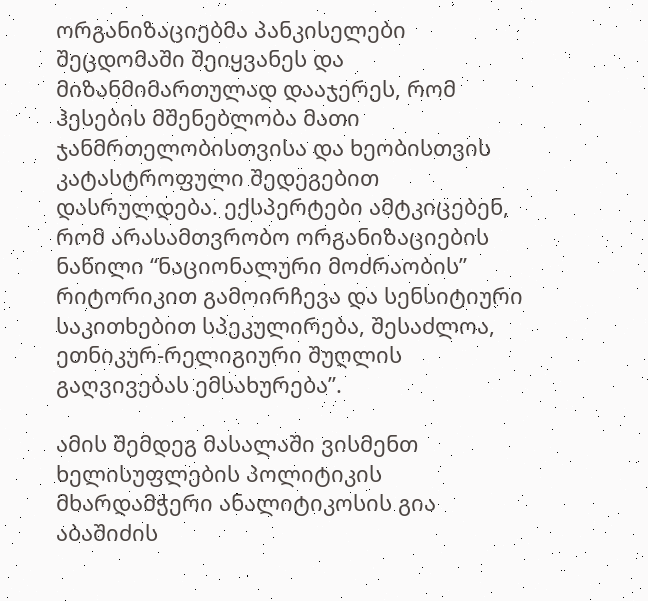ორგანიზაციებმა პანკისელები შეცდომაში შეიყვანეს და მიზანმიმართულად დააჯერეს, რომ ჰესების მშენებლობა მათი ჯანმრთელობისთვისა და ხეობისთვის კატასტროფული შედეგებით დასრულდება. ექსპერტები ამტკიცებენ, რომ არასამთვრობო ორგანიზაციების ნაწილი “ნაციონალური მოძრაობის” რიტორიკით გამოირჩევა და სენსიტიური საკითხებით სპეკულირება, შესაძლოა, ეთნიკურ-რელიგიური შუღლის გაღვივებას ემსახურება”.

ამის შემდეგ მასალაში ვისმენთ ხელისუფლების პოლიტიკის მხარდამჭერი ანალიტიკოსის გია აბაშიძის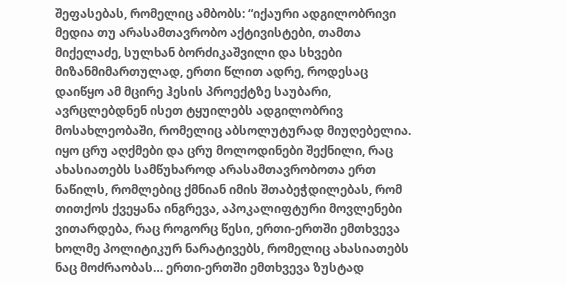შეფასებას, რომელიც ამბობს: “იქაური ადგილობრივი მედია თუ არასამთავრობო აქტივისტები, თამთა მიქელაძე, სულხან ბორძიკაშვილი და სხვები მიზანმიმართულად, ერთი წლით ადრე, როდესაც დაიწყო ამ მცირე ჰესის პროექტზე საუბარი, ავრცლებდნენ ისეთ ტყუილებს ადგილობრივ მოსახლეობაში, რომელიც აბსოლუტურად მიუღებელია. იყო ცრუ აღქმები და ცრუ მოლოდინები შექნილი, რაც ახასიათებს სამწუხაროდ არასამთავრობოთა ერთ ნაწილს, რომლებიც ქმნიან იმის შთაბეჭდილებას, რომ თითქოს ქვეყანა ინგრევა, აპოკალიფტური მოვლენები ვითარდება, რაც როგორც წესი, ერთი-ერთში ემთხვევა ხოლმე პოლიტიკურ ნარატივებს, რომელიც ახასიათებს ნაც მოძრაობას… ერთი-ერთში ემთხვევა ზუსტად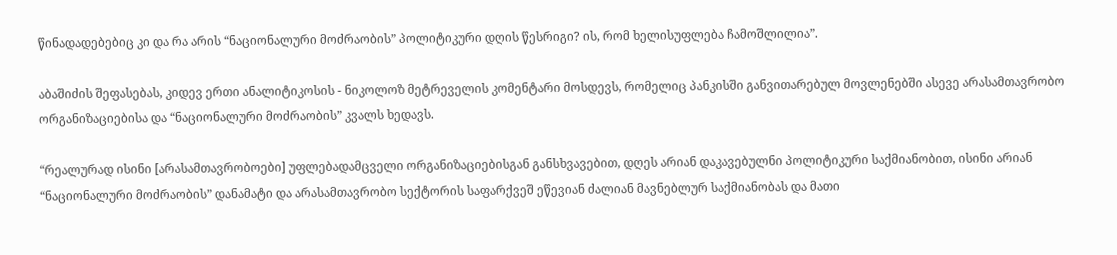წინადადებებიც კი და რა არის “ნაციონალური მოძრაობის” პოლიტიკური დღის წესრიგი? ის, რომ ხელისუფლება ჩამოშლილია”.

აბაშიძის შეფასებას, კიდევ ერთი ანალიტიკოსის - ნიკოლოზ მეტრეველის კომენტარი მოსდევს, რომელიც პანკისში განვითარებულ მოვლენებში ასევე არასამთავრობო ორგანიზაციებისა და “ნაციონალური მოძრაობის” კვალს ხედავს.

“რეალურად ისინი [არასამთავრობოები] უფლებადამცველი ორგანიზაციებისგან განსხვავებით, დღეს არიან დაკავებულნი პოლიტიკური საქმიანობით, ისინი არიან “ნაციონალური მოძრაობის” დანამატი და არასამთავრობო სექტორის საფარქვეშ ეწევიან ძალიან მავნებლურ საქმიანობას და მათი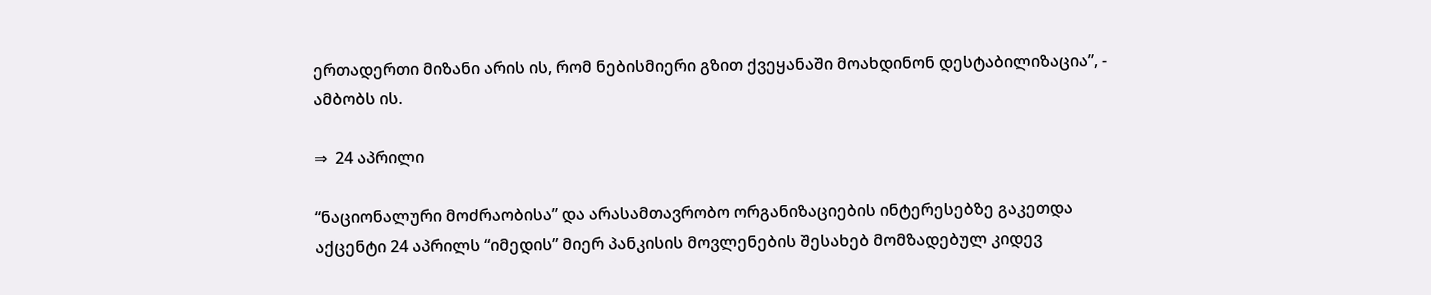ერთადერთი მიზანი არის ის, რომ ნებისმიერი გზით ქვეყანაში მოახდინონ დესტაბილიზაცია”, - ამბობს ის.

⇒  24 აპრილი

“ნაციონალური მოძრაობისა” და არასამთავრობო ორგანიზაციების ინტერესებზე გაკეთდა აქცენტი 24 აპრილს “იმედის” მიერ პანკისის მოვლენების შესახებ მომზადებულ კიდევ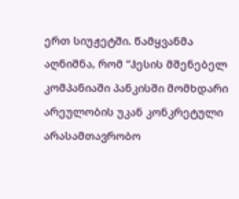ერთ სიუჟეტში. წამყვანმა აღნიშნა, რომ “ჰესის მშენებელ კომპანიაში პანკისში მომხდარი არეულობის უკან კონკრეტული არასამთავრობო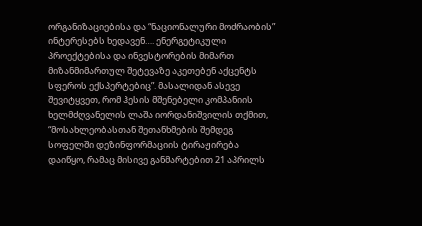ორგანიზაციებისა და “ნაციონალური მოძრაობის” ინტერესებს ხედავენ…. ენერგეტიკული პროექტებისა და ინვესტორების მიმართ მიზანმიმართულ შეტევაზე აკეთებენ აქცენტს სფეროს ექსპერტებიც”. მასალიდან ასევე შევიტყვეთ, რომ ჰესის მშენებელი კომპანიის ხელმძღვანელის ლაშა იორდანიშვილის თქმით, “მოსახლეობასთან შეთანხმების შემდეგ სოფელში დეზინფორმაციის ტირაჟირება დაიწყო, რამაც მისივე განმარტებით 21 აპრილს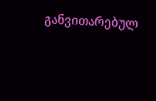განვითარებულ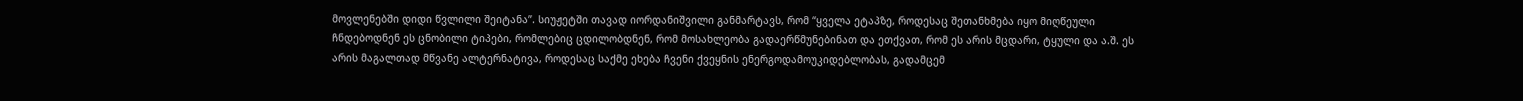მოვლენებში დიდი წვლილი შეიტანა”. სიუჟეტში თავად იორდანიშვილი განმარტავს, რომ “ყველა ეტაპზე, როდესაც შეთანხმება იყო მიღწეული ჩნდებოდნენ ეს ცნობილი ტიპები, რომლებიც ცდილობდნენ, რომ მოსახლეობა გადაერწმუნებინათ და ეთქვათ, რომ ეს არის მცდარი, ტყული და ა.შ. ეს არის მაგალთად მწვანე ალტერნატივა, როდესაც საქმე ეხება ჩვენი ქვეყნის ენერგოდამოუკიდებლობას, გადამცემ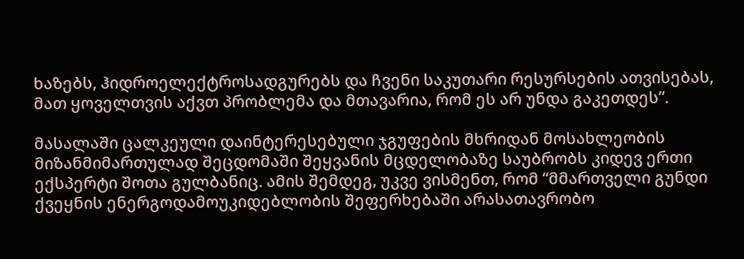ხაზებს, ჰიდროელექტროსადგურებს და ჩვენი საკუთარი რესურსების ათვისებას, მათ ყოველთვის აქვთ პრობლემა და მთავარია, რომ ეს არ უნდა გაკეთდეს”.

მასალაში ცალკეული დაინტერესებული ჯგუფების მხრიდან მოსახლეობის მიზანმიმართულად შეცდომაში შეყვანის მცდელობაზე საუბრობს კიდევ ერთი ექსპერტი შოთა გულბანიც. ამის შემდეგ, უკვე ვისმენთ, რომ “მმართველი გუნდი ქვეყნის ენერგოდამოუკიდებლობის შეფერხებაში არასათავრობო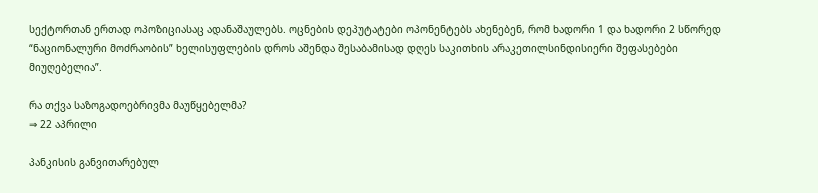სექტორთან ერთად ოპოზიციასაც ადანაშაულებს. ოცნების დეპუტატები ოპონენტებს ახენებენ, რომ ხადორი 1 და ხადორი 2 სწორედ “ნაციონალური მოძრაობის” ხელისუფლების დროს აშენდა შესაბამისად დღეს საკითხის არაკეთილსინდისიერი შეფასებები მიუღებელია”.

რა თქვა საზოგადოებრივმა მაუწყებელმა?
⇒ 22 აპრილი

პანკისის განვითარებულ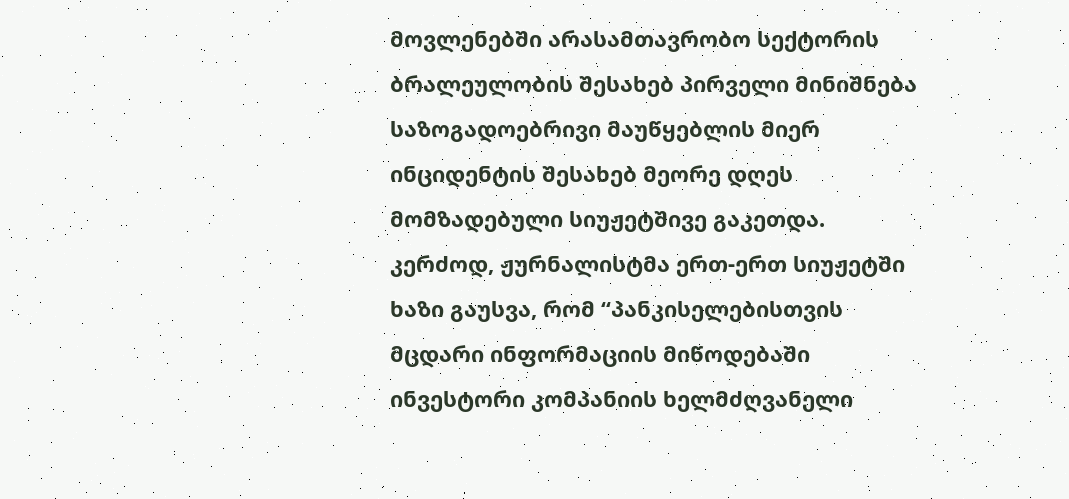მოვლენებში არასამთავრობო სექტორის ბრალეულობის შესახებ პირველი მინიშნება საზოგადოებრივი მაუწყებლის მიერ ინციდენტის შესახებ მეორე დღეს მომზადებული სიუჟეტშივე გაკეთდა. კერძოდ, ჟურნალისტმა ერთ-ერთ სიუჟეტში ხაზი გაუსვა, რომ “პანკისელებისთვის მცდარი ინფორმაციის მიწოდებაში ინვესტორი კომპანიის ხელმძღვანელი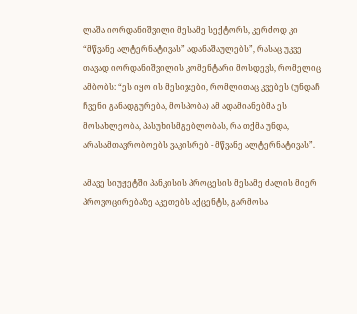ლაშა იორდანიშვილი მესამე სექტორს, კერძოდ კი “მწვანე ალტერნატივას” ადანაშაულებს”, რასაც უკვე თავად იორდანიშვილის კომენტარი მოსდევს, რომელიც ამბობს: “ეს იყო ის მესიჯები, რომლითაც კვებეს (უნდაჩ ჩვენი განადგურება, მოსპობა) ამ ადამიანებმა ეს მოსახლეობა, პასუხისმგებლობას, რა თქმა უნდა, არასამთავრობოებს ვაკისრებ - მწვანე ალტერნატივას”.

ამავე სიუჟეტში პანკისის პროცესის მესამე ძალის მიერ პროვოცირებაზე აკეთებს აქცენტს, გარმოსა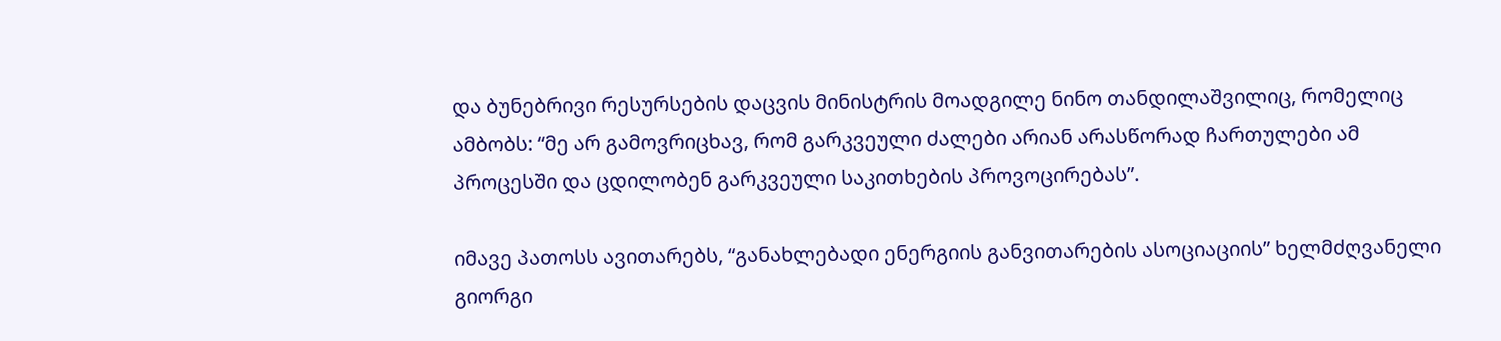და ბუნებრივი რესურსების დაცვის მინისტრის მოადგილე ნინო თანდილაშვილიც, რომელიც ამბობს: “მე არ გამოვრიცხავ, რომ გარკვეული ძალები არიან არასწორად ჩართულები ამ პროცესში და ცდილობენ გარკვეული საკითხების პროვოცირებას”.

იმავე პათოსს ავითარებს, “განახლებადი ენერგიის განვითარების ასოციაციის” ხელმძღვანელი გიორგი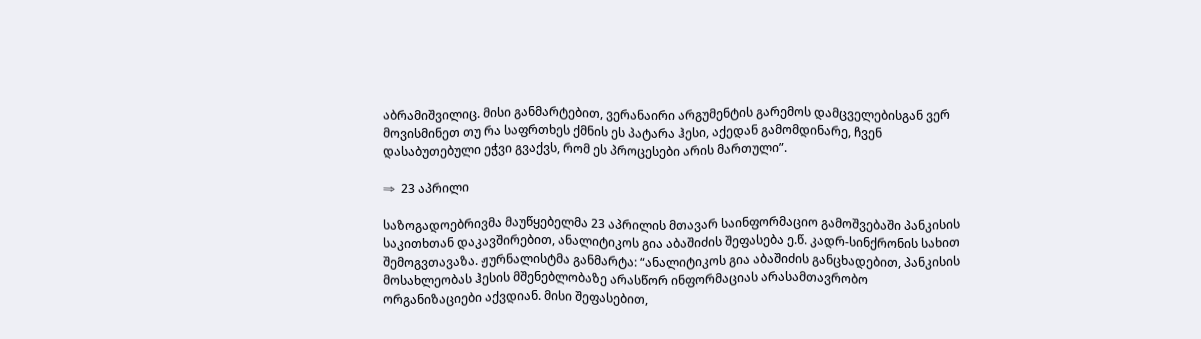აბრამიშვილიც. მისი განმარტებით, ვერანაირი არგუმენტის გარემოს დამცველებისგან ვერ მოვისმინეთ თუ რა საფრთხეს ქმნის ეს პატარა ჰესი, აქედან გამომდინარე, ჩვენ დასაბუთებული ეჭვი გვაქვს, რომ ეს პროცესები არის მართული”.

⇒  23 აპრილი

საზოგადოებრივმა მაუწყებელმა 23 აპრილის მთავარ საინფორმაციო გამოშვებაში პანკისის საკითხთან დაკავშირებით, ანალიტიკოს გია აბაშიძის შეფასება ე.წ. კადრ-სინქრონის სახით შემოგვთავაზა. ჟურნალისტმა განმარტა: “ანალიტიკოს გია აბაშიძის განცხადებით, პანკისის მოსახლეობას ჰესის მშენებლობაზე არასწორ ინფორმაციას არასამთავრობო ორგანიზაციები აქვდიან. მისი შეფასებით,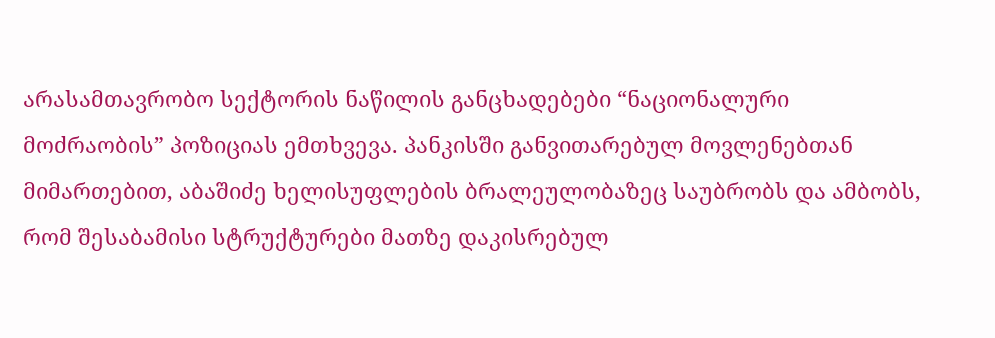არასამთავრობო სექტორის ნაწილის განცხადებები “ნაციონალური მოძრაობის” პოზიციას ემთხვევა. პანკისში განვითარებულ მოვლენებთან მიმართებით, აბაშიძე ხელისუფლების ბრალეულობაზეც საუბრობს და ამბობს, რომ შესაბამისი სტრუქტურები მათზე დაკისრებულ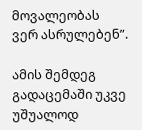მოვალეობას ვერ ასრულებენ”.

ამის შემდეგ გადაცემაში უკვე უშუალოდ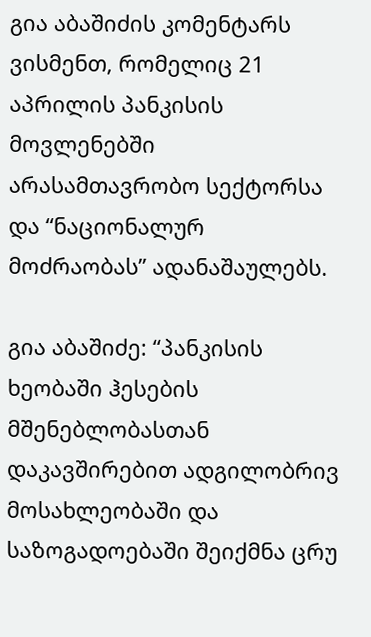გია აბაშიძის კომენტარს ვისმენთ, რომელიც 21 აპრილის პანკისის მოვლენებში არასამთავრობო სექტორსა და “ნაციონალურ მოძრაობას” ადანაშაულებს.

გია აბაშიძე: “პანკისის ხეობაში ჰესების მშენებლობასთან დაკავშირებით ადგილობრივ მოსახლეობაში და საზოგადოებაში შეიქმნა ცრუ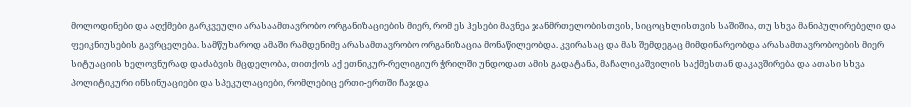მოლოდინები და აღქმები გარკვეული არასაამთავრობო ორგანიზაციების მიერ, რომ ეს ჰესები მავნეა ჯანმრთელობისთვის, სიცოცხლისთვის საშიშია, თუ სხვა მანიპულირებელი და ფეიკნიუსების გავრცელება. სამწუხაროდ ამაში რამდენიმე არასამთავრობო ორგანიზაცია მონაწილეობდა. კვირასაც და მას შემდეგაც მიმდინარეობდა არასამთავრობოების მიერ სიტუაციის ხელოვნურად დაძაბვის მცდელობა, თითქოს აქ ეთნიკურ-რელიგიურ ჭრილში უნდოდათ ამის გადატანა, მაჩალიკაშვილის საქმესთან დაკავშირება და ათასი სხვა პოლიტიკური ინსინუაციები და სპეკულაციები, რომლებიც ერთი-ერთში ჩაჯდა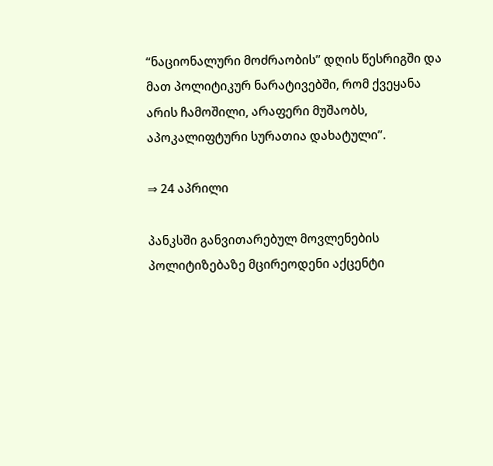“ნაციონალური მოძრაობის” დღის წესრიგში და მათ პოლიტიკურ ნარატივებში, რომ ქვეყანა არის ჩამოშილი, არაფერი მუშაობს, აპოკალიფტური სურათია დახატული”.

⇒ 24 აპრილი

პანკსში განვითარებულ მოვლენების პოლიტიზებაზე მცირეოდენი აქცენტი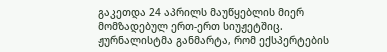გაკეთდა 24 აპრილს მაუწყებლის მიერ მომზადებულ ერთ-ერთ სიუჟეტშიც. ჟურნალისტმა განმარტა, რომ ექსპერტების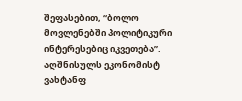შეფასებით, “ბოლო მოვლენებში პოლიტიკური ინტერესებიც იკვეთება”. აღშნისულს ეკონომისტ ვახტანფ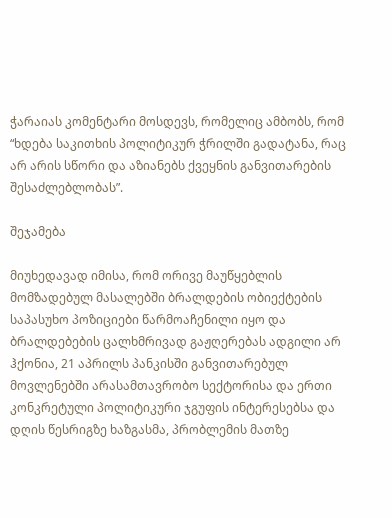ჭარაიას კომენტარი მოსდევს, რომელიც ამბობს, რომ “ხდება საკითხის პოლიტიკურ ჭრილში გადატანა, რაც არ არის სწორი და აზიანებს ქვეყნის განვითარების შესაძლებლობას”.

შეჯამება

მიუხედავად იმისა, რომ ორივე მაუწყებლის მომზადებულ მასალებში ბრალდების ობიექტების საპასუხო პოზიციები წარმოაჩენილი იყო და ბრალდებების ცალხმრივად გაჟღერებას ადგილი არ ჰქონია, 21 აპრილს პანკისში განვითარებულ მოვლენებში არასამთავრობო სექტორისა და ერთი კონკრეტული პოლიტიკური ჯგუფის ინტერესებსა და დღის წესრიგზე ხაზგასმა, პრობლემის მათზე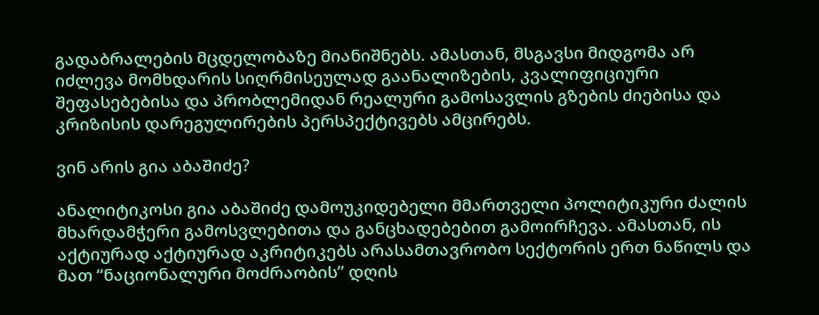გადაბრალების მცდელობაზე მიანიშნებს. ამასთან, მსგავსი მიდგომა არ იძლევა მომხდარის სიღრმისეულად გაანალიზების, კვალიფიციური შეფასებებისა და პრობლემიდან რეალური გამოსავლის გზების ძიებისა და კრიზისის დარეგულირების პერსპექტივებს ამცირებს.

ვინ არის გია აბაშიძე?

ანალიტიკოსი გია აბაშიძე დამოუკიდებელი მმართველი პოლიტიკური ძალის მხარდამჭერი გამოსვლებითა და განცხადებებით გამოირჩევა. ამასთან, ის აქტიურად აქტიურად აკრიტიკებს არასამთავრობო სექტორის ერთ ნაწილს და მათ “ნაციონალური მოძრაობის” დღის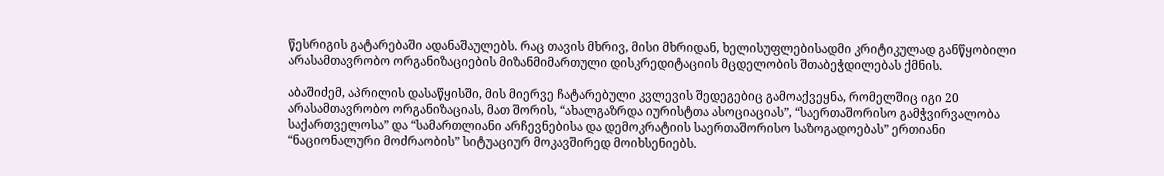წესრიგის გატარებაში ადანაშაულებს. რაც თავის მხრივ, მისი მხრიდან, ხელისუფლებისადმი კრიტიკულად განწყობილი არასამთავრობო ორგანიზაციების მიზანმიმართული დისკრედიტაციის მცდელობის შთაბეჭდილებას ქმნის.

აბაშიძემ, აპრილის დასაწყისში, მის მიერვე ჩატარებული კვლევის შედეგებიც გამოაქვეყნა, რომელშიც იგი 20 არასამთავრობო ორგანიზაციას, მათ შორის, “ახალგაზრდა იურისტთა ასოციაციას”, “საერთაშორისო გამჭვირვალობა საქართველოსა” და “სამართლიანი არჩევნებისა და დემოკრატიის საერთაშორისო საზოგადოებას” ერთიანი “ნაციონალური მოძრაობის” სიტუაციურ მოკავშირედ მოიხსენიებს.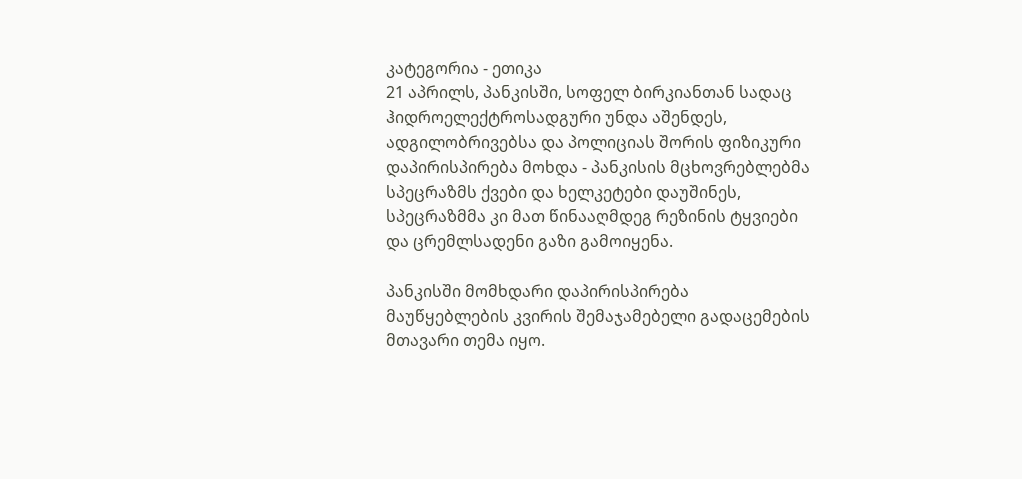კატეგორია - ეთიკა
21 აპრილს, პანკისში, სოფელ ბირკიანთან სადაც ჰიდროელექტროსადგური უნდა აშენდეს, ადგილობრივებსა და პოლიციას შორის ფიზიკური დაპირისპირება მოხდა - პანკისის მცხოვრებლებმა სპეცრაზმს ქვები და ხელკეტები დაუშინეს, სპეცრაზმმა კი მათ წინააღმდეგ რეზინის ტყვიები და ცრემლსადენი გაზი გამოიყენა.

პანკისში მომხდარი დაპირისპირება მაუწყებლების კვირის შემაჯამებელი გადაცემების მთავარი თემა იყო.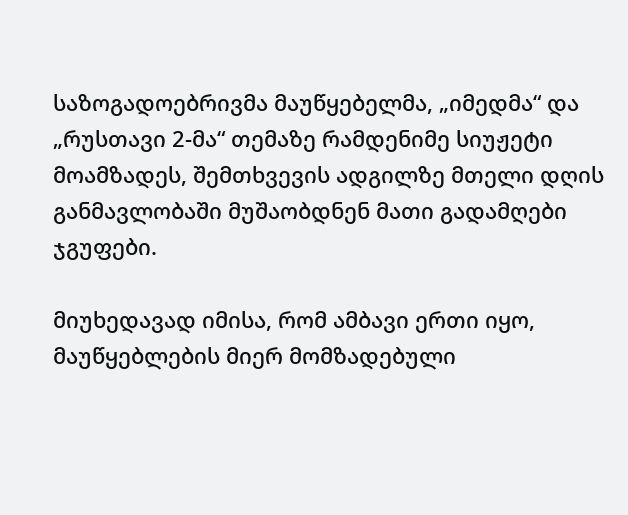საზოგადოებრივმა მაუწყებელმა, „იმედმა“ და „რუსთავი 2-მა“ თემაზე რამდენიმე სიუჟეტი მოამზადეს, შემთხვევის ადგილზე მთელი დღის განმავლობაში მუშაობდნენ მათი გადამღები ჯგუფები.

მიუხედავად იმისა, რომ ამბავი ერთი იყო, მაუწყებლების მიერ მომზადებული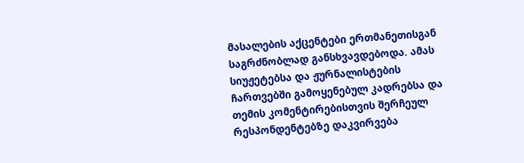მასალების აქცენტები ერთმანეთისგან საგრძნობლად განსხვავდებოდა. ამას სიუჟეტებსა და ჟურნალისტების ჩართვებში გამოყენებულ კადრებსა და თემის კომენტირებისთვის შერჩეულ რესპონდენტებზე დაკვირვება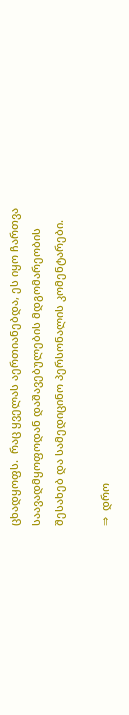ცხადყოფს.  რაც ყველას აერთიანებდა, ეს იყო ჩართვა საავადმყოფოდან დაშავებულების მდგომარეობის შესახებ და სამედიცინო პერსონალის კომენტარები.

⇒  დრო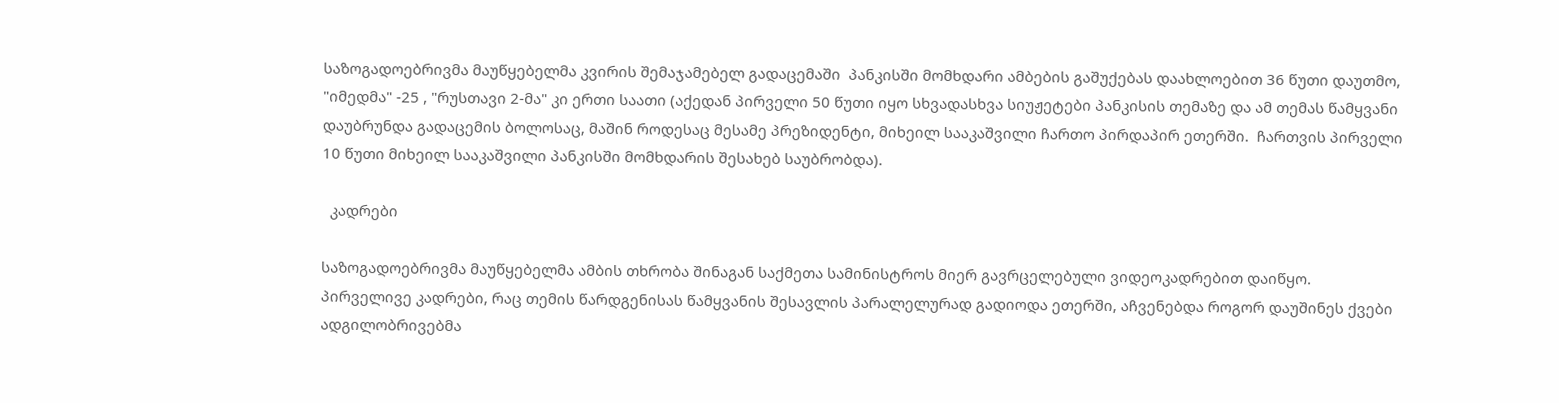საზოგადოებრივმა მაუწყებელმა კვირის შემაჯამებელ გადაცემაში  პანკისში მომხდარი ამბების გაშუქებას დაახლოებით 36 წუთი დაუთმო, "იმედმა" -25 , "რუსთავი 2-მა" კი ერთი საათი (აქედან პირველი 50 წუთი იყო სხვადასხვა სიუჟეტები პანკისის თემაზე და ამ თემას წამყვანი დაუბრუნდა გადაცემის ბოლოსაც, მაშინ როდესაც მესამე პრეზიდენტი, მიხეილ სააკაშვილი ჩართო პირდაპირ ეთერში.  ჩართვის პირველი 10 წუთი მიხეილ სააკაშვილი პანკისში მომხდარის შესახებ საუბრობდა).

  კადრები

საზოგადოებრივმა მაუწყებელმა ამბის თხრობა შინაგან საქმეთა სამინისტროს მიერ გავრცელებული ვიდეოკადრებით დაიწყო. პირველივე კადრები, რაც თემის წარდგენისას წამყვანის შესავლის პარალელურად გადიოდა ეთერში, აჩვენებდა როგორ დაუშინეს ქვები ადგილობრივებმა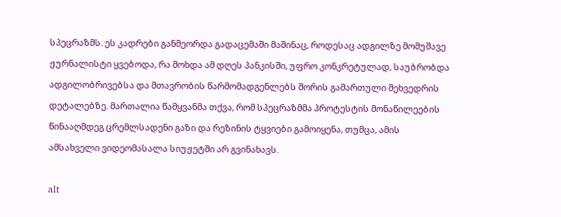სპეცრაზმს. ეს კადრები განმეორდა გადაცემაში მაშინაც, როდესაც ადგილზე მომუშავე ჟურნალისტი ყვებოდა, რა მოხდა ამ დღეს პანკისში, უფრო კონკრეტულად, საუბრობდა ადგილობრივებსა და მთავრობის წარმომადგენლებს შორის გამართული შეხვედრის დეტალებზე. მართალია წამყვანმა თქვა, რომ სპეცრაზმმა პროტესტის მონაწილეების წინააღმდეგ ცრემლსადენი გაზი და რეზინის ტყვიები გამოიყენა, თუმცა, ამის ამსახველი ვიდეომასალა სიუჟეტში არ გვინახავს.

alt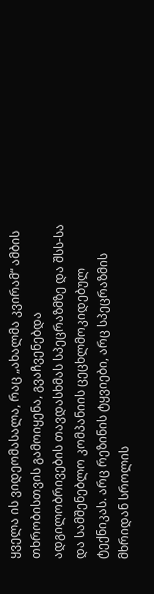ყველა ის ვიდეომასალა, რაც „ახალმა კვირამ“ ამბის თხრობისთვის გამოიყენა, გვაჩვენებდა ადგილობრივების თავდასხმას სპეცრაზმზე და შსს-სა და სამშენებლო კომპანიის ცეცხლმოკიდებულ ტექნიკას. არც რეზინის ტყვიები, არც სპეცრაზმის მხრიდან სროლის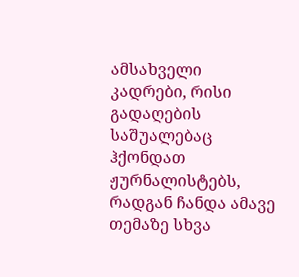ამსახველი კადრები, რისი გადაღების საშუალებაც ჰქონდათ ჟურნალისტებს, რადგან ჩანდა ამავე თემაზე სხვა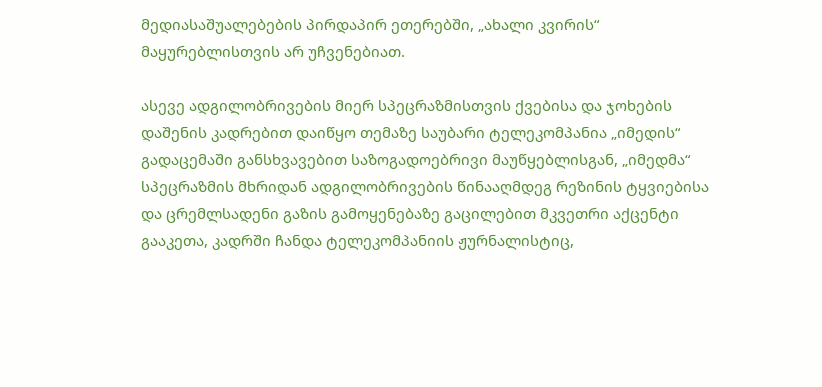მედიასაშუალებების პირდაპირ ეთერებში, „ახალი კვირის“ მაყურებლისთვის არ უჩვენებიათ.

ასევე ადგილობრივების მიერ სპეცრაზმისთვის ქვებისა და ჯოხების დაშენის კადრებით დაიწყო თემაზე საუბარი ტელეკომპანია „იმედის“ გადაცემაში განსხვავებით საზოგადოებრივი მაუწყებლისგან, „იმედმა“ სპეცრაზმის მხრიდან ადგილობრივების წინააღმდეგ რეზინის ტყვიებისა და ცრემლსადენი გაზის გამოყენებაზე გაცილებით მკვეთრი აქცენტი გააკეთა, კადრში ჩანდა ტელეკომპანიის ჟურნალისტიც,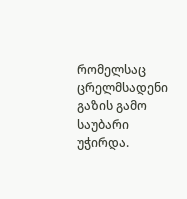რომელსაც ცრელმსადენი გაზის გამო საუბარი უჭირდა.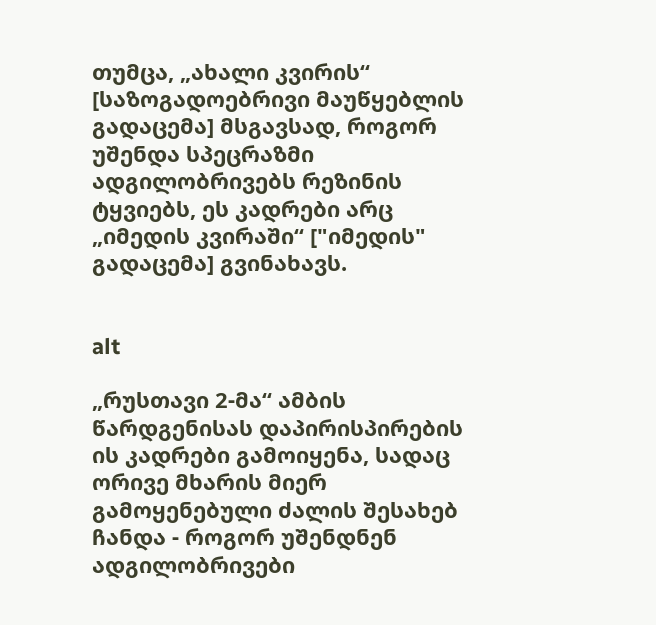თუმცა, „ახალი კვირის“ [საზოგადოებრივი მაუწყებლის გადაცემა] მსგავსად, როგორ უშენდა სპეცრაზმი ადგილობრივებს რეზინის ტყვიებს, ეს კადრები არც „იმედის კვირაში“ ["იმედის" გადაცემა] გვინახავს.


alt

„რუსთავი 2-მა“ ამბის წარდგენისას დაპირისპირების ის კადრები გამოიყენა, სადაც ორივე მხარის მიერ გამოყენებული ძალის შესახებ ჩანდა - როგორ უშენდნენ ადგილობრივები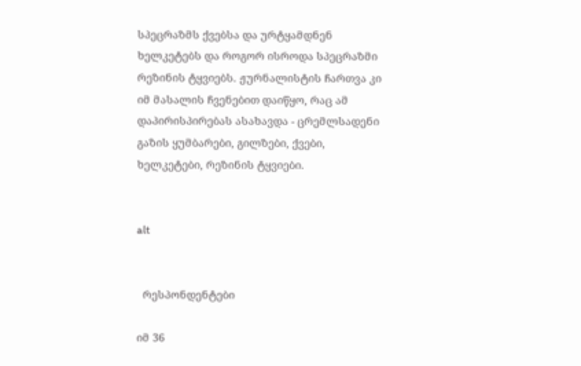სპეცრაზმს ქვებსა და ურტყამდნენ ხელკეტებს და როგორ ისროდა სპეცრაზმი რეზინის ტყვიებს. ჟურნალისტის ჩართვა კი იმ მასალის ჩვენებით დაიწყო, რაც ამ დაპირისპირებას ასახავდა - ცრემლსადენი გაზის ყუმბარები, გილზები, ქვები, ხელკეტები, რეზინის ტყვიები.


alt


  რესპონდენტები

იმ 36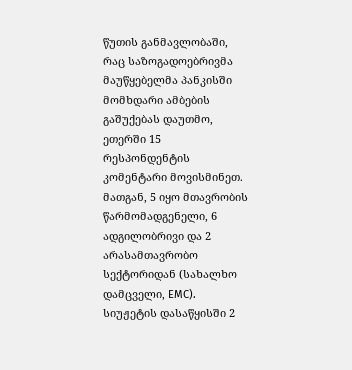წუთის განმავლობაში, რაც საზოგადოებრივმა მაუწყებელმა პანკისში მომხდარი ამბების გაშუქებას დაუთმო, ეთერში 15 რესპონდენტის კომენტარი მოვისმინეთ. მათგან, 5 იყო მთავრობის წარმომადგენელი, 6 ადგილობრივი და 2 არასამთავრობო სექტორიდან (სახალხო დამცველი, EMC). სიუჟეტის დასაწყისში 2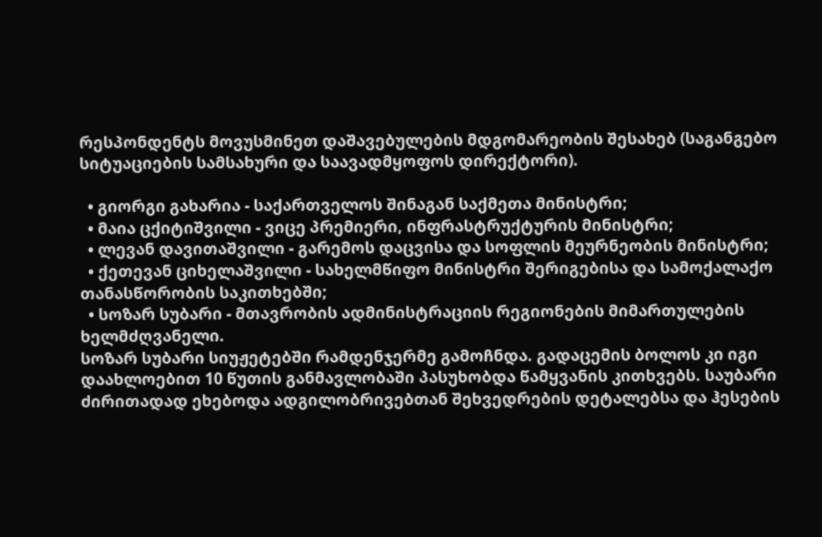რესპონდენტს მოვუსმინეთ დაშავებულების მდგომარეობის შესახებ (საგანგებო სიტუაციების სამსახური და საავადმყოფოს დირექტორი).

  • გიორგი გახარია - საქართველოს შინაგან საქმეთა მინისტრი;
  • მაია ცქიტიშვილი - ვიცე პრემიერი, ინფრასტრუქტურის მინისტრი;
  • ლევან დავითაშვილი - გარემოს დაცვისა და სოფლის მეურნეობის მინისტრი;
  • ქეთევან ციხელაშვილი - სახელმწიფო მინისტრი შერიგებისა და სამოქალაქო თანასწორობის საკითხებში;
  • სოზარ სუბარი - მთავრობის ადმინისტრაციის რეგიონების მიმართულების ხელმძღვანელი.
სოზარ სუბარი სიუჟეტებში რამდენჯერმე გამოჩნდა. გადაცემის ბოლოს კი იგი დაახლოებით 10 წუთის განმავლობაში პასუხობდა წამყვანის კითხვებს. საუბარი ძირითადად ეხებოდა ადგილობრივებთან შეხვედრების დეტალებსა და ჰესების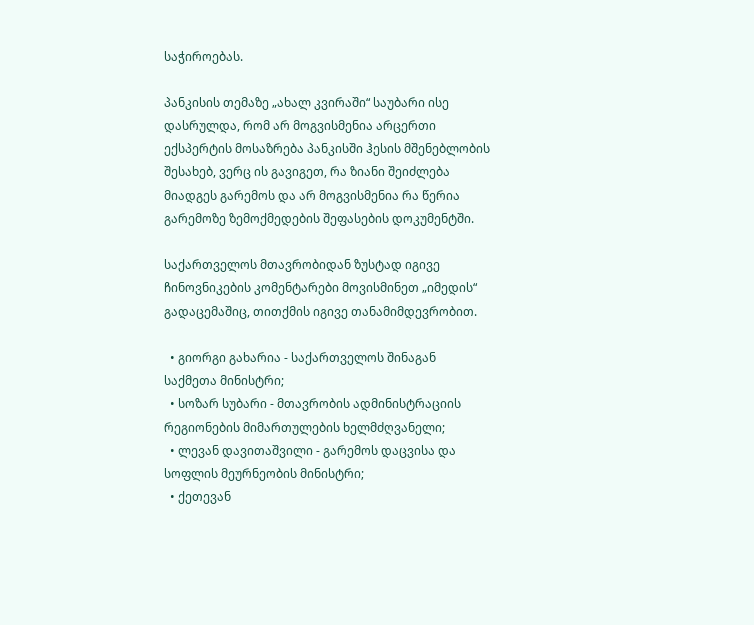საჭიროებას.

პანკისის თემაზე „ახალ კვირაში“ საუბარი ისე დასრულდა, რომ არ მოგვისმენია არცერთი ექსპერტის მოსაზრება პანკისში ჰესის მშენებლობის შესახებ, ვერც ის გავიგეთ, რა ზიანი შეიძლება მიადგეს გარემოს და არ მოგვისმენია რა წერია გარემოზე ზემოქმედების შეფასების დოკუმენტში.

საქართველოს მთავრობიდან ზუსტად იგივე ჩინოვნიკების კომენტარები მოვისმინეთ „იმედის“ გადაცემაშიც, თითქმის იგივე თანამიმდევრობით.

  • გიორგი გახარია - საქართველოს შინაგან საქმეთა მინისტრი;
  • სოზარ სუბარი - მთავრობის ადმინისტრაციის რეგიონების მიმართულების ხელმძღვანელი;
  • ლევან დავითაშვილი - გარემოს დაცვისა და სოფლის მეურნეობის მინისტრი;
  • ქეთევან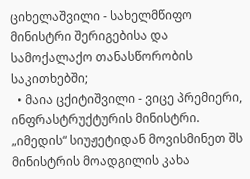ციხელაშვილი - სახელმწიფო მინისტრი შერიგებისა და სამოქალაქო თანასწორობის საკითხებში;
  • მაია ცქიტიშვილი - ვიცე პრემიერი, ინფრასტრუქტურის მინისტრი.
„იმედის“ სიუჟეტიდან მოვისმინეთ შს მინისტრის მოადგილის კახა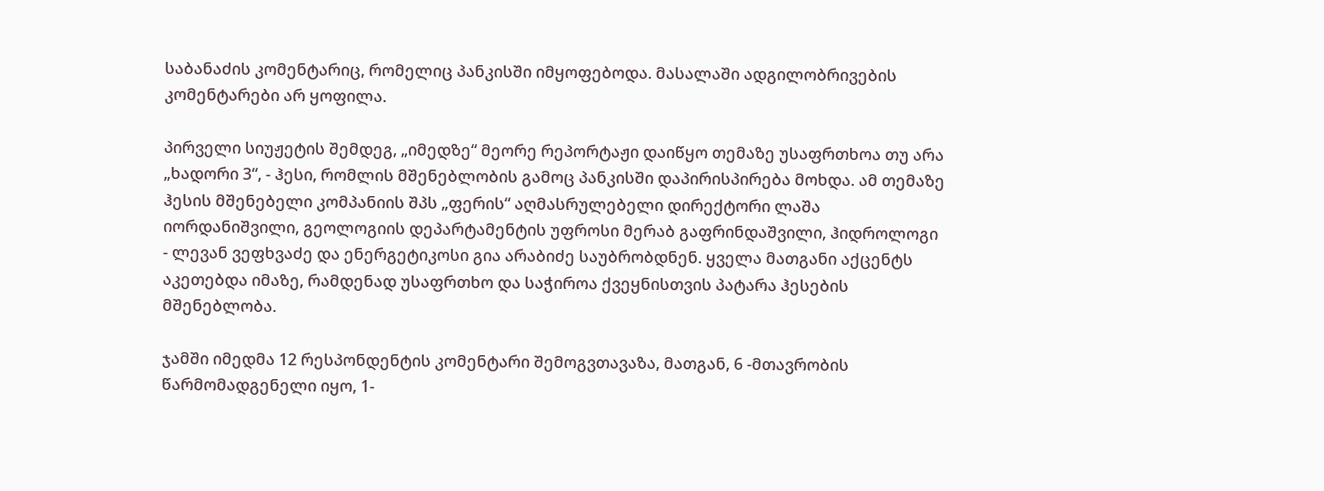საბანაძის კომენტარიც, რომელიც პანკისში იმყოფებოდა. მასალაში ადგილობრივების კომენტარები არ ყოფილა.

პირველი სიუჟეტის შემდეგ, „იმედზე“ მეორე რეპორტაჟი დაიწყო თემაზე უსაფრთხოა თუ არა „ხადორი 3“, - ჰესი, რომლის მშენებლობის გამოც პანკისში დაპირისპირება მოხდა. ამ თემაზე ჰესის მშენებელი კომპანიის შპს „ფერის“ აღმასრულებელი დირექტორი ლაშა იორდანიშვილი, გეოლოგიის დეპარტამენტის უფროსი მერაბ გაფრინდაშვილი, ჰიდროლოგი - ლევან ვეფხვაძე და ენერგეტიკოსი გია არაბიძე საუბრობდნენ. ყველა მათგანი აქცენტს აკეთებდა იმაზე, რამდენად უსაფრთხო და საჭიროა ქვეყნისთვის პატარა ჰესების მშენებლობა.

ჯამში იმედმა 12 რესპონდენტის კომენტარი შემოგვთავაზა, მათგან, 6 -მთავრობის წარმომადგენელი იყო, 1-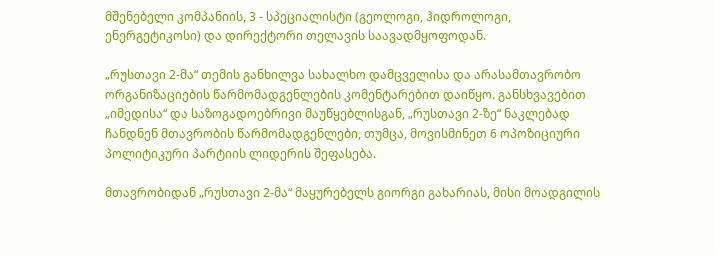მშენებელი კომპანიის, 3 - სპეციალისტი (გეოლოგი, ჰიდროლოგი, ენერგეტიკოსი) და დირექტორი თელავის საავადმყოფოდან.

„რუსთავი 2-მა“ თემის განხილვა სახალხო დამცველისა და არასამთავრობო ორგანიზაციების წარმომადგენლების კომენტარებით დაიწყო. განსხვავებით „იმედისა“ და საზოგადოებრივი მაუწყებლისგან, „რუსთავი 2-ზე“ ნაკლებად ჩანდნენ მთავრობის წარმომადგენლები, თუმცა, მოვისმინეთ 6 ოპოზიციური პოლიტიკური პარტიის ლიდერის შეფასება.

მთავრობიდან „რუსთავი 2-მა“ მაყურებელს გიორგი გახარიას, მისი მოადგილის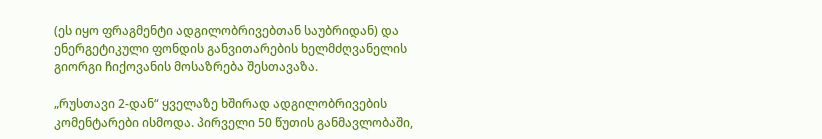(ეს იყო ფრაგმენტი ადგილობრივებთან საუბრიდან) და ენერგეტიკული ფონდის განვითარების ხელმძღვანელის გიორგი ჩიქოვანის მოსაზრება შესთავაზა.

„რუსთავი 2-დან“ ყველაზე ხშირად ადგილობრივების კომენტარები ისმოდა. პირველი 50 წუთის განმავლობაში,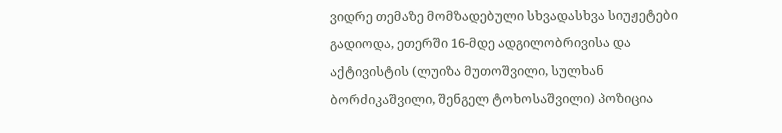ვიდრე თემაზე მომზადებული სხვადასხვა სიუჟეტები გადიოდა, ეთერში 16-მდე ადგილობრივისა და აქტივისტის (ლუიზა მუთოშვილი, სულხან ბორძიკაშვილი, შენგელ ტოხოსაშვილი) პოზიცია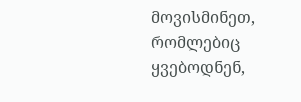მოვისმინეთ, რომლებიც ყვებოდნენ,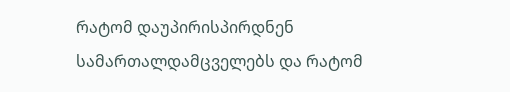რატომ დაუპირისპირდნენ სამართალდამცველებს და რატომ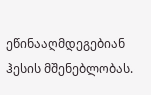ეწინააღმდეგებიან ჰესის მშენებლობას.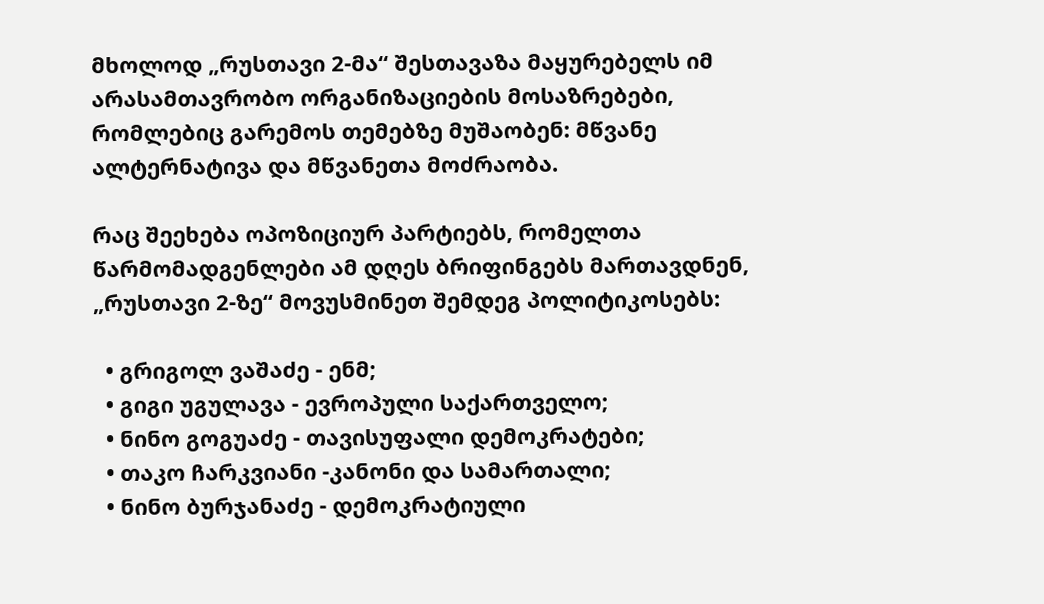მხოლოდ „რუსთავი 2-მა“ შესთავაზა მაყურებელს იმ არასამთავრობო ორგანიზაციების მოსაზრებები, რომლებიც გარემოს თემებზე მუშაობენ: მწვანე ალტერნატივა და მწვანეთა მოძრაობა.

რაც შეეხება ოპოზიციურ პარტიებს, რომელთა წარმომადგენლები ამ დღეს ბრიფინგებს მართავდნენ, „რუსთავი 2-ზე“ მოვუსმინეთ შემდეგ პოლიტიკოსებს:

  • გრიგოლ ვაშაძე - ენმ;
  • გიგი უგულავა - ევროპული საქართველო;
  • ნინო გოგუაძე - თავისუფალი დემოკრატები;
  • თაკო ჩარკვიანი -კანონი და სამართალი;
  • ნინო ბურჯანაძე - დემოკრატიული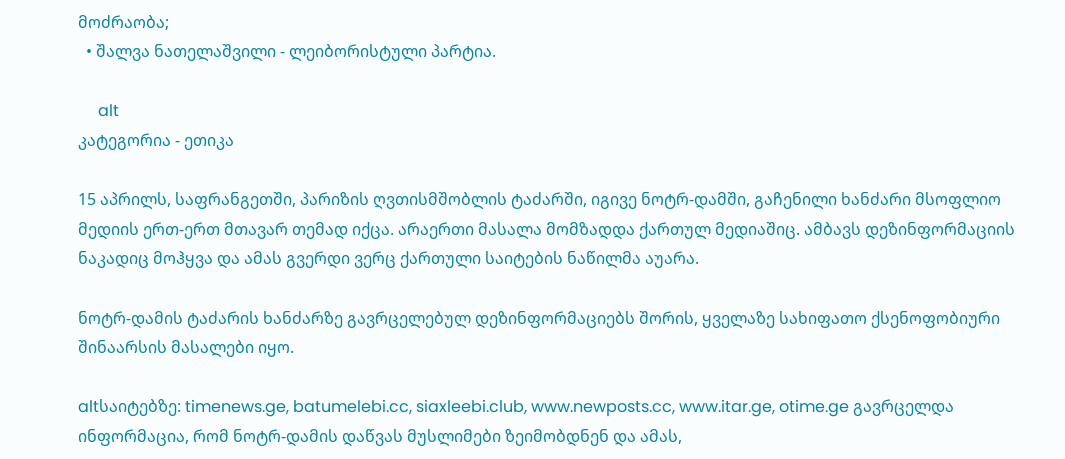მოძრაობა;
  • შალვა ნათელაშვილი - ლეიბორისტული პარტია.

     alt
კატეგორია - ეთიკა

15 აპრილს, საფრანგეთში, პარიზის ღვთისმშობლის ტაძარში, იგივე ნოტრ-დამში, გაჩენილი ხანძარი მსოფლიო მედიის ერთ-ერთ მთავარ თემად იქცა. არაერთი მასალა მომზადდა ქართულ მედიაშიც. ამბავს დეზინფორმაციის ნაკადიც მოჰყვა და ამას გვერდი ვერც ქართული საიტების ნაწილმა აუარა.

ნოტრ-დამის ტაძარის ხანძარზე გავრცელებულ დეზინფორმაციებს შორის, ყველაზე სახიფათო ქსენოფობიური შინაარსის მასალები იყო.

altსაიტებზე: timenews.ge, batumelebi.cc, siaxleebi.club, www.newposts.cc, www.itar.ge, otime.ge გავრცელდა ინფორმაცია, რომ ნოტრ-დამის დაწვას მუსლიმები ზეიმობდნენ და ამას,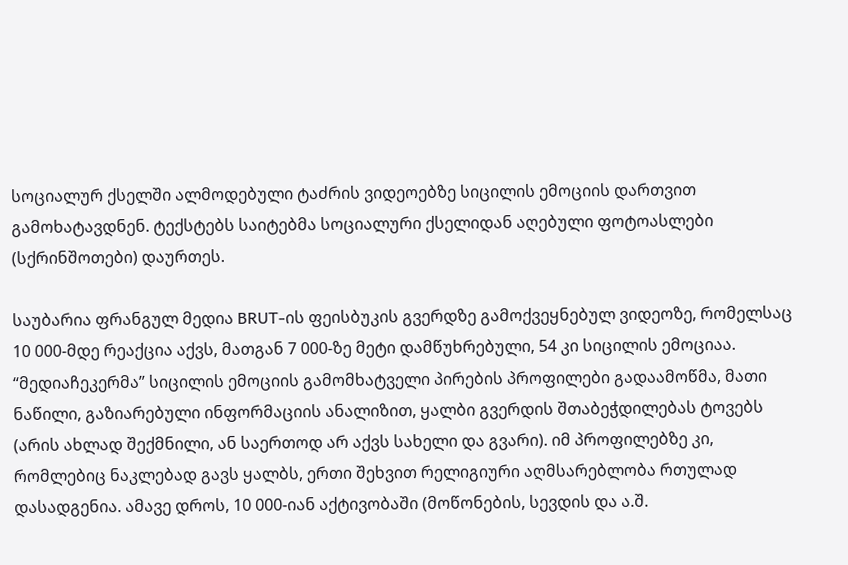სოციალურ ქსელში ალმოდებული ტაძრის ვიდეოებზე სიცილის ემოციის დართვით გამოხატავდნენ. ტექსტებს საიტებმა სოციალური ქსელიდან აღებული ფოტოასლები (სქრინშოთები) დაურთეს.

საუბარია ფრანგულ მედია BRUT-ის ფეისბუკის გვერდზე გამოქვეყნებულ ვიდეოზე, რომელსაც 10 000-მდე რეაქცია აქვს, მათგან 7 000-ზე მეტი დამწუხრებული, 54 კი სიცილის ემოციაა. “მედიაჩეკერმა” სიცილის ემოციის გამომხატველი პირების პროფილები გადაამოწმა, მათი ნაწილი, გაზიარებული ინფორმაციის ანალიზით, ყალბი გვერდის შთაბეჭდილებას ტოვებს (არის ახლად შექმნილი, ან საერთოდ არ აქვს სახელი და გვარი). იმ პროფილებზე კი, რომლებიც ნაკლებად გავს ყალბს, ერთი შეხვით რელიგიური აღმსარებლობა რთულად დასადგენია. ამავე დროს, 10 000-იან აქტივობაში (მოწონების, სევდის და ა.შ.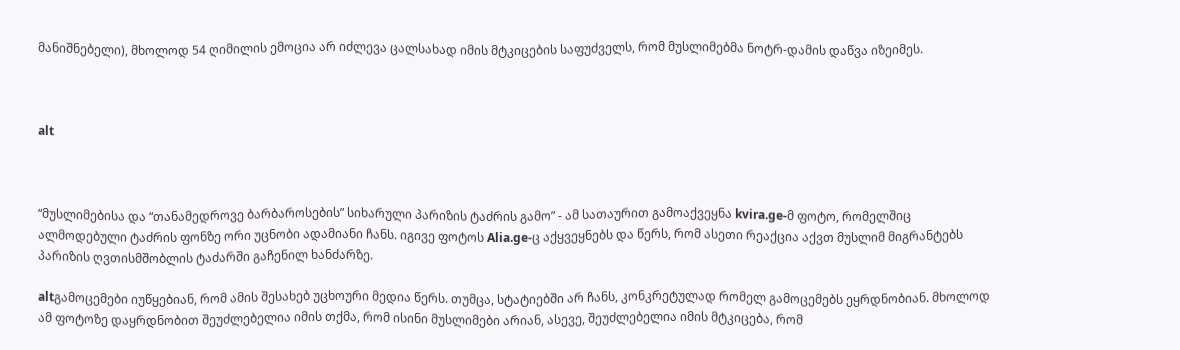მანიშნებელი), მხოლოდ 54 ღიმილის ემოცია არ იძლევა ცალსახად იმის მტკიცების საფუძველს, რომ მუსლიმებმა ნოტრ-დამის დაწვა იზეიმეს.



alt



“მუსლიმებისა და “თანამედროვე ბარბაროსების” სიხარული პარიზის ტაძრის გამო” - ამ სათაურით გამოაქვეყნა kvira.ge-მ ფოტო, რომელშიც ალმოდებული ტაძრის ფონზე ორი უცნობი ადამიანი ჩანს. იგივე ფოტოს Alia.ge-ც აქყვეყნებს და წერს, რომ ასეთი რეაქცია აქვთ მუსლიმ მიგრანტებს პარიზის ღვთისმშობლის ტაძარში გაჩენილ ხანძარზე.

altგამოცემები იუწყებიან, რომ ამის შესახებ უცხოური მედია წერს. თუმცა, სტატიებში არ ჩანს, კონკრეტულად რომელ გამოცემებს ეყრდნობიან. მხოლოდ ამ ფოტოზე დაყრდნობით შეუძლებელია იმის თქმა, რომ ისინი მუსლიმები არიან, ასევე, შეუძლებელია იმის მტკიცება, რომ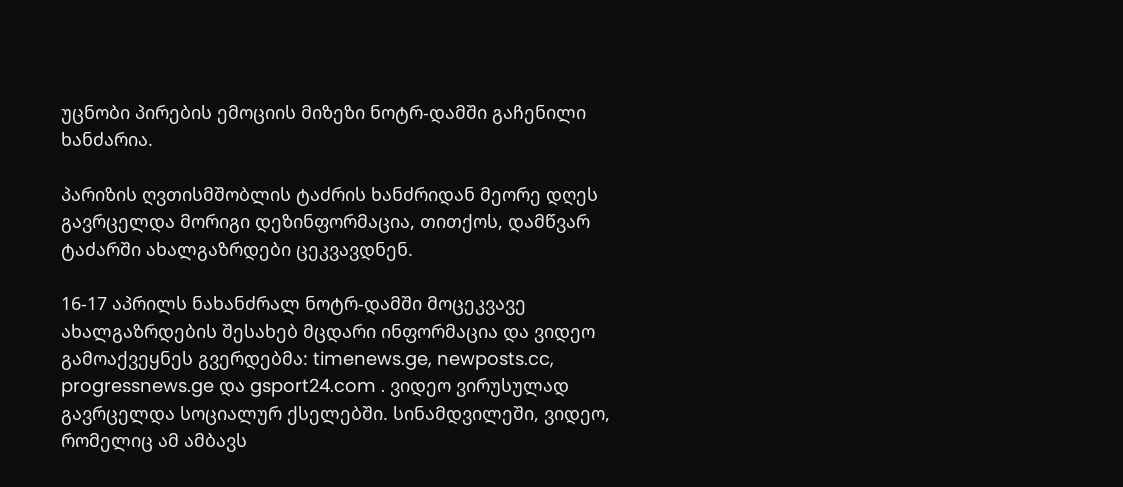უცნობი პირების ემოციის მიზეზი ნოტრ-დამში გაჩენილი ხანძარია.

პარიზის ღვთისმშობლის ტაძრის ხანძრიდან მეორე დღეს გავრცელდა მორიგი დეზინფორმაცია, თითქოს, დამწვარ ტაძარში ახალგაზრდები ცეკვავდნენ.

16-17 აპრილს ნახანძრალ ნოტრ-დამში მოცეკვავე ახალგაზრდების შესახებ მცდარი ინფორმაცია და ვიდეო გამოაქვეყნეს გვერდებმა: timenews.ge, newposts.cc, progressnews.ge და gsport24.com . ვიდეო ვირუსულად გავრცელდა სოციალურ ქსელებში. სინამდვილეში, ვიდეო, რომელიც ამ ამბავს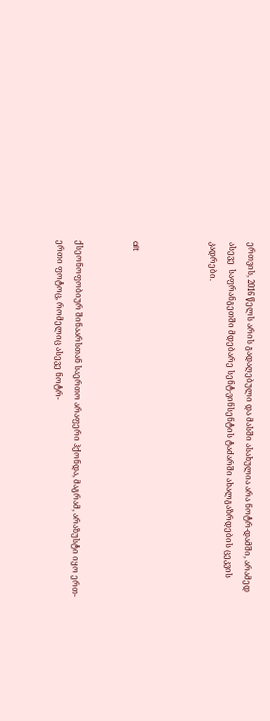ერთვის, 2016 წელს არის გადაღებული და მასში ასახულია არა ნოტრ-დამში, არამედ ასევე  საფრანგეთში მდებარე სენტ-ვინსენტის ტაძარში ახალგაზრდების ცეკვის კადრები.



alt


ქსეონოფობიურ შინაარსთან საერთო არაფერი ჰქონდა, მაგრამ, არაზუსტი იყო ერთ-ერთი ფოტოც, რომელიც ასევე ნოტრ-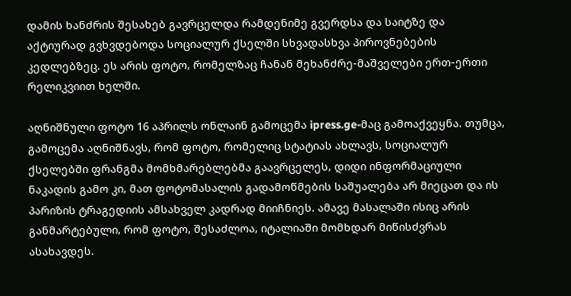დამის ხანძრის შესახებ გავრცელდა რამდენიმე გვერდსა და საიტზე და აქტიურად გვხვდებოდა სოციალურ ქსელში სხვადასხვა პიროვნებების კედლებზეც. ეს არის ფოტო, რომელზაც ჩანან მეხანძრე-მაშველები ერთ-ერთი რელიკვიით ხელში.

აღნიშნული ფოტო 16 აპრილს ონლაინ გამოცემა ipress.ge-მაც გამოაქვეყნა. თუმცა, გამოცემა აღნიშნავს, რომ ფოტო, რომელიც სტატიას ახლავს, სოციალურ ქსელებში ფრანგმა მომხმარებლებმა გაავრცელეს, დიდი ინფორმაციული ნაკადის გამო კი, მათ ფოტომასალის გადამოწმების საშუალება არ მიეცათ და ის პარიზის ტრაგედიის ამსახველ კადრად მიიჩნიეს. ამავე მასალაში ისიც არის განმარტებული, რომ ფოტო, შესაძლოა, იტალიაში მომხდარ მიწისძვრას ასახავდეს.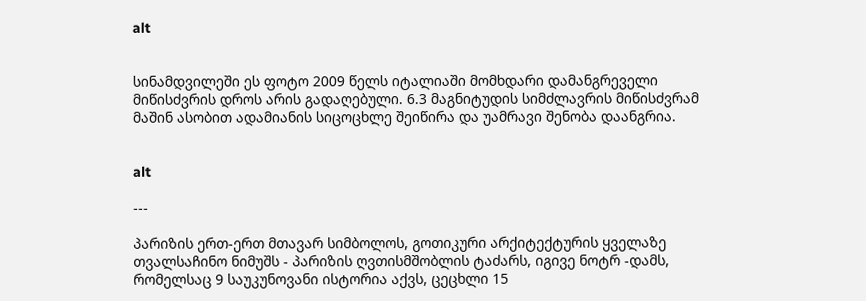alt


სინამდვილეში ეს ფოტო 2009 წელს იტალიაში მომხდარი დამანგრეველი მიწისძვრის დროს არის გადაღებული. 6.3 მაგნიტუდის სიმძლავრის მიწისძვრამ მაშინ ასობით ადამიანის სიცოცხლე შეიწირა და უამრავი შენობა დაანგრია.


alt

---

პარიზის ერთ-ერთ მთავარ სიმბოლოს, გოთიკური არქიტექტურის ყველაზე თვალსაჩინო ნიმუშს - პარიზის ღვთისმშობლის ტაძარს, იგივე ნოტრ -დამს, რომელსაც 9 საუკუნოვანი ისტორია აქვს, ცეცხლი 15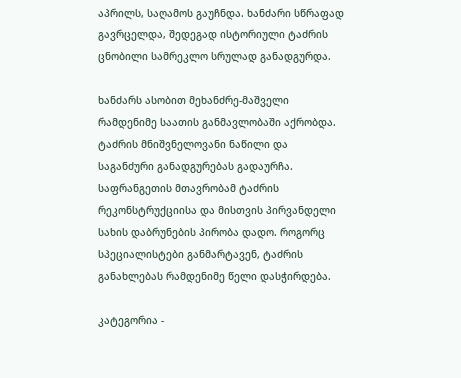აპრილს, საღამოს გაუჩნდა. ხანძარი სწრაფად გავრცელდა, შედეგად ისტორიული ტაძრის ცნობილი სამრეკლო სრულად განადგურდა.

ხანძარს ასობით მეხანძრე-მაშველი რამდენიმე საათის განმავლობაში აქრობდა. ტაძრის მნიშვნელოვანი ნაწილი და საგანძური განადგურებას გადაურჩა. საფრანგეთის მთავრობამ ტაძრის რეკონსტრუქციისა და მისთვის პირვანდელი სახის დაბრუნების პირობა დადო. როგორც სპეციალისტები განმარტავენ, ტაძრის განახლებას რამდენიმე წელი დასჭირდება.

კატეგორია -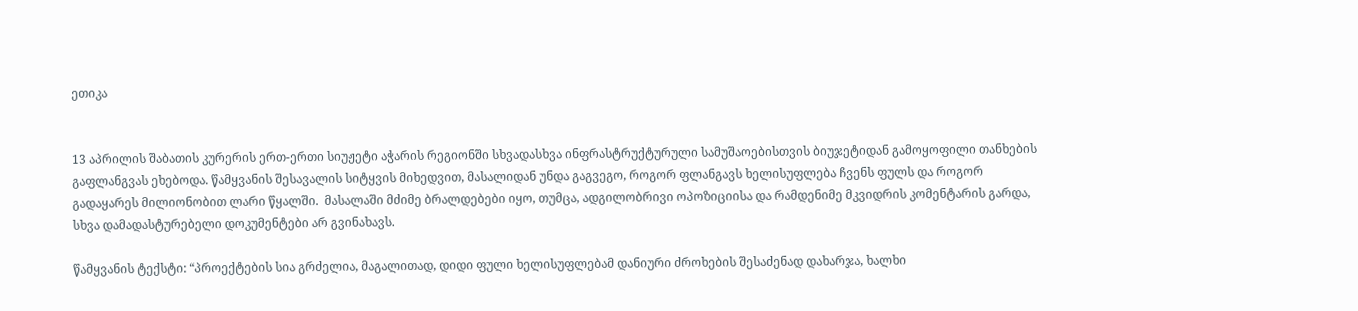ეთიკა


13 აპრილის შაბათის კურერის ერთ-ერთი სიუჟეტი აჭარის რეგიონში სხვადასხვა ინფრასტრუქტურული სამუშაოებისთვის ბიუჯეტიდან გამოყოფილი თანხების გაფლანგვას ეხებოდა. წამყვანის შესავალის სიტყვის მიხედვით, მასალიდან უნდა გაგვეგო, როგორ ფლანგავს ხელისუფლება ჩვენს ფულს და როგორ გადაყარეს მილიონობით ლარი წყალში.  მასალაში მძიმე ბრალდებები იყო, თუმცა, ადგილობრივი ოპოზიციისა და რამდენიმე მკვიდრის კომენტარის გარდა, სხვა დამადასტურებელი დოკუმენტები არ გვინახავს.

წამყვანის ტექსტი: “პროექტების სია გრძელია, მაგალითად, დიდი ფული ხელისუფლებამ დანიური ძროხების შესაძენად დახარჯა, ხალხი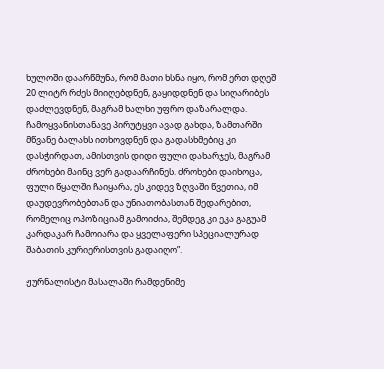ხულოში დაარწმუნა, რომ მათი ხსნა იყო, რომ ერთ დღეშ 20 ლიტრ რძეს მიიღებდნენ, გაყიდდნენ და სიღარიბეს დაძლევდნენ, მაგრამ ხალხი უფრო დაზარალდა. ჩამოყვანისთანავე პირუტყვი ავად გახდა, ზამთარში მწვანე ბალახს ითხოვდნენ და გადასხმებიც კი დასჭირდათ, ამისთვის დიდი ფული დახარჯეს, მაგრამ ძროხები მაინც ვერ გადაარჩინეს. ძროხები დაიხოცა, ფული წყალში ჩაიყარა, ეს კიდევ ზღვაში წვეთია, იმ დაუდევრობებთან და უნიათობასთან შედარებით, რომელიც ოპოზიციამ გამოიძია, შემდეგ კი ეკა გაგუამ კარდაკარ ჩამოიარა და ყველაფერი სპეციალურად შაბათის კურიერისთვის გადაიღო”.

ჟურნალისტი მასალაში რამდენიმე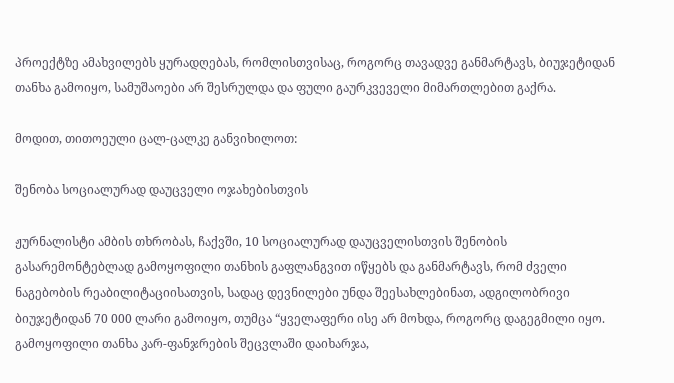პროექტზე ამახვილებს ყურადღებას, რომლისთვისაც, როგორც თავადვე განმარტავს, ბიუჯეტიდან თანხა გამოიყო, სამუშაოები არ შესრულდა და ფული გაურკვეველი მიმართლებით გაქრა.

მოდით, თითოეული ცალ-ცალკე განვიხილოთ:

შენობა სოციალურად დაუცველი ოჯახებისთვის

ჟურნალისტი ამბის თხრობას, ჩაქვში, 10 სოციალურად დაუცველისთვის შენობის გასარემონტებლად გამოყოფილი თანხის გაფლანგვით იწყებს და განმარტავს, რომ ძველი ნაგებობის რეაბილიტაციისათვის, სადაც დევნილები უნდა შეესახლებინათ, ადგილობრივი ბიუჯეტიდან 70 000 ლარი გამოიყო, თუმცა “ყველაფერი ისე არ მოხდა, როგორც დაგეგმილი იყო. გამოყოფილი თანხა კარ-ფანჯრების შეცვლაში დაიხარჯა,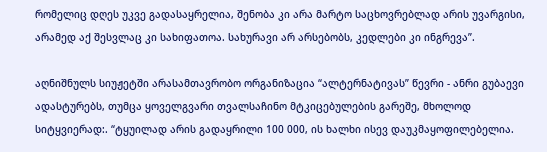რომელიც დღეს უკვე გადასაყრელია, შენობა კი არა მარტო საცხოვრებლად არის უვარგისი, არამედ აქ შესვლაც კი სახიფათოა. სახურავი არ არსებობს, კედლები კი ინგრევა”.

აღნიშნულს სიუჟეტში არასამთავრობო ორგანიზაცია “ალტერნატივას” წევრი - ანრი გუბაევი ადასტურებს, თუმცა ყოველგვარი თვალსაჩინო მტკიცებულების გარეშე, მხოლოდ სიტყვიერად:. “ტყუილად არის გადაყრილი 100 000, ის ხალხი ისევ დაუკმაყოფილებელია.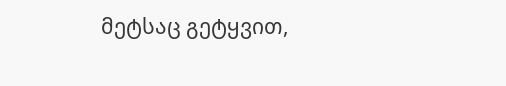მეტსაც გეტყვით,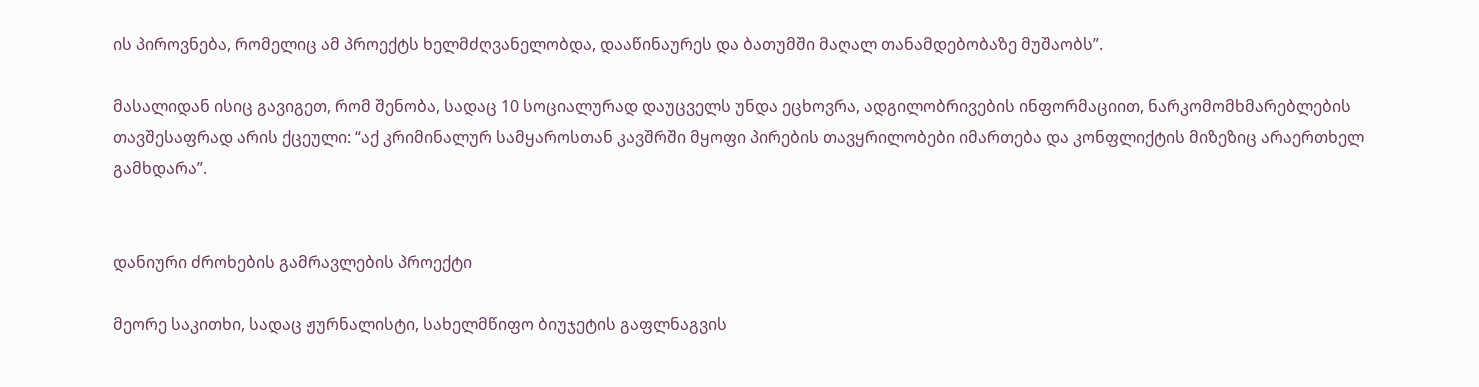ის პიროვნება, რომელიც ამ პროექტს ხელმძღვანელობდა, დააწინაურეს და ბათუმში მაღალ თანამდებობაზე მუშაობს”.

მასალიდან ისიც გავიგეთ, რომ შენობა, სადაც 10 სოციალურად დაუცველს უნდა ეცხოვრა, ადგილობრივების ინფორმაციით, ნარკომომხმარებლების თავშესაფრად არის ქცეული: “აქ კრიმინალურ სამყაროსთან კავშრში მყოფი პირების თავყრილობები იმართება და კონფლიქტის მიზეზიც არაერთხელ გამხდარა”.


დანიური ძროხების გამრავლების პროექტი

მეორე საკითხი, სადაც ჟურნალისტი, სახელმწიფო ბიუჯეტის გაფლნაგვის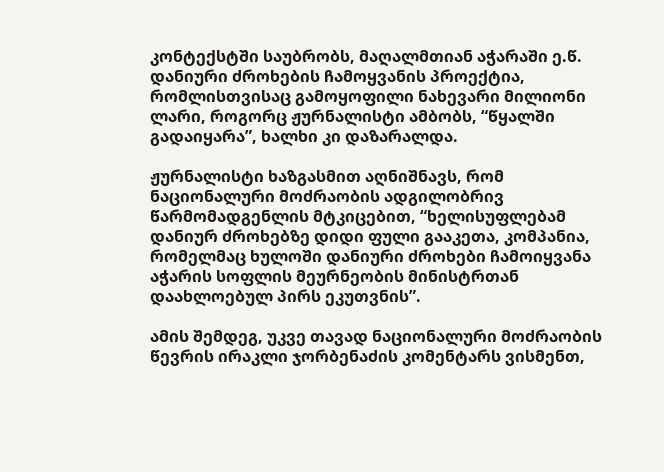კონტექსტში საუბრობს, მაღალმთიან აჭარაში ე.წ. დანიური ძროხების ჩამოყვანის პროექტია, რომლისთვისაც გამოყოფილი ნახევარი მილიონი ლარი, როგორც ჟურნალისტი ამბობს, “წყალში გადაიყარა”, ხალხი კი დაზარალდა.

ჟურნალისტი ხაზგასმით აღნიშნავს, რომ ნაციონალური მოძრაობის ადგილობრივ წარმომადგენლის მტკიცებით, “ხელისუფლებამ დანიურ ძროხებზე დიდი ფული გააკეთა, კომპანია, რომელმაც ხულოში დანიური ძროხები ჩამოიყვანა აჭარის სოფლის მეურნეობის მინისტრთან დაახლოებულ პირს ეკუთვნის”.

ამის შემდეგ, უკვე თავად ნაციონალური მოძრაობის წევრის ირაკლი ჯორბენაძის კომენტარს ვისმენთ,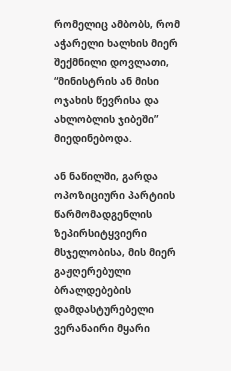რომელიც ამბობს, რომ აჭარელი ხალხის მიერ შექმნილი დოვლათი, “მინისტრის ან მისი ოჯახის წევრისა და ახლობლის ჯიბეში” მიედინებოდა.

ან ნაწილში, გარდა ოპოზიციური პარტიის წარმომადგენლის ზეპირსიტყვიერი მსჯელობისა, მის მიერ გაჟღერებული ბრალდებების დამდასტურებელი ვერანაირი მყარი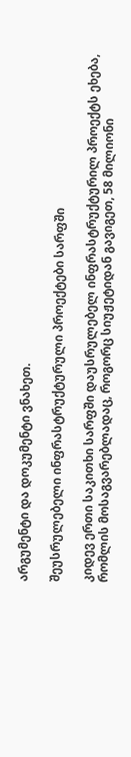არგუმენტი და დოკუმენტი ვნახეთ.

შეუსრულებელი ინფრასტრუქტურული პროექტები სარფში

კიდევ ერთი საკითხი სარფში დაუსრულებელ ინფრასტრუქტურილ პროექტს ეხება, რომლის მოსაგვარებლადაც, როგორც სიუჟეტიდან გავიგეთ, 58 მილიონი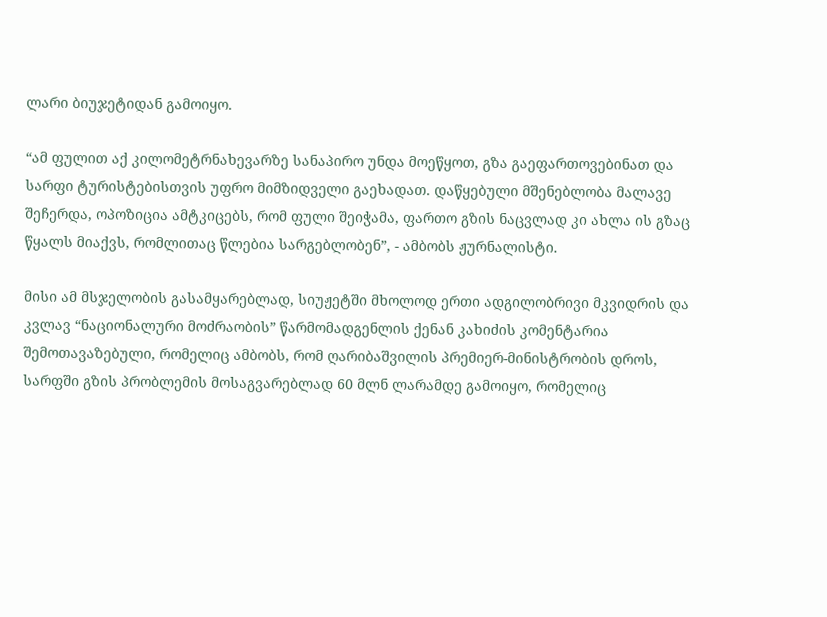ლარი ბიუჯეტიდან გამოიყო.

“ამ ფულით აქ კილომეტრნახევარზე სანაპირო უნდა მოეწყოთ, გზა გაეფართოვებინათ და სარფი ტურისტებისთვის უფრო მიმზიდველი გაეხადათ. დაწყებული მშენებლობა მალავე შეჩერდა, ოპოზიცია ამტკიცებს, რომ ფული შეიჭამა, ფართო გზის ნაცვლად კი ახლა ის გზაც წყალს მიაქვს, რომლითაც წლებია სარგებლობენ”, - ამბობს ჟურნალისტი.

მისი ამ მსჯელობის გასამყარებლად, სიუჟეტში მხოლოდ ერთი ადგილობრივი მკვიდრის და კვლავ “ნაციონალური მოძრაობის” წარმომადგენლის ქენან კახიძის კომენტარია შემოთავაზებული, რომელიც ამბობს, რომ ღარიბაშვილის პრემიერ-მინისტრობის დროს, სარფში გზის პრობლემის მოსაგვარებლად 60 მლნ ლარამდე გამოიყო, რომელიც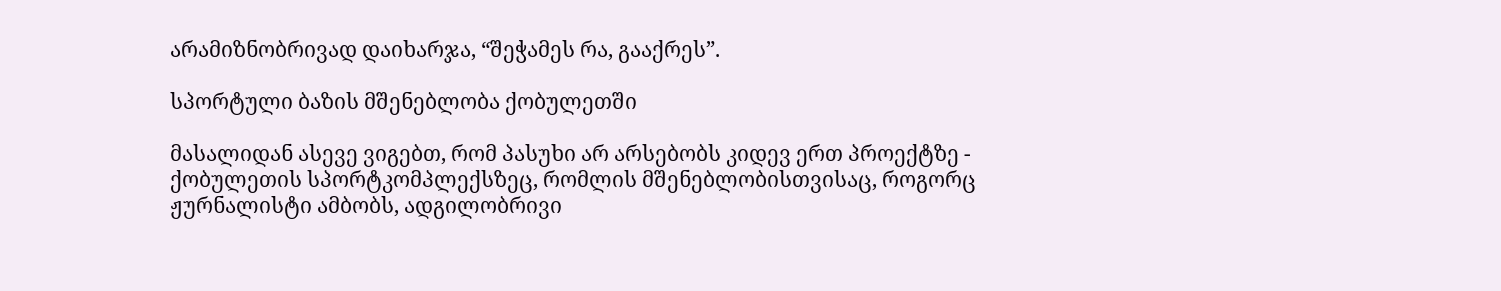არამიზნობრივად დაიხარჯა, “შეჭამეს რა, გააქრეს”.

სპორტული ბაზის მშენებლობა ქობულეთში

მასალიდან ასევე ვიგებთ, რომ პასუხი არ არსებობს კიდევ ერთ პროექტზე - ქობულეთის სპორტკომპლექსზეც, რომლის მშენებლობისთვისაც, როგორც ჟურნალისტი ამბობს, ადგილობრივი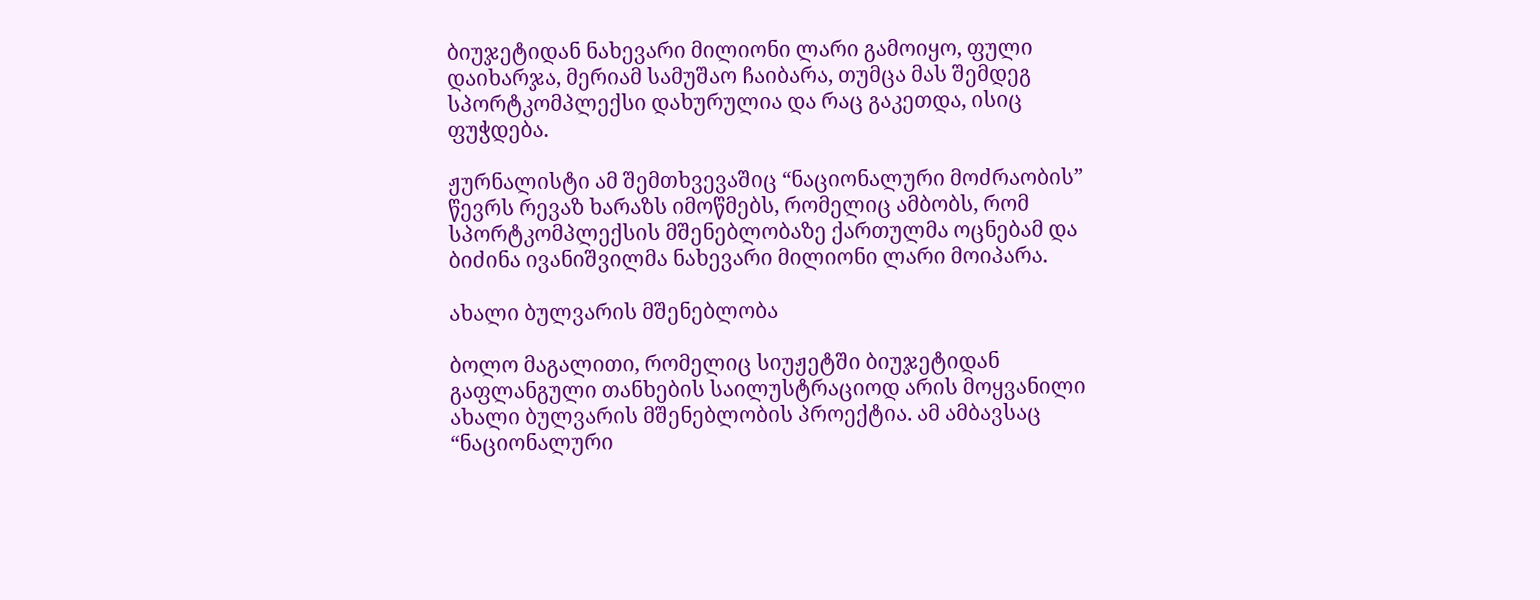ბიუჯეტიდან ნახევარი მილიონი ლარი გამოიყო, ფული დაიხარჯა, მერიამ სამუშაო ჩაიბარა, თუმცა მას შემდეგ სპორტკომპლექსი დახურულია და რაც გაკეთდა, ისიც ფუჭდება.

ჟურნალისტი ამ შემთხვევაშიც “ნაციონალური მოძრაობის” წევრს რევაზ ხარაზს იმოწმებს, რომელიც ამბობს, რომ სპორტკომპლექსის მშენებლობაზე ქართულმა ოცნებამ და ბიძინა ივანიშვილმა ნახევარი მილიონი ლარი მოიპარა.

ახალი ბულვარის მშენებლობა

ბოლო მაგალითი, რომელიც სიუჟეტში ბიუჯეტიდან გაფლანგული თანხების საილუსტრაციოდ არის მოყვანილი ახალი ბულვარის მშენებლობის პროექტია. ამ ამბავსაც “ნაციონალური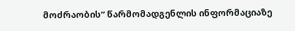მოძრაობის” წარმომადგენლის ინფორმაციაზე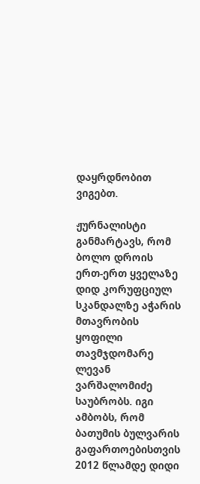დაყრდნობით ვიგებთ.

ჟურნალისტი განმარტავს, რომ ბოლო დროის ერთ-ერთ ყველაზე დიდ კორუფციულ სკანდალზე აჭარის მთავრობის ყოფილი თავმჯდომარე ლევან ვარშალომიძე საუბრობს. იგი ამბობს, რომ ბათუმის ბულვარის გაფართოებისთვის 2012 წლამდე დიდი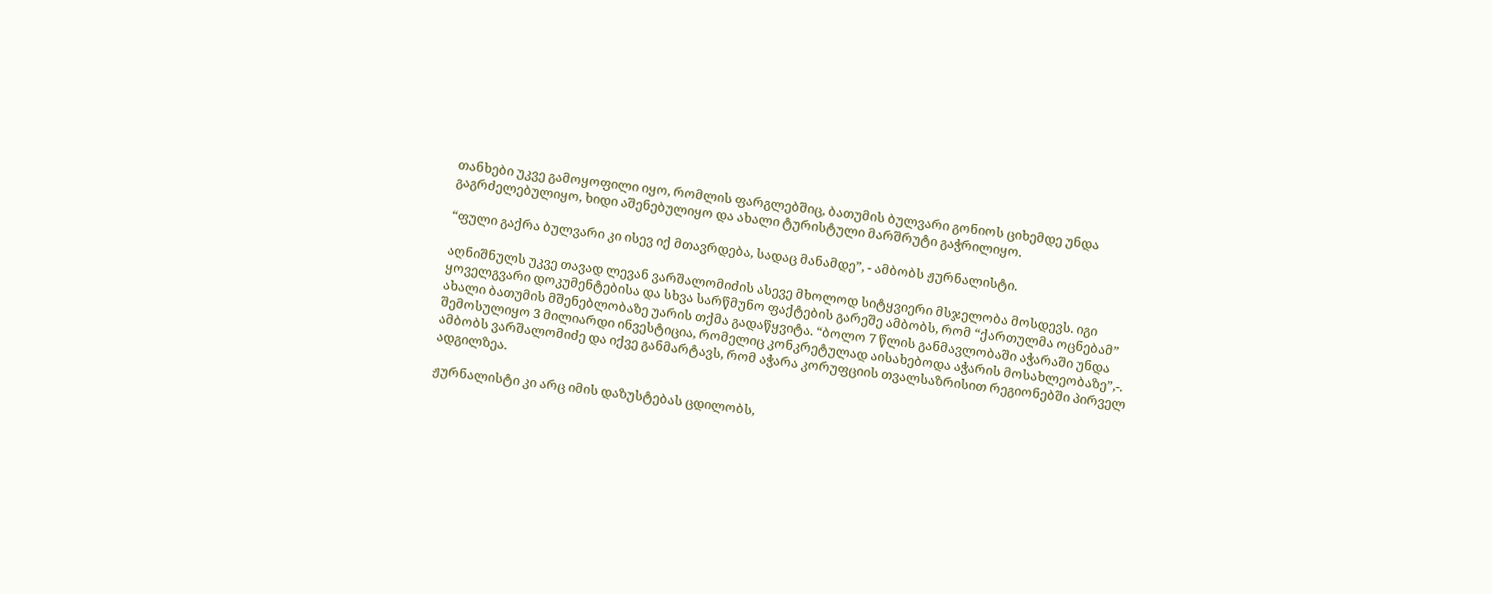თანხები უკვე გამოყოფილი იყო, რომლის ფარგლებშიც, ბათუმის ბულვარი გონიოს ციხემდე უნდა გაგრძელებულიყო, ხიდი აშენებულიყო და ახალი ტურისტული მარშრუტი გაჭრილიყო.

“ფული გაქრა ბულვარი კი ისევ იქ მთავრდება, სადაც მანამდე”, - ამბობს ჟურნალისტი.

აღნიშნულს უკვე თავად ლევან ვარშალომიძის ასევე მხოლოდ სიტყვიერი მსჯელობა მოსდევს. იგი ყოველგვარი დოკუმენტებისა და სხვა სარწმუნო ფაქტების გარეშე ამბობს, რომ “ქართულმა ოცნებამ” ახალი ბათუმის მშენებლობაზე უარის თქმა გადაწყვიტა. “ბოლო 7 წლის განმავლობაში აჭარაში უნდა შემოსულიყო 3 მილიარდი ინვესტიცია, რომელიც კონკრეტულად აისახებოდა აჭარის მოსახლეობაზე”,-. ამბობს ვარშალომიძე და იქვე განმარტავს, რომ აჭარა კორუფციის თვალსაზრისით რეგიონებში პირველ ადგილზეა.

ჟურნალისტი კი არც იმის დაზუსტებას ცდილობს,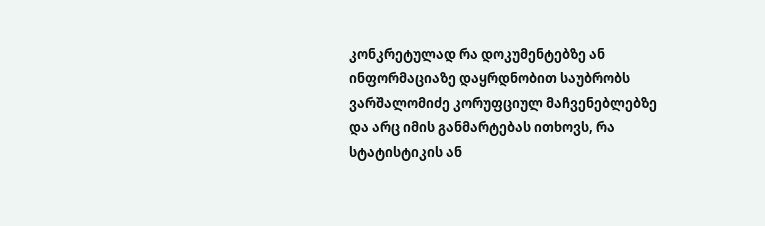კონკრეტულად რა დოკუმენტებზე ან ინფორმაციაზე დაყრდნობით საუბრობს ვარშალომიძე კორუფციულ მაჩვენებლებზე და არც იმის განმარტებას ითხოვს, რა სტატისტიკის ან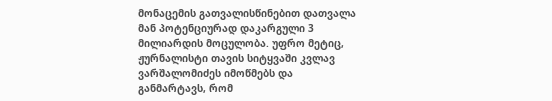მონაცემის გათვალისწინებით დათვალა მან პოტენციურად დაკარგული 3 მილიარდის მოცულობა. უფრო მეტიც, ჟურნალისტი თავის სიტყვაში კვლავ ვარშალომიძეს იმოწმებს და განმარტავს, რომ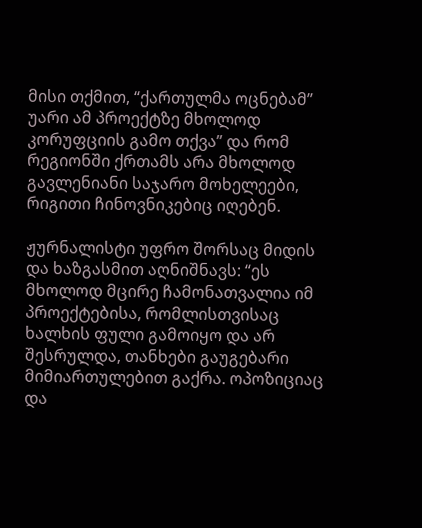მისი თქმით, “ქართულმა ოცნებამ” უარი ამ პროექტზე მხოლოდ კორუფციის გამო თქვა” და რომ რეგიონში ქრთამს არა მხოლოდ გავლენიანი საჯარო მოხელეები, რიგითი ჩინოვნიკებიც იღებენ.

ჟურნალისტი უფრო შორსაც მიდის და ხაზგასმით აღნიშნავს: “ეს მხოლოდ მცირე ჩამონათვალია იმ პროექტებისა, რომლისთვისაც ხალხის ფული გამოიყო და არ შესრულდა, თანხები გაუგებარი მიმიართულებით გაქრა. ოპოზიციაც და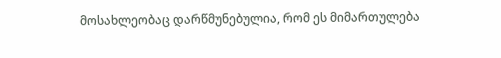მოსახლეობაც დარწმუნებულია, რომ ეს მიმართულება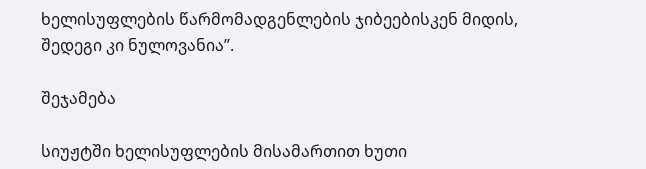ხელისუფლების წარმომადგენლების ჯიბეებისკენ მიდის, შედეგი კი ნულოვანია”.

შეჯამება

სიუჟტში ხელისუფლების მისამართით ხუთი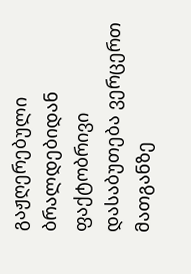გაჟღერებული ბრალდებიდან ფაქტობრივი დასაბუთება ვერცერთ მათგანზე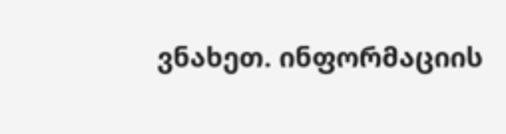ვნახეთ. ინფორმაციის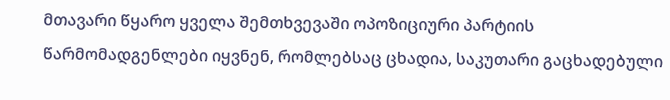მთავარი წყარო ყველა შემთხვევაში ოპოზიციური პარტიის წარმომადგენლები იყვნენ, რომლებსაც ცხადია, საკუთარი გაცხადებული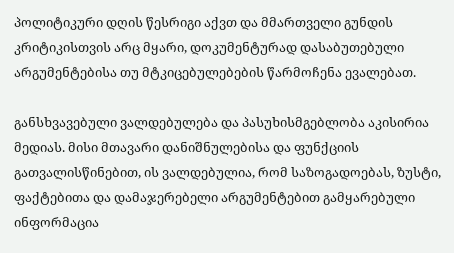პოლიტიკური დღის წესრიგი აქვთ და მმართველი გუნდის კრიტიკისთვის არც მყარი, დოკუმენტურად დასაბუთებული არგუმენტებისა თუ მტკიცებულებების წარმოჩენა ევალებათ.

განსხვავებული ვალდებულება და პასუხისმგებლობა აკისირია მედიას. მისი მთავარი დანიშნულებისა და ფუნქციის გათვალისწინებით, ის ვალდებულია, რომ საზოგადოებას, ზუსტი, ფაქტებითა და დამაჯერებელი არგუმენტებით გამყარებული ინფორმაცია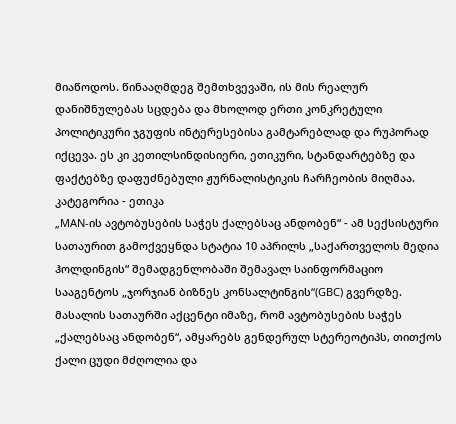მიაწოდოს. წინააღმდეგ შემთხვევაში, ის მის რეალურ დანიშნულებას სცდება და მხოლოდ ერთი კონკრეტული პოლიტიკური ჯგუფის ინტერესებისა გამტარებლად და რუპორად იქცევა. ეს კი კეთილსინდისიერი, ეთიკური, სტანდარტებზე და ფაქტებზე დაფუძნებული ჟურნალისტიკის ჩარჩეობის მიღმაა.
კატეგორია - ეთიკა
„MAN-ის ავტობუსების საჭეს ქალებსაც ანდობენ“ - ამ სექსისტური სათაურით გამოქვეყნდა სტატია 10 აპრილს „საქართველოს მედია ჰოლდინგის“ შემადგენლობაში შემავალ საინფორმაციო სააგენტოს „ჯორჯიან ბიზნეს კონსალტინგის“(GBC) გვერდზე. მასალის სათაურში აქცენტი იმაზე, რომ ავტობუსების საჭეს „ქალებსაც ანდობენ“, ამყარებს გენდერულ სტერეოტიპს, თითქოს ქალი ცუდი მძღოლია და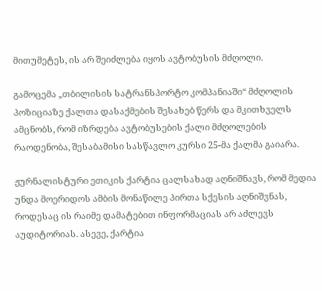მითუმეტეს, ის არ შეიძლება იყოს ავტობუსის მძღოლი.

გამოცემა „თბილისის სატრანსპორტო კომპანიაში“ მძღოლის პოზიციაზე ქალთა დასაქმების შესახებ წერს და მკითხველს ამცნობს, რომ იზრდება ავტობუსების ქალი მძღოლების რაოდენობა, შესაბამისი სასწავლო კურსი 25-მა ქალმა გაიარა.

ჟურნალისტური ეთიკის ქარტია ცალსახად აღნიშნავს, რომ მედია უნდა მოერიდოს ამბის მონაწილე პირთა სქესის აღნიშვნას, როდესაც ის რაიმე დამატებით ინფორმაციას არ აძლევს აუდიტორიას. ასევე, ქარტია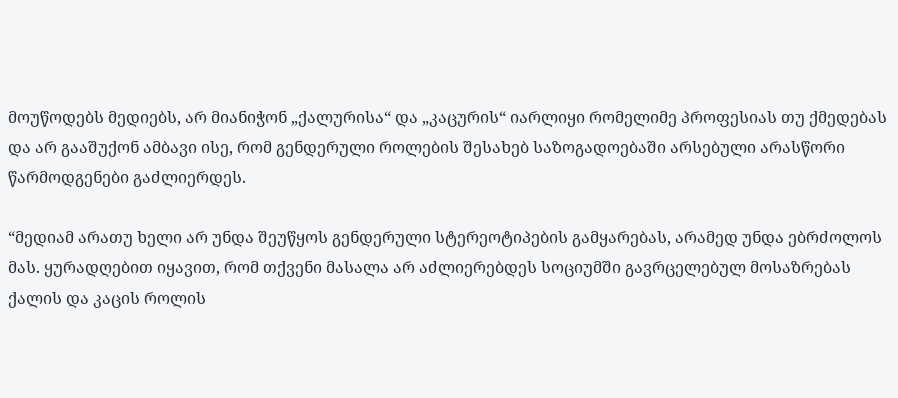მოუწოდებს მედიებს, არ მიანიჭონ „ქალურისა“ და „კაცურის“ იარლიყი რომელიმე პროფესიას თუ ქმედებას და არ გააშუქონ ამბავი ისე, რომ გენდერული როლების შესახებ საზოგადოებაში არსებული არასწორი წარმოდგენები გაძლიერდეს.

“მედიამ არათუ ხელი არ უნდა შეუწყოს გენდერული სტერეოტიპების გამყარებას, არამედ უნდა ებრძოლოს მას. ყურადღებით იყავით, რომ თქვენი მასალა არ აძლიერებდეს სოციუმში გავრცელებულ მოსაზრებას ქალის და კაცის როლის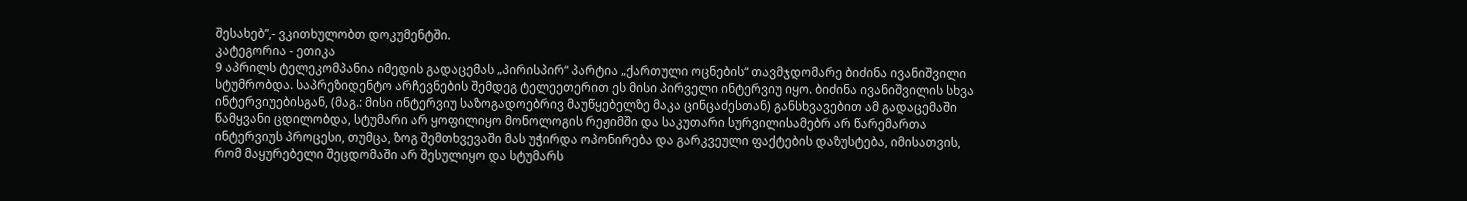შესახებ”,- ვკითხულობთ დოკუმენტში.
კატეგორია - ეთიკა
9 აპრილს ტელეკომპანია იმედის გადაცემას „პირისპირ“ პარტია „ქართული ოცნების“ თავმჯდომარე ბიძინა ივანიშვილი სტუმრობდა. საპრეზიდენტო არჩევნების შემდეგ ტელეეთერით ეს მისი პირველი ინტერვიუ იყო. ბიძინა ივანიშვილის სხვა ინტერვიუებისგან, (მაგ.: მისი ინტერვიუ საზოგადოებრივ მაუწყებელზე მაკა ცინცაძესთან) განსხვავებით ამ გადაცემაში წამყვანი ცდილობდა, სტუმარი არ ყოფილიყო მონოლოგის რეჟიმში და საკუთარი სურვილისამებრ არ წარემართა ინტერვიუს პროცესი, თუმცა, ზოგ შემთხვევაში მას უჭირდა ოპონირება და გარკვეული ფაქტების დაზუსტება, იმისათვის, რომ მაყურებელი შეცდომაში არ შესულიყო და სტუმარს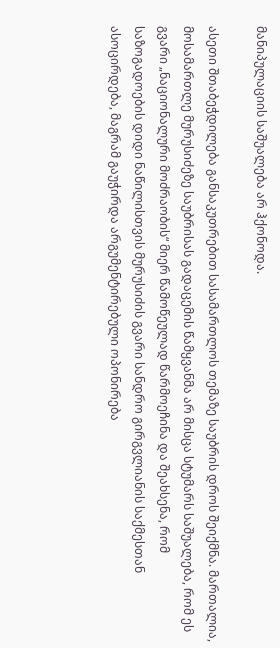მანიპულაციის საშუალება არ ჰქონოდა.

ასეთი შთაბეჭდილება განსაკუთრებით სასამართლოს თემაზე საუბრის დროს შეიქმნა. მართალია, მოსამართლე მურუსიძეზე საუბრისას გადაცემის წამყვანმა არ მისცა სტუმარს საშუალება, რომ ეს გვარი „ნაციონალური მოძრაობის“ მიერ წამოწეულად წარმოეჩინა და შეახსენა, რომ საზოგადოების დიდი ნაწილისთვის მურუსიძის გვარი სანდრო გირგვლიანის საქმესთან ასოცირდება, მაგრამ გაუჭირდა არგუმენტირებული ოპონირება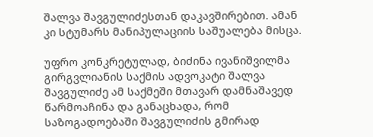შალვა შავგულიძესთან დაკავშირებით. ამან კი სტუმარს მანიპულაციის საშუალება მისცა.

უფრო კონკრეტულად, ბიძინა ივანიშვილმა გირგვლიანის საქმის ადვოკატი შალვა შავგულიძე ამ საქმეში მთავარ დამნაშავედ წარმოაჩინა და განაცხადა, რომ საზოგადოებაში შავგულიძის გმირად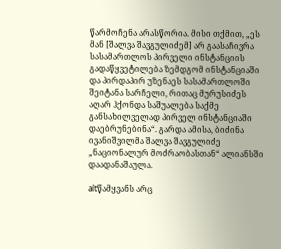წარმოჩენა არასწორია. მისი თქმით, „ეს მან [შალვა შავგულიძემ] არ გაასაჩივრა სასამართლოს პირველი ინსტანციის გადაწყვეტილება ზემდგომ ინსტანციაში და პირდაპირ უზენაეს სასამართლოში შეიტანა სარჩელი, რითაც მურუსიძეს აღარ ჰქონდა საშუალება საქმე განსახილველად პირველ ინსტანციაში დაებრუნებინა“. გარდა ამისა, ბიძინა ივანიშვილმა შალვა შავგულიძე „ნაციონალურ მოძრაობასთან“ ალიანსში დაადანაშაულა.

altწამყვანს არც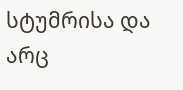სტუმრისა და არც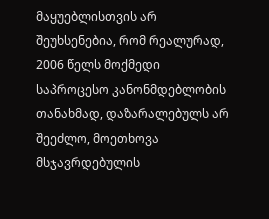მაყუებლისთვის არ შეუხსენებია, რომ რეალურად, 2006 წელს მოქმედი საპროცესო კანონმდებლობის თანახმად, დაზარალებულს არ შეეძლო, მოეთხოვა მსჯავრდებულის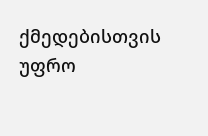ქმედებისთვის უფრო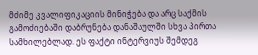მძიმე კვალიფიკაციის მინიჭება და არც საქმის გამოძიებაში დაბრუნება დანაშაულში სხვა პირთა სამხილებლად. ეს ფაქტი ინტერვიუს შემდეგ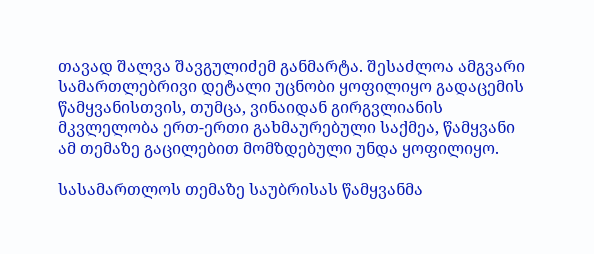თავად შალვა შავგულიძემ განმარტა. შესაძლოა ამგვარი სამართლებრივი დეტალი უცნობი ყოფილიყო გადაცემის წამყვანისთვის, თუმცა, ვინაიდან გირგვლიანის მკვლელობა ერთ-ერთი გახმაურებული საქმეა, წამყვანი ამ თემაზე გაცილებით მომზდებული უნდა ყოფილიყო.

სასამართლოს თემაზე საუბრისას წამყვანმა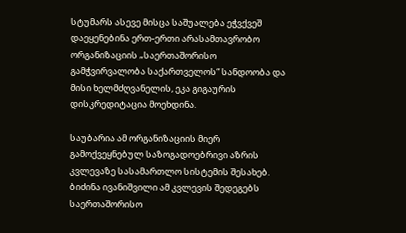სტუმარს ასევე მისცა საშუალება ეჭვქვეშ დაეყენებინა ერთ-ერთი არასამთავრობო ორგანიზაციის „საერთაშორისო გამჭვირვალობა საქართველოს“ სანდოობა და მისი ხელმძღვანელის, ეკა გიგაურის დისკრედიტაცია მოეხდინა.

საუბარია ამ ორგანიზაციის მიერ გამოქვეყნებულ საზოგადოებრივი აზრის კვლევაზე სასამართლო სისტემის შესახებ. ბიძინა ივანიშვილი ამ კვლევის შედეგებს საერთაშორისო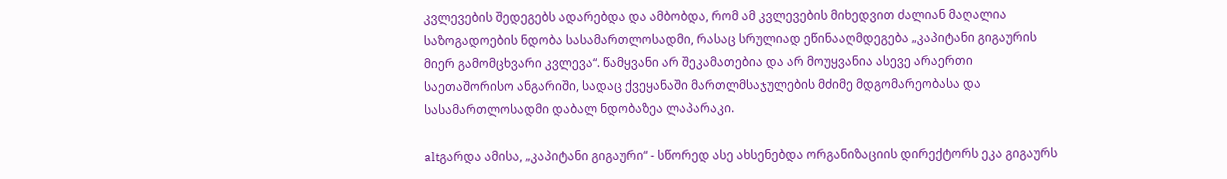კვლევების შედეგებს ადარებდა და ამბობდა, რომ ამ კვლევების მიხედვით ძალიან მაღალია საზოგადოების ნდობა სასამართლოსადმი, რასაც სრულიად ეწინააღმდეგება „კაპიტანი გიგაურის მიერ გამომცხვარი კვლევა“. წამყვანი არ შეკამათებია და არ მოუყვანია ასევე არაერთი საეთაშორისო ანგარიში, სადაც ქვეყანაში მართლმსაჯულების მძიმე მდგომარეობასა და სასამართლოსადმი დაბალ ნდობაზეა ლაპარაკი.

altგარდა ამისა, „კაპიტანი გიგაური“ - სწორედ ასე ახსენებდა ორგანიზაციის დირექტორს ეკა გიგაურს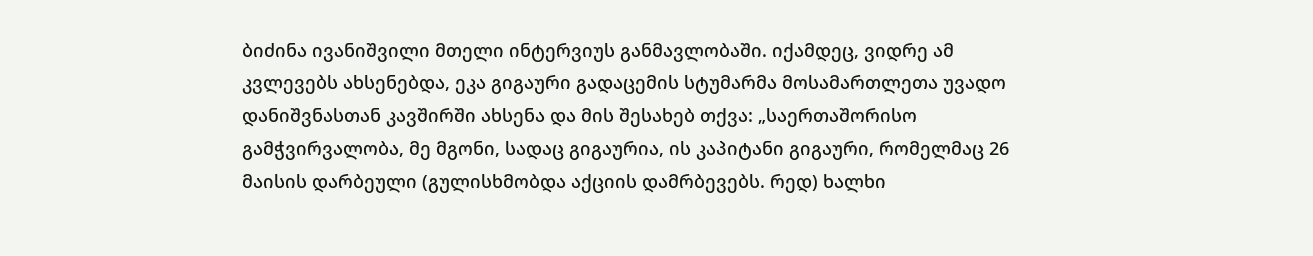ბიძინა ივანიშვილი მთელი ინტერვიუს განმავლობაში. იქამდეც, ვიდრე ამ კვლევებს ახსენებდა, ეკა გიგაური გადაცემის სტუმარმა მოსამართლეთა უვადო დანიშვნასთან კავშირში ახსენა და მის შესახებ თქვა: „საერთაშორისო გამჭვირვალობა, მე მგონი, სადაც გიგაურია, ის კაპიტანი გიგაური, რომელმაც 26 მაისის დარბეული (გულისხმობდა აქციის დამრბევებს. რედ) ხალხი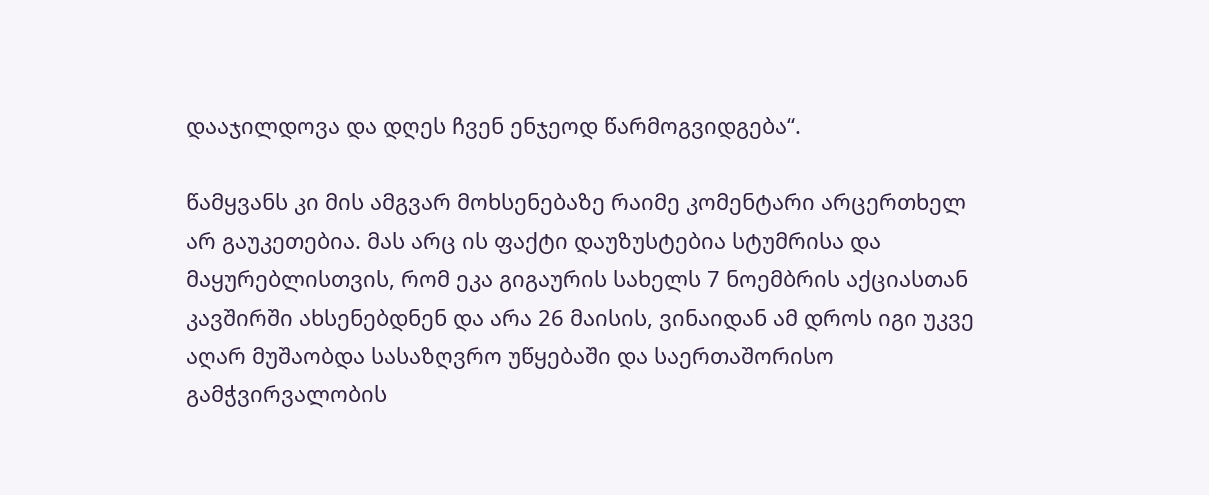დააჯილდოვა და დღეს ჩვენ ენჯეოდ წარმოგვიდგება“.

წამყვანს კი მის ამგვარ მოხსენებაზე რაიმე კომენტარი არცერთხელ არ გაუკეთებია. მას არც ის ფაქტი დაუზუსტებია სტუმრისა და მაყურებლისთვის, რომ ეკა გიგაურის სახელს 7 ნოემბრის აქციასთან კავშირში ახსენებდნენ და არა 26 მაისის, ვინაიდან ამ დროს იგი უკვე აღარ მუშაობდა სასაზღვრო უწყებაში და საერთაშორისო გამჭვირვალობის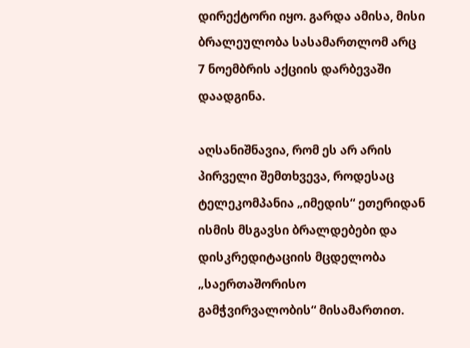დირექტორი იყო. გარდა ამისა, მისი ბრალეულობა სასამართლომ არც 7 ნოემბრის აქციის დარბევაში დაადგინა.

აღსანიშნავია, რომ ეს არ არის პირველი შემთხვევა, როდესაც ტელეკომპანია „იმედის“ ეთერიდან ისმის მსგავსი ბრალდებები და დისკრედიტაციის მცდელობა „საერთაშორისო გამჭვირვალობის“ მისამართით.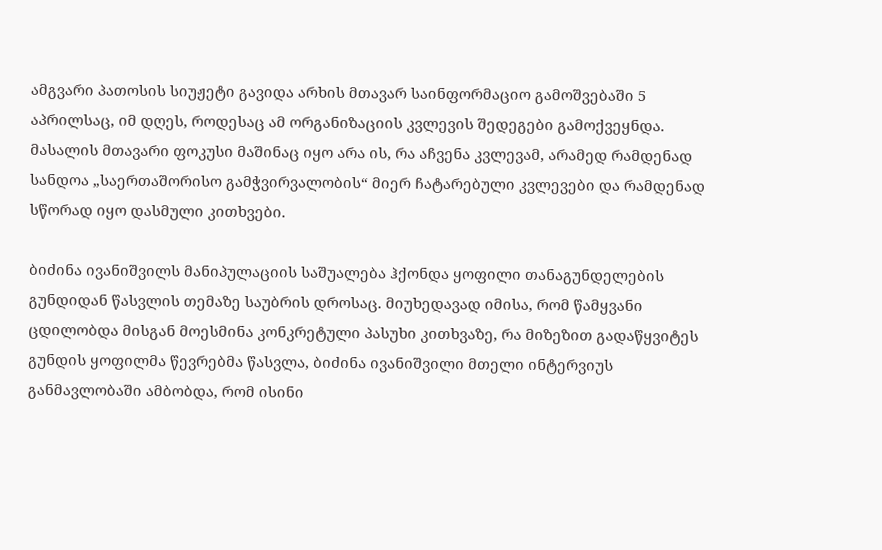ამგვარი პათოსის სიუჟეტი გავიდა არხის მთავარ საინფორმაციო გამოშვებაში 5 აპრილსაც, იმ დღეს, როდესაც ამ ორგანიზაციის კვლევის შედეგები გამოქვეყნდა. მასალის მთავარი ფოკუსი მაშინაც იყო არა ის, რა აჩვენა კვლევამ, არამედ რამდენად სანდოა „საერთაშორისო გამჭვირვალობის“ მიერ ჩატარებული კვლევები და რამდენად სწორად იყო დასმული კითხვები.

ბიძინა ივანიშვილს მანიპულაციის საშუალება ჰქონდა ყოფილი თანაგუნდელების გუნდიდან წასვლის თემაზე საუბრის დროსაც. მიუხედავად იმისა, რომ წამყვანი ცდილობდა მისგან მოესმინა კონკრეტული პასუხი კითხვაზე, რა მიზეზით გადაწყვიტეს გუნდის ყოფილმა წევრებმა წასვლა, ბიძინა ივანიშვილი მთელი ინტერვიუს განმავლობაში ამბობდა, რომ ისინი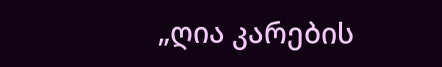„ღია კარების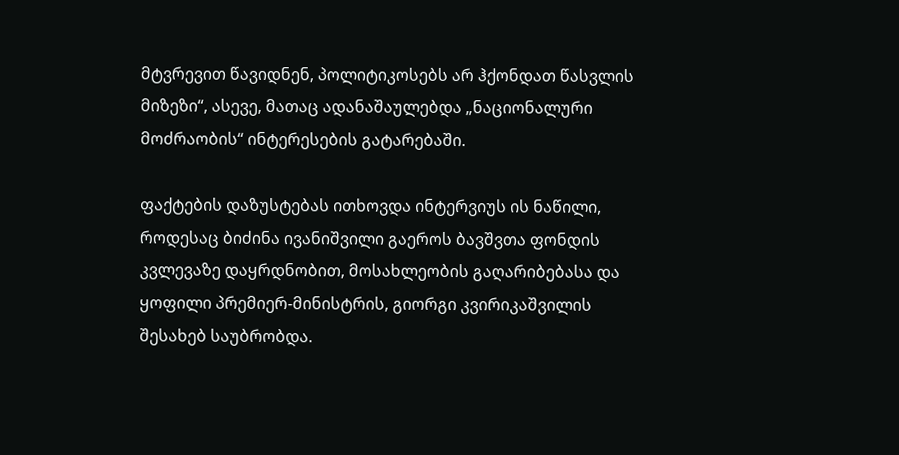მტვრევით წავიდნენ, პოლიტიკოსებს არ ჰქონდათ წასვლის მიზეზი“, ასევე, მათაც ადანაშაულებდა „ნაციონალური მოძრაობის“ ინტერესების გატარებაში.

ფაქტების დაზუსტებას ითხოვდა ინტერვიუს ის ნაწილი, როდესაც ბიძინა ივანიშვილი გაეროს ბავშვთა ფონდის კვლევაზე დაყრდნობით, მოსახლეობის გაღარიბებასა და ყოფილი პრემიერ-მინისტრის, გიორგი კვირიკაშვილის შესახებ საუბრობდა.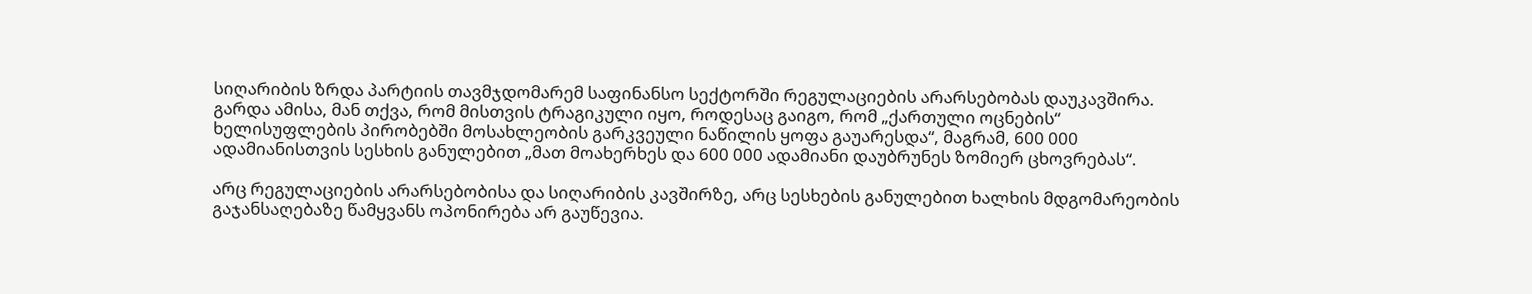სიღარიბის ზრდა პარტიის თავმჯდომარემ საფინანსო სექტორში რეგულაციების არარსებობას დაუკავშირა. გარდა ამისა, მან თქვა, რომ მისთვის ტრაგიკული იყო, როდესაც გაიგო, რომ „ქართული ოცნების“ ხელისუფლების პირობებში მოსახლეობის გარკვეული ნაწილის ყოფა გაუარესდა“, მაგრამ, 600 000 ადამიანისთვის სესხის განულებით „მათ მოახერხეს და 600 000 ადამიანი დაუბრუნეს ზომიერ ცხოვრებას“.

არც რეგულაციების არარსებობისა და სიღარიბის კავშირზე, არც სესხების განულებით ხალხის მდგომარეობის გაჯანსაღებაზე წამყვანს ოპონირება არ გაუწევია.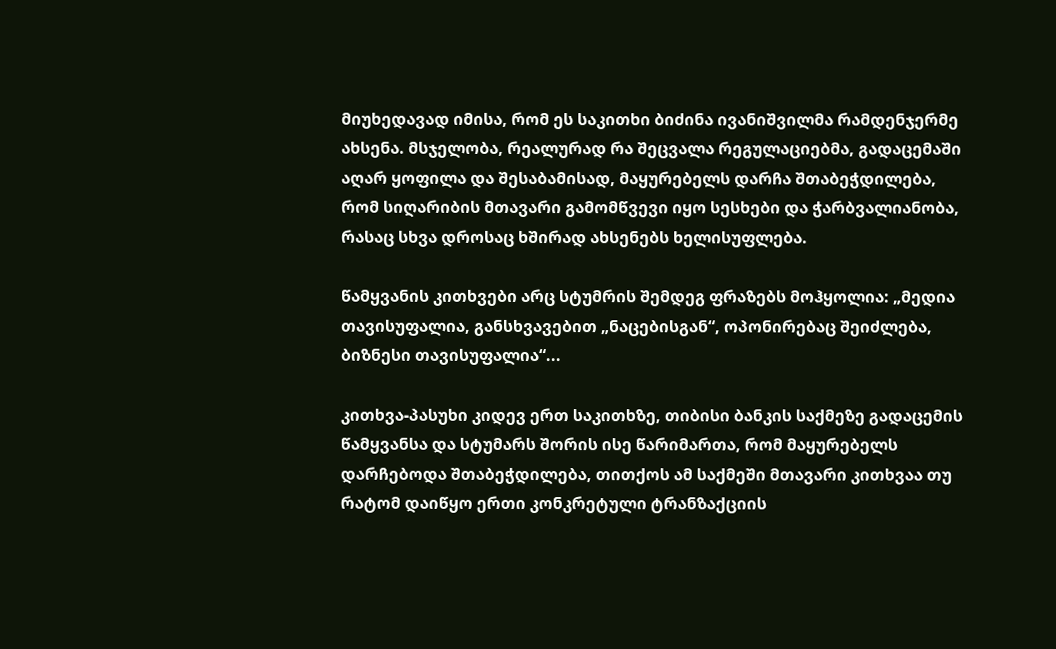მიუხედავად იმისა, რომ ეს საკითხი ბიძინა ივანიშვილმა რამდენჯერმე ახსენა. მსჯელობა, რეალურად რა შეცვალა რეგულაციებმა, გადაცემაში აღარ ყოფილა და შესაბამისად, მაყურებელს დარჩა შთაბეჭდილება, რომ სიღარიბის მთავარი გამომწვევი იყო სესხები და ჭარბვალიანობა, რასაც სხვა დროსაც ხშირად ახსენებს ხელისუფლება.

წამყვანის კითხვები არც სტუმრის შემდეგ ფრაზებს მოჰყოლია: „მედია თავისუფალია, განსხვავებით „ნაცებისგან“, ოპონირებაც შეიძლება, ბიზნესი თავისუფალია“...

კითხვა-პასუხი კიდევ ერთ საკითხზე, თიბისი ბანკის საქმეზე გადაცემის წამყვანსა და სტუმარს შორის ისე წარიმართა, რომ მაყურებელს დარჩებოდა შთაბეჭდილება, თითქოს ამ საქმეში მთავარი კითხვაა თუ რატომ დაიწყო ერთი კონკრეტული ტრანზაქციის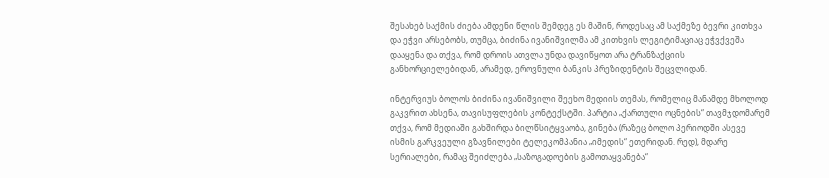შესახებ საქმის ძიება ამდენი წლის შემდეგ ეს მაშინ, როდესაც ამ საქმეზე ბევრი კითხვა და ეჭვი არსებობს, თუმცა, ბიძინა ივანიშვილმა ამ კითხვის ლეგიტიმაციაც ეჭვქვეშა დააყენა და თქვა, რომ დროის ათვლა უნდა დავიწყოთ არა ტრანზაქციის განხორციელებიდან, არამედ, ეროვნული ბანკის პრეზიდენტის შეცვლიდან.

ინტერვიუს ბოლოს ბიძინა ივანიშვილი შეეხო მედიის თემას, რომელიც მანამდე მხოლოდ გაკვრით ახსენა, თავისუფლების კონტექსტში. პარტია „ქართული ოცნების“ თავმჯდომარემ თქვა, რომ მედიაში გახშირდა ბილწსიტყვაობა, გინება (რაზეც ბოლო პერიოდში ასევე ისმის გარკვეული გზავნილები ტელეკომპანია „იმედის“ ეთერიდან. რედ), მდარე სერიალები, რამაც შეიძლება „საზოგადოების გამოთაყვანება“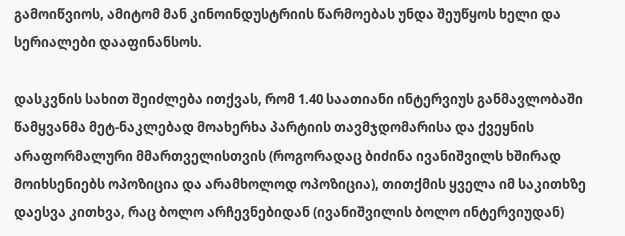გამოიწვიოს, ამიტომ მან კინოინდუსტრიის წარმოებას უნდა შეუწყოს ხელი და სერიალები დააფინანსოს.

დასკვნის სახით შეიძლება ითქვას, რომ 1.40 საათიანი ინტერვიუს განმავლობაში წამყვანმა მეტ-ნაკლებად მოახერხა პარტიის თავმჯდომარისა და ქვეყნის არაფორმალური მმართველისთვის (როგორადაც ბიძინა ივანიშვილს ხშირად მოიხსენიებს ოპოზიცია და არამხოლოდ ოპოზიცია), თითქმის ყველა იმ საკითხზე დაესვა კითხვა, რაც ბოლო არჩევნებიდან (ივანიშვილის ბოლო ინტერვიუდან)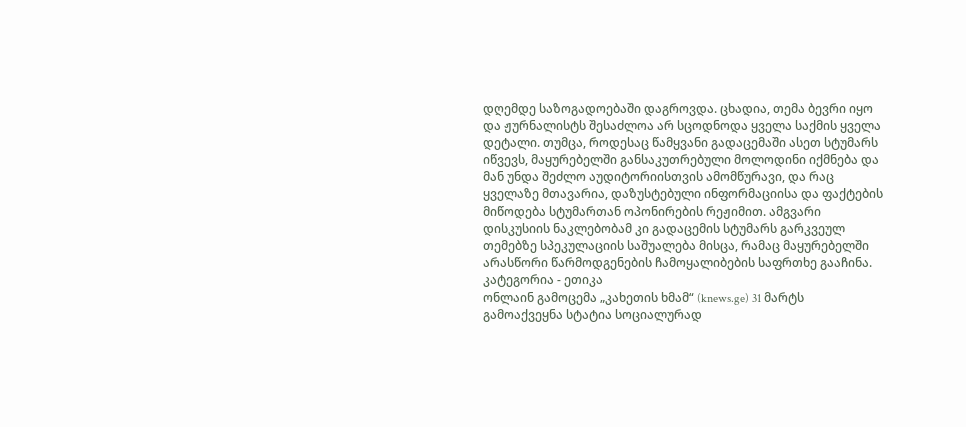დღემდე საზოგადოებაში დაგროვდა. ცხადია, თემა ბევრი იყო და ჟურნალისტს შესაძლოა არ სცოდნოდა ყველა საქმის ყველა დეტალი. თუმცა, როდესაც წამყვანი გადაცემაში ასეთ სტუმარს იწვევს, მაყურებელში განსაკუთრებული მოლოდინი იქმნება და მან უნდა შეძლო აუდიტორიისთვის ამომწურავი, და რაც ყველაზე მთავარია, დაზუსტებული ინფორმაციისა და ფაქტების მიწოდება სტუმართან ოპონირების რეჟიმით. ამგვარი დისკუსიის ნაკლებობამ კი გადაცემის სტუმარს გარკვეულ თემებზე სპეკულაციის საშუალება მისცა, რამაც მაყურებელში არასწორი წარმოდგენების ჩამოყალიბების საფრთხე გააჩინა.
კატეგორია - ეთიკა
ონლაინ გამოცემა „კახეთის ხმამ“ (knews.ge) 31 მარტს გამოაქვეყნა სტატია სოციალურად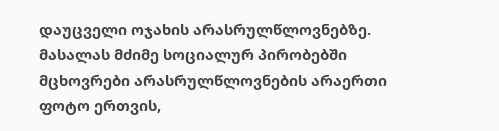დაუცველი ოჯახის არასრულწლოვნებზე. მასალას მძიმე სოციალურ პირობებში მცხოვრები არასრულწლოვნების არაერთი ფოტო ერთვის,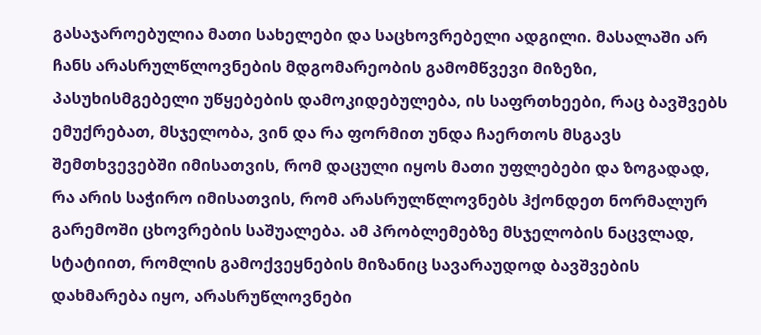გასაჯაროებულია მათი სახელები და საცხოვრებელი ადგილი. მასალაში არ ჩანს არასრულწლოვნების მდგომარეობის გამომწვევი მიზეზი, პასუხისმგებელი უწყებების დამოკიდებულება, ის საფრთხეები, რაც ბავშვებს ემუქრებათ, მსჯელობა, ვინ და რა ფორმით უნდა ჩაერთოს მსგავს შემთხვევებში იმისათვის, რომ დაცული იყოს მათი უფლებები და ზოგადად, რა არის საჭირო იმისათვის, რომ არასრულწლოვნებს ჰქონდეთ ნორმალურ გარემოში ცხოვრების საშუალება. ამ პრობლემებზე მსჯელობის ნაცვლად, სტატიით, რომლის გამოქვეყნების მიზანიც სავარაუდოდ ბავშვების დახმარება იყო, არასრუწლოვნები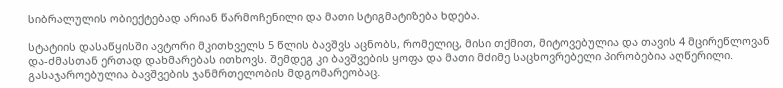სიბრალულის ობიექტებად არიან წარმოჩენილი და მათი სტიგმატიზება ხდება.

სტატიის დასაწყისში ავტორი მკითხველს 5 წლის ბავშვს აცნობს, რომელიც, მისი თქმით, მიტოვებულია და თავის 4 მცირეწლოვან და-ძმასთან ერთად დახმარებას ითხოვს. შემდეგ კი ბავშვების ყოფა და მათი მძიმე საცხოვრებელი პირობებია აღწერილი. გასაჯაროებულია ბავშვების ჯანმრთელობის მდგომარეობაც.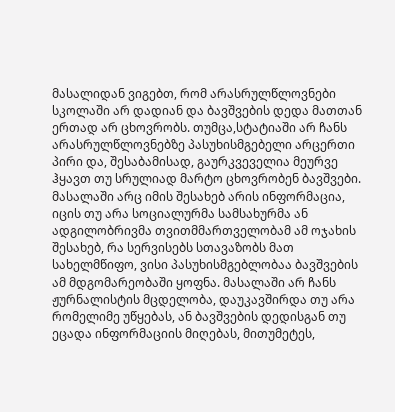მასალიდან ვიგებთ, რომ არასრულწლოვნები სკოლაში არ დადიან და ბავშვების დედა მათთან ერთად არ ცხოვრობს. თუმცა,სტატიაში არ ჩანს არასრულწლოვნებზე პასუხისმგებელი არცერთი პირი და, შესაბამისად, გაურკვეველია მეურვე ჰყავთ თუ სრულიად მარტო ცხოვრობენ ბავშვები. მასალაში არც იმის შესახებ არის ინფორმაცია, იცის თუ არა სოციალურმა სამსახურმა ან ადგილობრივმა თვითმმართველობამ ამ ოჯახის შესახებ, რა სერვისებს სთავაზობს მათ სახელმწიფო, ვისი პასუხისმგებლობაა ბავშვების ამ მდგომარეობაში ყოფნა. მასალაში არ ჩანს ჟურნალისტის მცდელობა, დაუკავშირდა თუ არა რომელიმე უწყებას, ან ბავშვების დედისგან თუ ეცადა ინფორმაციის მიღებას, მითუმეტეს,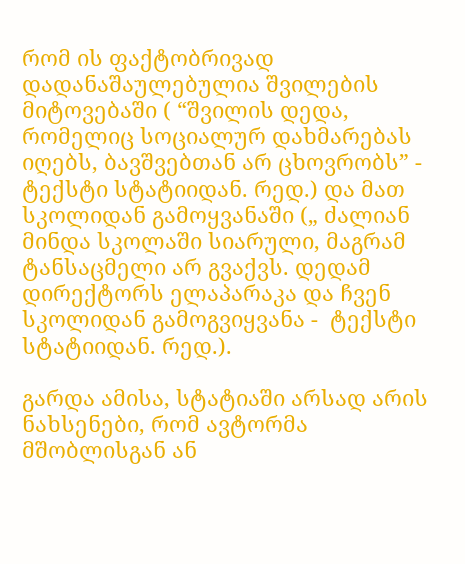რომ ის ფაქტობრივად დადანაშაულებულია შვილების მიტოვებაში ( “შვილის დედა, რომელიც სოციალურ დახმარებას იღებს, ბავშვებთან არ ცხოვრობს” - ტექსტი სტატიიდან. რედ.) და მათ სკოლიდან გამოყვანაში („ ძალიან მინდა სკოლაში სიარული, მაგრამ ტანსაცმელი არ გვაქვს. დედამ დირექტორს ელაპარაკა და ჩვენ სკოლიდან გამოგვიყვანა -  ტექსტი სტატიიდან. რედ.).

გარდა ამისა, სტატიაში არსად არის ნახსენები, რომ ავტორმა მშობლისგან ან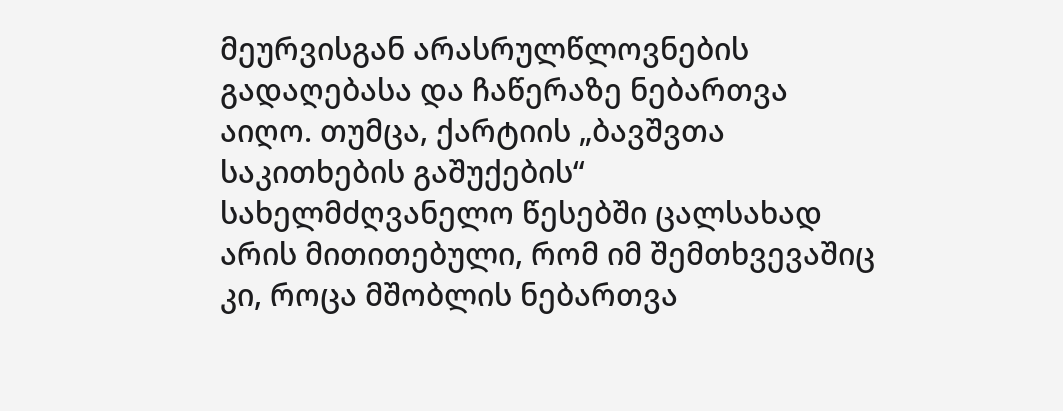მეურვისგან არასრულწლოვნების გადაღებასა და ჩაწერაზე ნებართვა აიღო. თუმცა, ქარტიის „ბავშვთა საკითხების გაშუქების“ სახელმძღვანელო წესებში ცალსახად არის მითითებული, რომ იმ შემთხვევაშიც კი, როცა მშობლის ნებართვა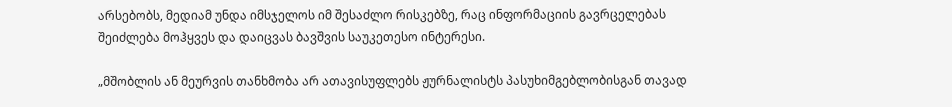არსებობს, მედიამ უნდა იმსჯელოს იმ შესაძლო რისკებზე, რაც ინფორმაციის გავრცელებას შეიძლება მოჰყვეს და დაიცვას ბავშვის საუკეთესო ინტერესი.

„მშობლის ან მეურვის თანხმობა არ ათავისუფლებს ჟურნალისტს პასუხიმგებლობისგან თავად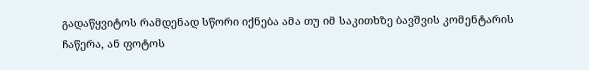გადაწყვიტოს რამდენად სწორი იქნება ამა თუ იმ საკითხზე ბავშვის კომენტარის ჩაწერა, ან ფოტოს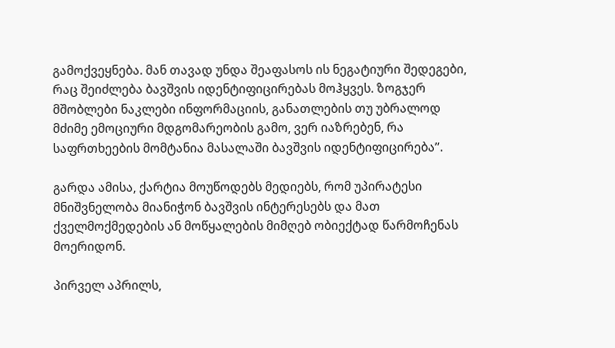გამოქვეყნება. მან თავად უნდა შეაფასოს ის ნეგატიური შედეგები, რაც შეიძლება ბავშვის იდენტიფიცირებას მოჰყვეს. ზოგჯერ მშობლები ნაკლები ინფორმაციის, განათლების თუ უბრალოდ მძიმე ემოციური მდგომარეობის გამო, ვერ იაზრებენ, რა საფრთხეების მომტანია მასალაში ბავშვის იდენტიფიცირება”.

გარდა ამისა, ქარტია მოუწოდებს მედიებს, რომ უპირატესი მნიშვნელობა მიანიჭონ ბავშვის ინტერესებს და მათ ქველმოქმედების ან მოწყალების მიმღებ ობიექტად წარმოჩენას მოერიდონ.

პირველ აპრილს,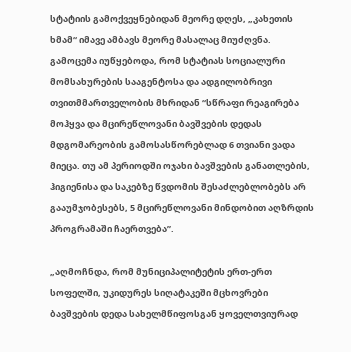სტატიის გამოქვეყნებიდან მეორე დღეს, „კახეთის ხმამ“ იმავე ამბავს მეორე მასალაც მიუძღვნა. გამოცემა იუწყებოდა, რომ სტატიას სოციალური მომსახურების სააგენტოსა და ადგილობრივი თვითმმართველობის მხრიდან “სწრაფი რეაგირება მოჰყვა და მცირეწლოვანი ბავშვების დედას მდგომარეობის გამოსასწორებლად 6 თვიანი ვადა მიეცა. თუ ამ პერიოდში ოჯახი ბავშვების განათლების, ჰიგიენისა და საკებზე წვდომის შესაძლებლობებს არ გააუმჯობესებს, 5 მცირეწლოვანი მინდობით აღზრდის პროგრამაში ჩაერთვება”.

„აღმოჩნდა, რომ მუნიციპალიტეტის ერთ-ერთ სოფელში, უკიდურეს სიღატაკეში მცხოვრები ბავშვების დედა სახელმწიფოსგან ყოველთვიურად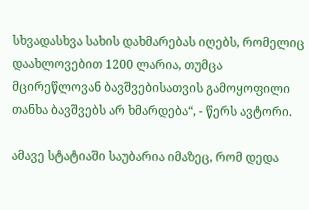სხვადასხვა სახის დახმარებას იღებს, რომელიც დაახლოვებით 1200 ლარია, თუმცა მცირეწლოვან ბავშვებისათვის გამოყოფილი თანხა ბავშვებს არ ხმარდება“, - წერს ავტორი.

ამავე სტატიაში საუბარია იმაზეც, რომ დედა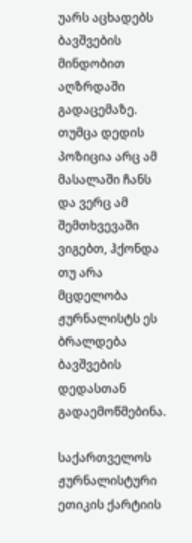უარს აცხადებს ბავშვების მინდობით აღზრდაში გადაცემაზე. თუმცა დედის პოზიცია არც ამ მასალაში ჩანს და ვერც ამ შემთხვევაში ვიგებთ, ჰქონდა თუ არა მცდელობა ჟურნალისტს ეს ბრალდება ბავშვების დედასთან გადაემოწმებინა.

საქართველოს ჟურნალისტური ეთიკის ქარტიის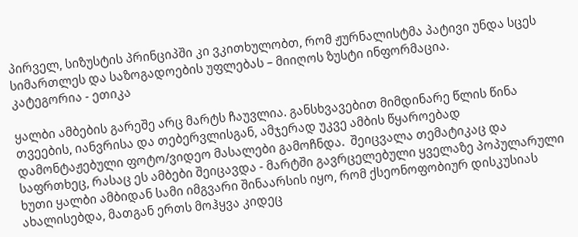პირველ, სიზუსტის პრინციპში კი ვკითხულობთ, რომ ჟურნალისტმა პატივი უნდა სცეს სიმართლეს და საზოგადოების უფლებას – მიიღოს ზუსტი ინფორმაცია.
კატეგორია - ეთიკა

ყალბი ამბების გარეშე არც მარტს ჩაუვლია. განსხვავებით მიმდინარე წლის წინა თვეების, იანვრისა და თებერვლისგან, ამჯერად უკვე ამბის წყაროებად დამონტაჟებული ფოტო/ვიდეო მასალები გამოჩნდა.  შეიცვალა თემატიკაც და საფრთხეც, რასაც ეს ამბები შეიცავდა - მარტში გავრცელებული ყველაზე პოპულარული ხუთი ყალბი ამბიდან სამი იმგვარი შინაარსის იყო, რომ ქსეონოფობიურ დისკუსიას ახალისებდა, მათგან ერთს მოჰყვა კიდეც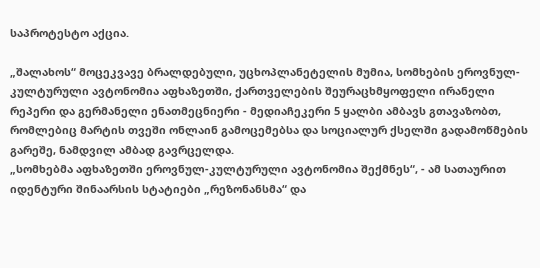საპროტესტო აქცია.

„შალახოს“ მოცეკვავე ბრალდებული, უცხოპლანეტელის მუმია, სომხების ეროვნულ-კულტურული ავტონომია აფხაზეთში, ქართველების შეურაცხმყოფელი ირანელი რეპერი და გერმანელი ენათმეცნიერი - მედიაჩეკერი 5 ყალბი ამბავს გთავაზობთ, რომლებიც მარტის თვეში ონლაინ გამოცემებსა და სოციალურ ქსელში გადამოწმების გარეშე, ნამდვილ ამბად გავრცელდა.
„სომხებმა აფხაზეთში ეროვნულ-კულტურული ავტონომია შექმნეს“, - ამ სათაურით იდენტური შინაარსის სტატიები „რეზონანსმა“ და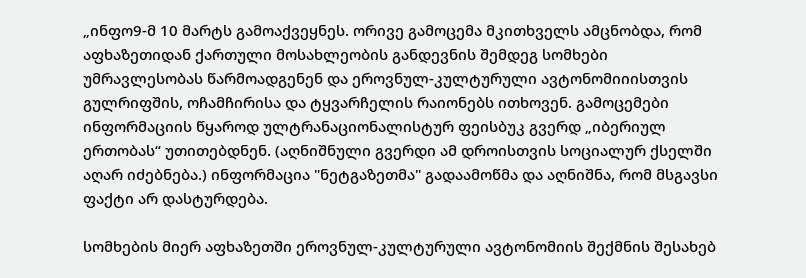„ინფო9-მ 10 მარტს გამოაქვეყნეს. ორივე გამოცემა მკითხველს ამცნობდა, რომ აფხაზეთიდან ქართული მოსახლეობის განდევნის შემდეგ სომხები უმრავლესობას წარმოადგენენ და ეროვნულ-კულტურული ავტონომიიისთვის გულრიფშის, ოჩამჩირისა და ტყვარჩელის რაიონებს ითხოვენ. გამოცემები ინფორმაციის წყაროდ ულტრანაციონალისტურ ფეისბუკ გვერდ „იბერიულ ერთობას“ უთითებდნენ. (აღნიშნული გვერდი ამ დროისთვის სოციალურ ქსელში აღარ იძებნება.) ინფორმაცია "ნეტგაზეთმა" გადაამოწმა და აღნიშნა, რომ მსგავსი ფაქტი არ დასტურდება.

სომხების მიერ აფხაზეთში ეროვნულ-კულტურული ავტონომიის შექმნის შესახებ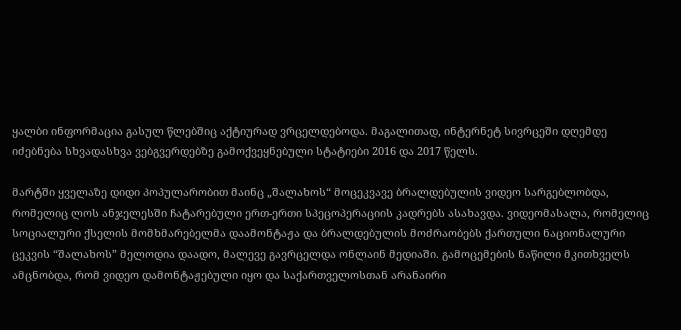ყალბი ინფორმაცია გასულ წლებშიც აქტიურად ვრცელდებოდა. მაგალითად, ინტერნეტ სივრცეში დღემდე იძებნება სხვადასხვა ვებგვერდებზე გამოქვეყნებული სტატიები 2016 და 2017 წელს.

მარტში ყველაზე დიდი პოპულარობით მაინც „შალახოს“ მოცეკვავე ბრალდებულის ვიდეო სარგებლობდა, რომელიც ლოს ანჯელესში ჩატარებული ერთ-ერთი სპეცოპერაციის კადრებს ასახავდა. ვიდეომასალა, რომელიც სოციალური ქსელის მომხმარებელმა დაამონტაჟა და ბრალდებულის მოძრაობებს ქართული ნაციონალური ცეკვის “შალახოს” მელოდია დაადო, მალევე გავრცელდა ონლაინ მედიაში. გამოცემების ნაწილი მკითხველს ამცნობდა, რომ ვიდეო დამონტაჟებული იყო და საქართველოსთან არანაირი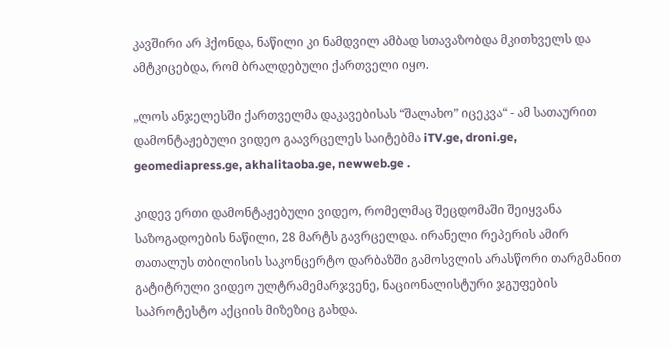კავშირი არ ჰქონდა, ნაწილი კი ნამდვილ ამბად სთავაზობდა მკითხველს და ამტკიცებდა, რომ ბრალდებული ქართველი იყო.

„ლოს ანჯელესში ქართველმა დაკავებისას “შალახო” იცეკვა“ - ამ სათაურით დამონტაჟებული ვიდეო გაავრცელეს საიტებმა iTV.ge, droni.ge, geomediapress.ge, akhalitaoba.ge, newweb.ge .

კიდევ ერთი დამონტაჟებული ვიდეო, რომელმაც შეცდომაში შეიყვანა საზოგადოების ნაწილი, 28 მარტს გავრცელდა. ირანელი რეპერის ამირ თათალუს თბილისის საკონცერტო დარბაზში გამოსვლის არასწორი თარგმანით გატიტრული ვიდეო ულტრამემარჯვენე, ნაციონალისტური ჯგუფების საპროტესტო აქციის მიზეზიც გახდა.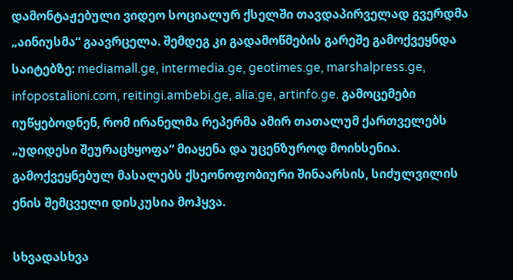დამონტაჟებული ვიდეო სოციალურ ქსელში თავდაპირველად გვერდმა „აინიუსმა“ გაავრცელა. შემდეგ კი გადამოწმების გარეშე გამოქვეყნდა საიტებზე: mediamall.ge, intermedia.ge, geotimes.ge, marshalpress.ge, infopostalioni.com, reitingi.ambebi.ge, alia.ge, artinfo.ge. გამოცემები იუწყებოდნენ, რომ ირანელმა რეპერმა ამირ თათალუმ ქართველებს „უდიდესი შეურაცხყოფა“ მიაყენა და უცენზუროდ მოიხსენია. გამოქვეყნებულ მასალებს ქსეონოფობიური შინაარსის, სიძულვილის ენის შემცველი დისკუსია მოჰყვა.

სხვადასხვა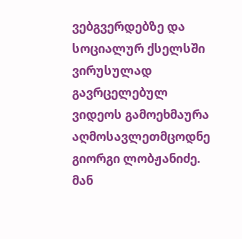ვებგვერდებზე და სოციალურ ქსელსში ვირუსულად გავრცელებულ ვიდეოს გამოეხმაურა აღმოსავლეთმცოდნე გიორგი ლობჟანიძე. მან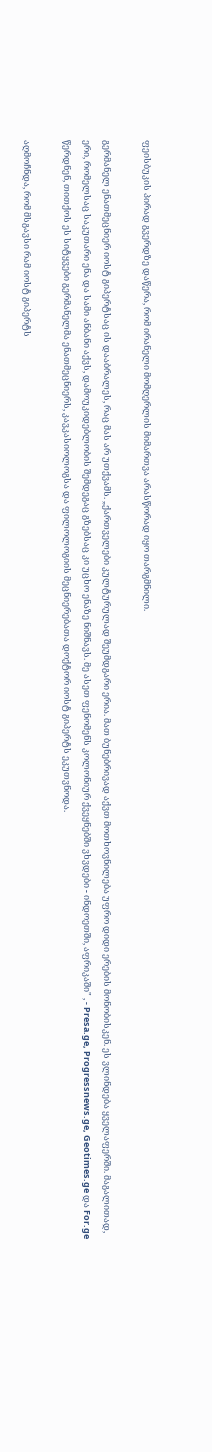ფეისბუკის პირად გვერდზე დაწერა, რომ ირანელი მომღერლის მიმართვა არასწორად იყო თარგმნილი.

გერმანელ ენათმეცნიერ იოსტ გიპერტსაც ის დააბრალეს, რაც მას არ უთქვამს. „ქართველები კულტურულად შეუმდგარი ერია. მათ ბუნებრივად აქვთ მოთხოვნილება უფრო დიდი ერების მონობისკენ. ეს ვლინდება ყველაფერში. მაგალითად, ერი, რომელსაც საკუთარი ენა და სამი ანბანი აქვს, დამოუკიდებლობის შემდეგაც გზებსაც კი უცხო ენაზე ნიშნავს. მე ასეთ ფენომენს კოლონიურ ქვეყნებში ვხვდები - ინდოეთში, აფრიკაში" , - Presa.ge, Progressnews.ge, Geotimes.ge და For.ge წერდნენ, თითქოს ეს სიტყვები გერმანელმა ენათმეცნიერს, კავკასიოლოგსა და ფილოლოგიის მეცნიერებათა დოქტორ იოსტ გიპერტს ეკუთვნოდა.

აღმოჩნდა, რომ მსგავსი რამ იოსტ გიპერტს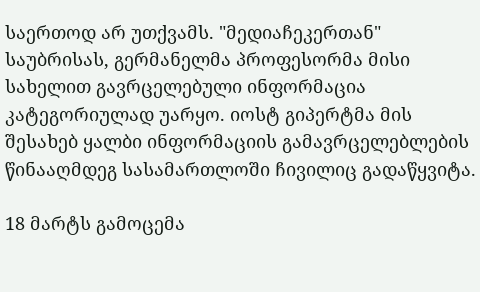საერთოდ არ უთქვამს. "მედიაჩეკერთან" საუბრისას, გერმანელმა პროფესორმა მისი სახელით გავრცელებული ინფორმაცია კატეგორიულად უარყო. იოსტ გიპერტმა მის შესახებ ყალბი ინფორმაციის გამავრცელებლების წინააღმდეგ სასამართლოში ჩივილიც გადაწყვიტა.

18 მარტს გამოცემა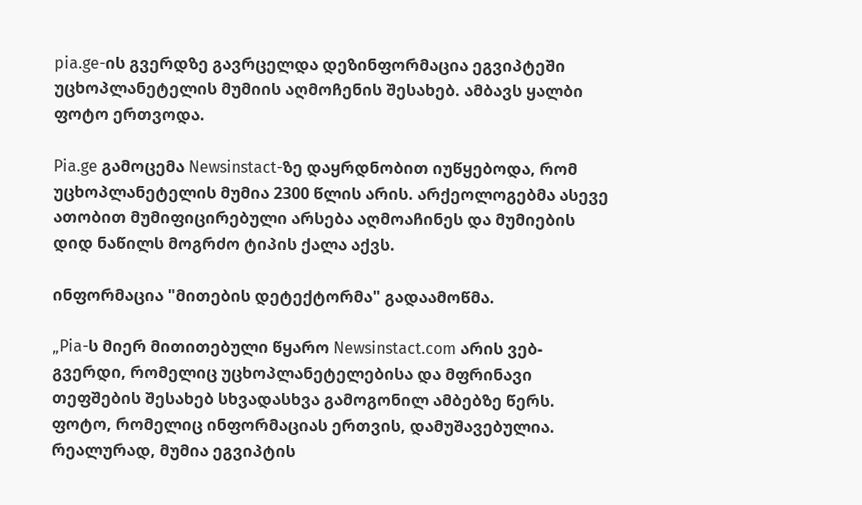pia.ge-ის გვერდზე გავრცელდა დეზინფორმაცია ეგვიპტეში უცხოპლანეტელის მუმიის აღმოჩენის შესახებ. ამბავს ყალბი ფოტო ერთვოდა.

Pia.ge გამოცემა Newsinstact-ზე დაყრდნობით იუწყებოდა, რომ უცხოპლანეტელის მუმია 2300 წლის არის. არქეოლოგებმა ასევე ათობით მუმიფიცირებული არსება აღმოაჩინეს და მუმიების დიდ ნაწილს მოგრძო ტიპის ქალა აქვს.

ინფორმაცია "მითების დეტექტორმა" გადაამოწმა.

„Pia-ს მიერ მითითებული წყარო Newsinstact.com არის ვებ-გვერდი, რომელიც უცხოპლანეტელებისა და მფრინავი თეფშების შესახებ სხვადასხვა გამოგონილ ამბებზე წერს. ფოტო, რომელიც ინფორმაციას ერთვის, დამუშავებულია. რეალურად, მუმია ეგვიპტის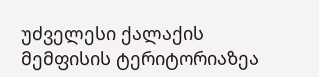უძველესი ქალაქის მემფისის ტერიტორიაზეა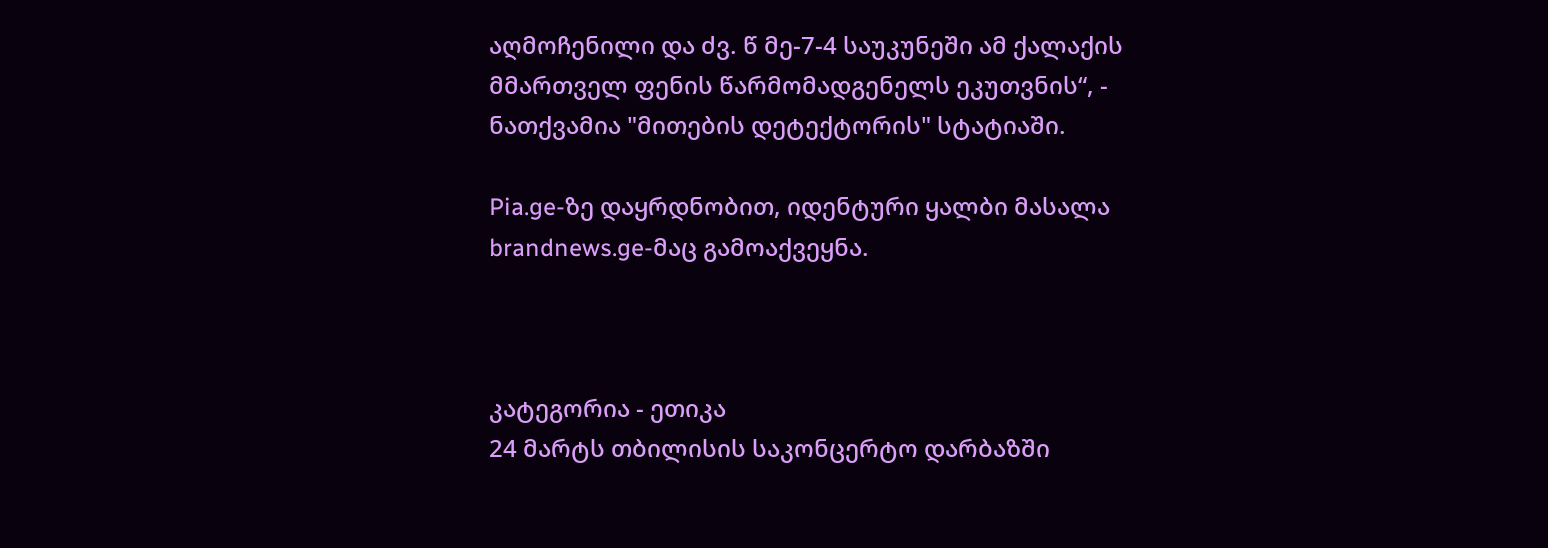აღმოჩენილი და ძვ. წ მე-7-4 საუკუნეში ამ ქალაქის მმართველ ფენის წარმომადგენელს ეკუთვნის“, - ნათქვამია "მითების დეტექტორის" სტატიაში.

Pia.ge-ზე დაყრდნობით, იდენტური ყალბი მასალა brandnews.ge-მაც გამოაქვეყნა.



კატეგორია - ეთიკა
24 მარტს თბილისის საკონცერტო დარბაზში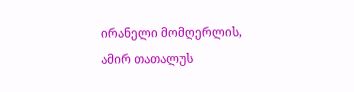ირანელი მომღერლის, ამირ თათალუს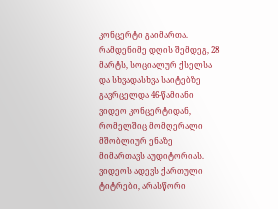კონცერტი გაიმართა. რამდენიმე დღის შემდეგ, 28 მარტს, სოციალურ ქსელსა და სხვადასხვა საიტებზე გავრცელდა 46-წამიანი ვიდეო კონცერტიდან, რომელშიც მომღერალი მშობლიურ ენაზე მიმართავს აუდიტორიას. ვიდეოს ადევს ქართული ტიტრები, არასწორი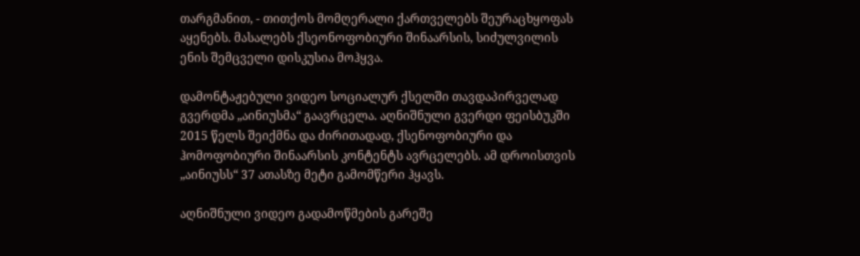თარგმანით, - თითქოს მომღერალი ქართველებს შეურაცხყოფას აყენებს. მასალებს ქსეონოფობიური შინაარსის, სიძულვილის ენის შემცველი დისკუსია მოჰყვა.

დამონტაჟებული ვიდეო სოციალურ ქსელში თავდაპირველად გვერდმა „აინიუსმა“ გაავრცელა. აღნიშნული გვერდი ფეისბუკში 2015 წელს შეიქმნა და ძირითადად, ქსენოფობიური და ჰომოფობიური შინაარსის კონტენტს ავრცელებს. ამ დროისთვის „აინიუსს“ 37 ათასზე მეტი გამომწერი ჰყავს.

აღნიშნული ვიდეო გადამოწმების გარეშე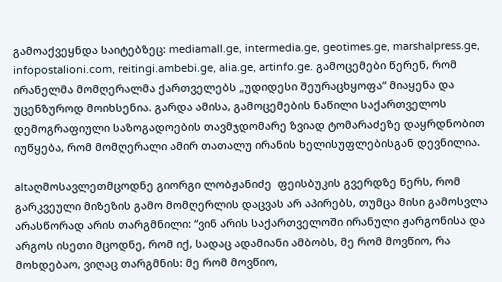გამოაქვეყნდა საიტებზეც: mediamall.ge, intermedia.ge, geotimes.ge, marshalpress.ge, infopostalioni.com, reitingi.ambebi.ge, alia.ge, artinfo.ge. გამოცემები წერენ, რომ ირანელმა მომღერალმა ქართველებს „უდიდესი შეურაცხყოფა“ მიაყენა და უცენზუროდ მოიხსენია. გარდა ამისა, გამოცემების ნაწილი საქართველოს დემოგრაფიული საზოგადოების თავმჯდომარე ზვიად ტომარაძეზე დაყრდნობით იუწყება, რომ მომღერალი ამირ თათალუ ირანის ხელისუფლებისგან დევნილია.

altაღმოსავლეთმცოდნე გიორგი ლობჟანიძე  ფეისბუკის გვერდზე წერს, რომ გარკვეული მიზეზის გამო მომღერლის დაცვას არ აპირებს, თუმცა მისი გამოსვლა არასწორად არის თარგმნილი: “ვინ არის საქართველოში ირანული ჟარგონისა და არგოს ისეთი მცოდნე, რომ იქ, სადაც ადამიანი ამბობს, მე რომ მოვწიო, რა მოხდებაო, ვიღაც თარგმნის: მე რომ მოვწიო,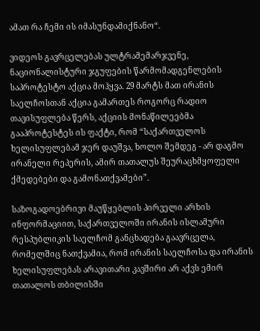ამათ რა ჩემი ის იმასუნდამიქნანო“.

ვიდეოს გავრცელებას ულტრამემარჯვენე, ნაციონალისტური ჯგუფების წარმომადგენლების საპროტესტო აქცია მოჰყვა. 29 მარტს მათ ირანის საელჩოსთან აქცია გამართეს როგორც რადიო თავისუფლება წერს, აქციის მონაწილეებმა გააპროტესტეს ის ფაქტი, რომ “საქართველოს ხელისუფლებამ ჯერ დაუშვა, ხოლო შემდეგ - არ დაგმო ირანელი რეპერის, ამირ თათალუს შეურაცხმყოფელი ქმედებები და გამონათქვამები”.

საზოგადოებრივი მაუწყებლის პირველი არხის ინფორმაციით, საქართველოში ირანის ისლამური რესპუბლიკის საელჩომ განცხადება გაავრცელა, რომელშიც ნათქვამია, რომ ირანის საელჩოსა და ირანის ხელისუფლებას არავითარი კავშირი არ აქვს ემირ თათალოს თბილისში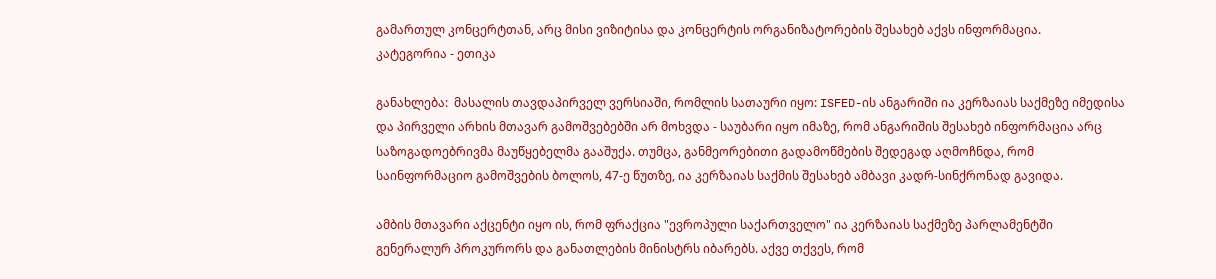გამართულ კონცერტთან, არც მისი ვიზიტისა და კონცერტის ორგანიზატორების შესახებ აქვს ინფორმაცია.
კატეგორია - ეთიკა

განახლება:  მასალის თავდაპირველ ვერსიაში, რომლის სათაური იყო: ISFED-ის ანგარიში ია კერზაიას საქმეზე იმედისა და პირველი არხის მთავარ გამოშვებებში არ მოხვდა - საუბარი იყო იმაზე, რომ ანგარიშის შესახებ ინფორმაცია არც საზოგადოებრივმა მაუწყებელმა გააშუქა. თუმცა, განმეორებითი გადამოწმების შედეგად აღმოჩნდა, რომ საინფორმაციო გამოშვების ბოლოს, 47-ე წუთზე, ია კერზაიას საქმის შესახებ ამბავი კადრ-სინქრონად გავიდა.

ამბის მთავარი აქცენტი იყო ის, რომ ფრაქცია "ევროპული საქართველო" ია კერზაიას საქმეზე პარლამენტში გენერალურ პროკურორს და განათლების მინისტრს იბარებს. აქვე თქვეს, რომ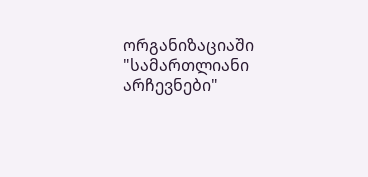ორგანიზაციაში "სამართლიანი არჩევნები"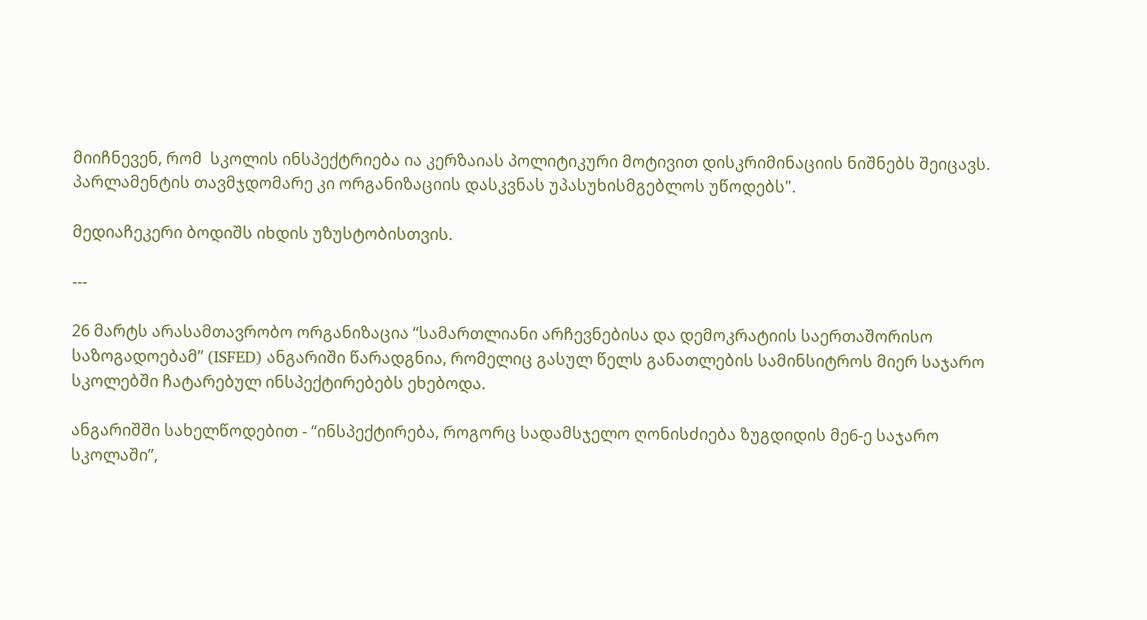მიიჩნევენ, რომ  სკოლის ინსპექტრიება ია კერზაიას პოლიტიკური მოტივით დისკრიმინაციის ნიშნებს შეიცავს. პარლამენტის თავმჯდომარე კი ორგანიზაციის დასკვნას უპასუხისმგებლოს უწოდებს".

მედიაჩეკერი ბოდიშს იხდის უზუსტობისთვის.

---

26 მარტს არასამთავრობო ორგანიზაცია “სამართლიანი არჩევნებისა და დემოკრატიის საერთაშორისო საზოგადოებამ” (ISFED) ანგარიში წარადგნია, რომელიც გასულ წელს განათლების სამინსიტროს მიერ საჯარო სკოლებში ჩატარებულ ინსპექტირებებს ეხებოდა.

ანგარიშში სახელწოდებით - “ინსპექტირება, როგორც სადამსჯელო ღონისძიება ზუგდიდის მე6-ე საჯარო სკოლაში”,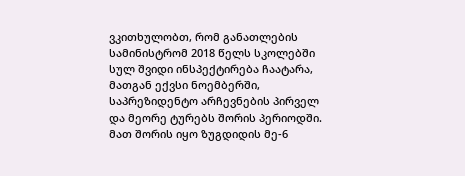ვკითხულობთ, რომ განათლების სამინისტრომ 2018 წელს სკოლებში სულ შვიდი ინსპექტირება ჩაატარა, მათგან ექვსი ნოემბერში, საპრეზიდენტო არჩევნების პირველ და მეორე ტურებს შორის პერიოდში. მათ შორის იყო ზუგდიდის მე-6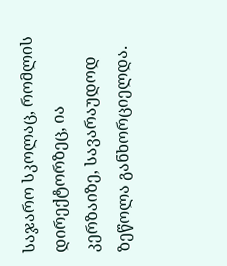საჯარო სკოლაც, რომლის დირექტორზეც, ია კერზაიზე, სავარაუდოდ ზეწოლა განხორციელდა.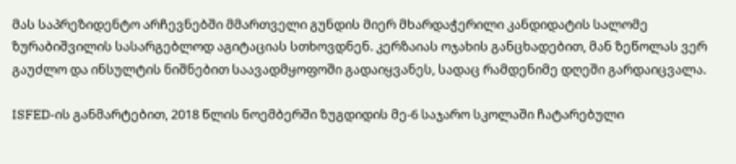მას საპრეზიდენტო არჩევნებში მმართველი გუნდის მიერ მხარდაჭერილი კანდიდატის სალომე ზურაბიშვილის სასარგებლოდ აგიტაციას სთხოვდნენ. კერზაიას ოჯახის განცხადებით, მან ზეწოლას ვერ გაუძლო და ინსულტის ნიშნებით საავადმყოფოში გადაიყვანეს, სადაც რამდენიმე დღეში გარდაიცვალა.

ISFED-ის განმარტებით, 2018 წლის ნოემბერში ზუგდიდის მე-6 საჯარო სკოლაში ჩატარებული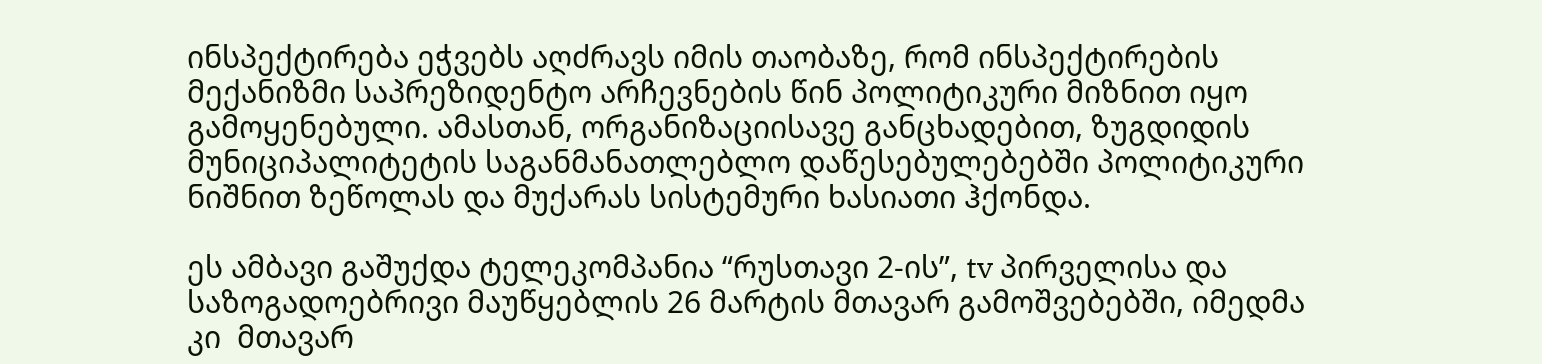ინსპექტირება ეჭვებს აღძრავს იმის თაობაზე, რომ ინსპექტირების მექანიზმი საპრეზიდენტო არჩევნების წინ პოლიტიკური მიზნით იყო გამოყენებული. ამასთან, ორგანიზაციისავე განცხადებით, ზუგდიდის მუნიციპალიტეტის საგანმანათლებლო დაწესებულებებში პოლიტიკური ნიშნით ზეწოლას და მუქარას სისტემური ხასიათი ჰქონდა.

ეს ამბავი გაშუქდა ტელეკომპანია “რუსთავი 2-ის”, tv პირველისა და საზოგადოებრივი მაუწყებლის 26 მარტის მთავარ გამოშვებებში, იმედმა კი  მთავარ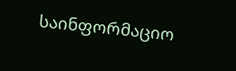საინფორმაციო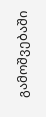გამოშვებაში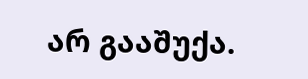არ გააშუქა.